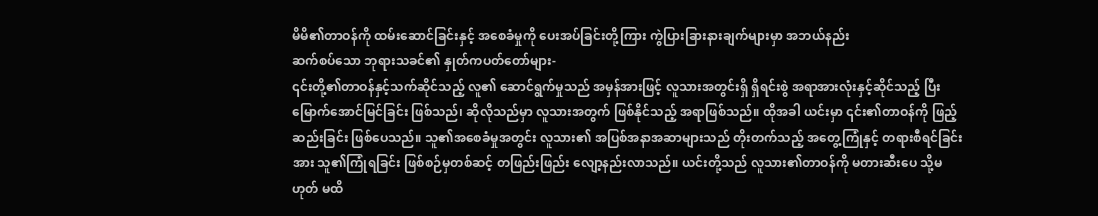မိမိ၏တာဝန်ကို ထမ်းဆောင်ခြင်းနှင့် အစေခံမှုကို ပေးအပ်ခြင်းတို့ကြား ကွဲပြားခြားနားချက်များမှာ အဘယ်နည်း
ဆက်စပ်သော ဘုရားသခင်၏ နှုတ်ကပတ်တော်များ-
၎င်းတို့၏တာဝန်နှင့်သက်ဆိုင်သည့် လူ၏ ဆောင်ရွက်မှုသည် အမှန်အားဖြင့် လူသားအတွင်းရှိ ရှိရင်းစွဲ အရာအားလုံးနှင့်ဆိုင်သည့် ပြီးမြောက်အောင်မြင်ခြင်း ဖြစ်သည်၊ ဆိုလိုသည်မှာ လူသားအတွက် ဖြစ်နိုင်သည့် အရာဖြစ်သည်။ ထိုအခါ ယင်းမှာ ၎င်း၏တာဝန်ကို ဖြည့်ဆည်းခြင်း ဖြစ်ပေသည်။ သူ၏အစေခံမှုအတွင်း လူသား၏ အပြစ်အနာအဆာများသည် တိုးတက်သည့် အတွေ့ကြုံနှင့် တရားစီရင်ခြင်းအား သူ၏ကြုံရခြင်း ဖြစ်စဉ်မှတစ်ဆင့် တဖြည်းဖြည်း လျော့နည်းလာသည်။ ယင်းတို့သည် လူသား၏တာဝန်ကို မတားဆီးပေ သို့မဟုတ် မထိ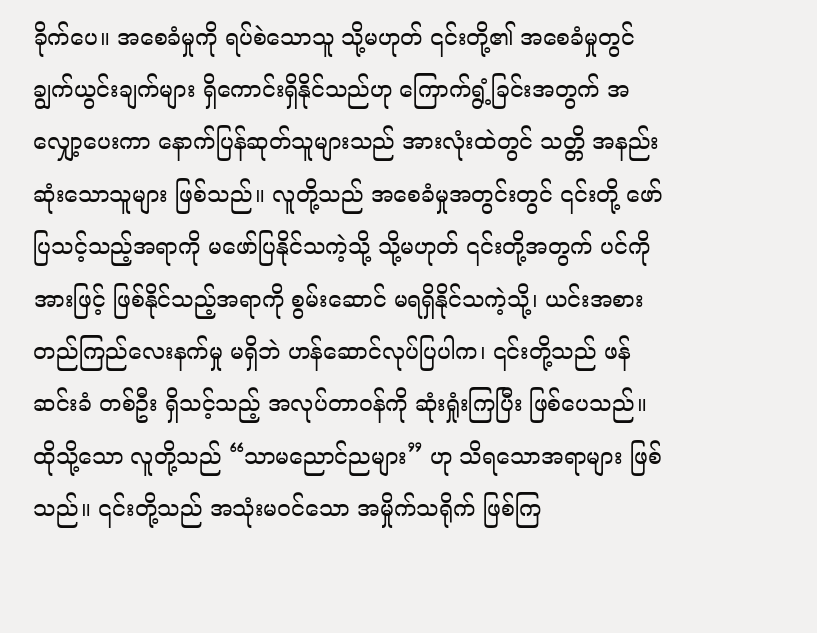ခိုက်ပေ။ အစေခံမှုကို ရပ်စဲသောသူ သို့မဟုတ် ၎င်းတို့၏ အစေခံမှုတွင် ချွက်ယွင်းချက်များ ရှိကောင်းရှိနိုင်သည်ဟု ကြောက်ရွံ့ခြင်းအတွက် အလျှော့ပေးကာ နောက်ပြန်ဆုတ်သူများသည် အားလုံးထဲတွင် သတ္တိ အနည်းဆုံးသောသူများ ဖြစ်သည်။ လူတို့သည် အစေခံမှုအတွင်းတွင် ၎င်းတို့ ဖော်ပြသင့်သည့်အရာကို မဖော်ပြနိုင်သကဲ့သို့ သို့မဟုတ် ၎င်းတို့အတွက် ပင်ကိုအားဖြင့် ဖြစ်နိုင်သည့်အရာကို စွမ်းဆောင် မရရှိနိုင်သကဲ့သို့၊ ယင်းအစား တည်ကြည်လေးနက်မှု မရှိဘဲ ဟန်ဆောင်လုပ်ပြပါက၊ ၎င်းတို့သည် ဖန်ဆင်းခံ တစ်ဦး ရှိသင့်သည့် အလုပ်တာဝန်ကို ဆုံးရှုံးကြပြီး ဖြစ်ပေသည်။ ထိုသို့သော လူတို့သည် “သာမညောင်ညများ” ဟု သိရသောအရာများ ဖြစ်သည်။ ၎င်းတို့သည် အသုံးမဝင်သော အမှိုက်သရိုက် ဖြစ်ကြ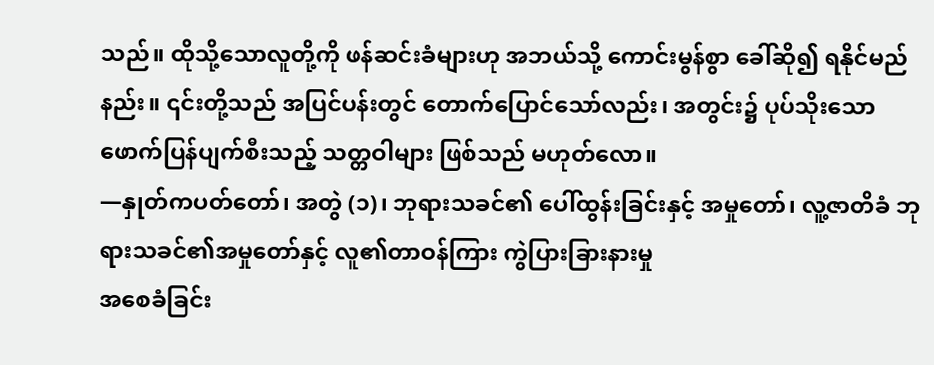သည်။ ထိုသို့သောလူတို့ကို ဖန်ဆင်းခံများဟု အဘယ်သို့ ကောင်းမွန်စွာ ခေါ်ဆို၍ ရနိုင်မည်နည်း။ ၎င်းတို့သည် အပြင်ပန်းတွင် တောက်ပြောင်သော်လည်း၊ အတွင်း၌ ပုပ်သိုးသော ဖောက်ပြန်ပျက်စီးသည့် သတ္တဝါများ ဖြစ်သည် မဟုတ်လော။
—နှုတ်ကပတ်တော်၊ အတွဲ (၁)၊ ဘုရားသခင်၏ ပေါ်ထွန်းခြင်းနှင့် အမှုတော်၊ လူ့ဇာတိခံ ဘုရားသခင်၏အမှုတော်နှင့် လူ၏တာဝန်ကြား ကွဲပြားခြားနားမှု
အစေခံခြင်း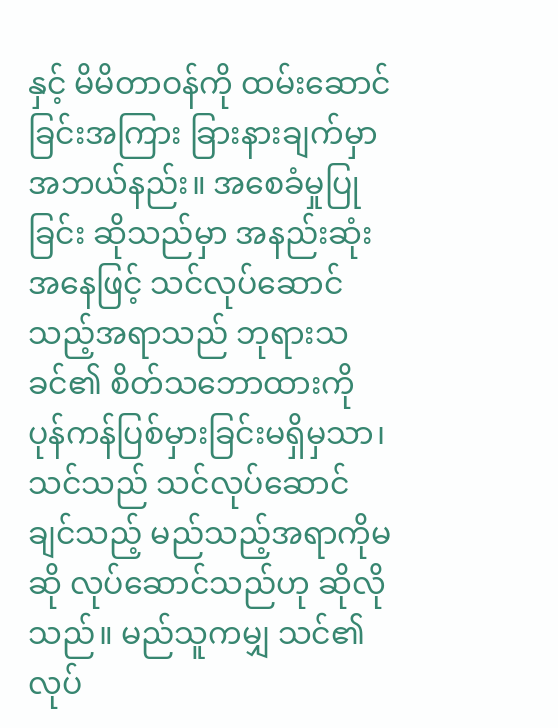နှင့် မိမိတာဝန်ကို ထမ်းဆောင်ခြင်းအကြား ခြားနားချက်မှာ အဘယ်နည်း။ အစေခံမှုပြုခြင်း ဆိုသည်မှာ အနည်းဆုံးအနေဖြင့် သင်လုပ်ဆောင်သည့်အရာသည် ဘုရားသခင်၏ စိတ်သဘောထားကို ပုန်ကန်ပြစ်မှားခြင်းမရှိမှသာ၊ သင်သည် သင်လုပ်ဆောင်ချင်သည့် မည်သည့်အရာကိုမဆို လုပ်ဆောင်သည်ဟု ဆိုလိုသည်။ မည်သူကမျှ သင်၏လုပ်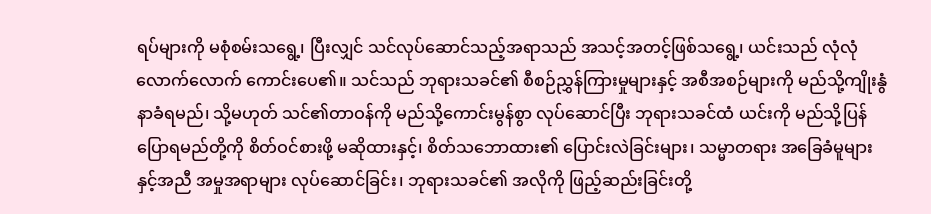ရပ်များကို မစုံစမ်းသရွေ့၊ ပြီးလျှင် သင်လုပ်ဆောင်သည့်အရာသည် အသင့်အတင့်ဖြစ်သရွေ့၊ ယင်းသည် လုံလုံလောက်လောက် ကောင်းပေ၏။ သင်သည် ဘုရားသခင်၏ စီစဉ်ညွှန်ကြားမှုများနှင့် အစီအစဉ်များကို မည်သို့ကျိုးနွံနာခံရမည်၊ သို့မဟုတ် သင်၏တာဝန်ကို မည်သို့ကောင်းမွန်စွာ လုပ်ဆောင်ပြီး ဘုရားသခင်ထံ ယင်းကို မည်သို့ပြန်ပြောရမည်တို့ကို စိတ်ဝင်စားဖို့ မဆိုထားနှင့်၊ စိတ်သဘောထား၏ ပြောင်းလဲခြင်းများ၊ သမ္မာတရား အခြေခံမူများနှင့်အညီ အမှုအရာများ လုပ်ဆောင်ခြင်း၊ ဘုရားသခင်၏ အလိုကို ဖြည့်ဆည်းခြင်းတို့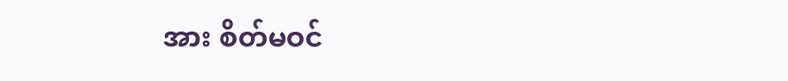အား စိတ်မဝင်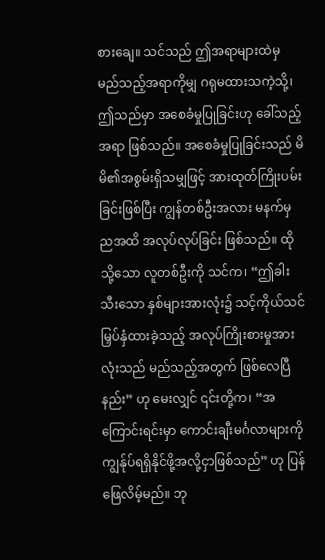စားချေ။ သင်သည် ဤအရာများထဲမှ မည်သည့်အရာကိုမျှ ဂရုမထားသကဲ့သို့၊ ဤသည်မှာ အစေခံမှုပြုခြင်းဟု ခေါ်သည့်အရာ ဖြစ်သည်။ အစေခံမှုပြုခြင်းသည် မိမိ၏အစွမ်းရှိသမျှဖြင့် အားထုတ်ကြိုးပမ်းခြင်းဖြစ်ပြီး ကျွန်တစ်ဦးအလား မနက်မှ ညအထိ အလုပ်လုပ်ခြင်း ဖြစ်သည်။ ထိုသို့သော လူတစ်ဦးကို သင်က၊ “ဤခါးသီးသော နှစ်များအားလုံး၌ သင့်ကိုယ်သင် မြှပ်နှံထားခဲ့သည့် အလုပ်ကြိုးစားမှုအားလုံးသည် မည်သည့်အတွက် ဖြစ်လေပြီနည်း” ဟု မေးလျှင် ၎င်းတို့က၊ “အကြောင်းရင်းမှာ ကောင်းချီးမင်္ဂလာများကို ကျွန်ုပ်ရရှိနိုင်ဖို့အလို့ငှာဖြစ်သည်” ဟု ပြန်ဖြေလိမ့်မည်။ ဘု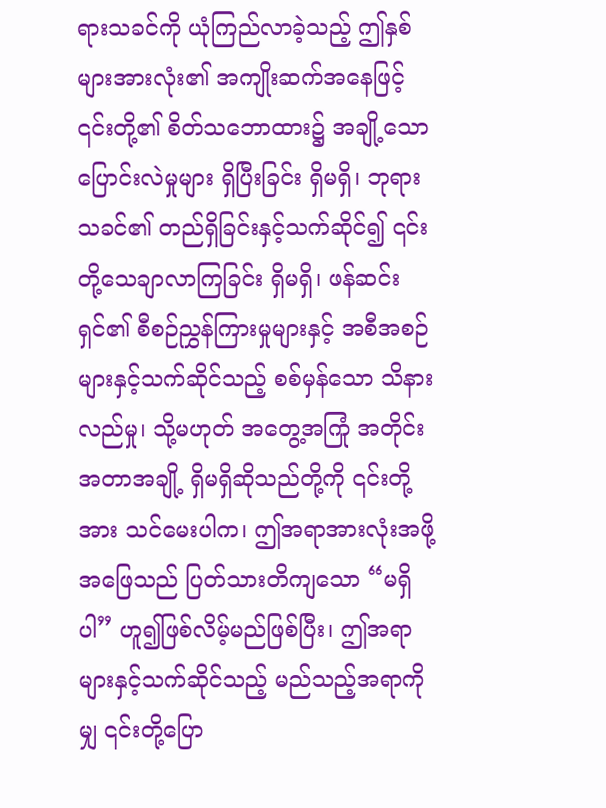ရားသခင်ကို ယုံကြည်လာခဲ့သည့် ဤနှစ်များအားလုံး၏ အကျိုးဆက်အနေဖြင့် ၎င်းတို့၏ စိတ်သဘောထား၌ အချို့သော ပြောင်းလဲမှုများ ရှိပြီးခြင်း ရှိမရှိ၊ ဘုရားသခင်၏ တည်ရှိခြင်းနှင့်သက်ဆိုင်၍ ၎င်းတို့သေချာလာကြခြင်း ရှိမရှိ၊ ဖန်ဆင်းရှင်၏ စီစဉ်ညွှန်ကြားမှုများနှင့် အစီအစဉ်များနှင့်သက်ဆိုင်သည့် စစ်မှန်သော သိနားလည်မှု၊ သို့မဟုတ် အတွေ့အကြုံ အတိုင်းအတာအချို့ ရှိမရှိဆိုသည်တို့ကို ၎င်းတို့အား သင်မေးပါက၊ ဤအရာအားလုံးအဖို့ အဖြေသည် ပြတ်သားတိကျသော “မရှိပါ” ဟူ၍ဖြစ်လိမ့်မည်ဖြစ်ပြီး၊ ဤအရာများနှင့်သက်ဆိုင်သည့် မည်သည့်အရာကိုမျှ ၎င်းတို့ပြော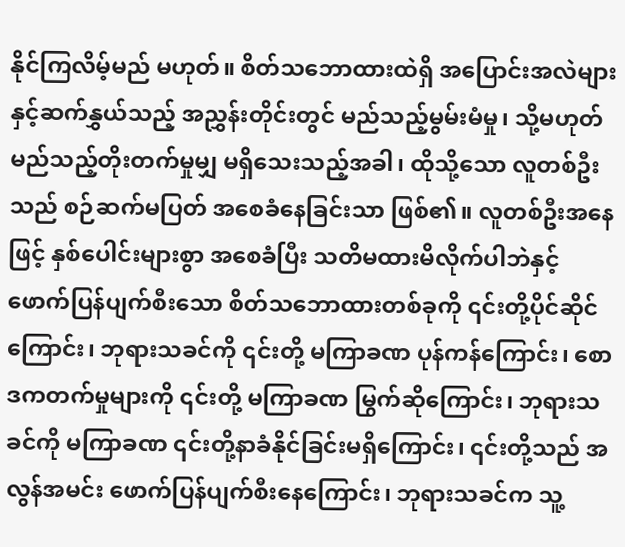နိုင်ကြလိမ့်မည် မဟုတ်။ စိတ်သဘောထားထဲရှိ အပြောင်းအလဲများနှင့်ဆက်နွှယ်သည့် အညွှန်းတိုင်းတွင် မည်သည့်မွမ်းမံမှု၊ သို့မဟုတ် မည်သည့်တိုးတက်မှုမျှ မရှိသေးသည့်အခါ၊ ထိုသို့သော လူတစ်ဦးသည် စဉ်ဆက်မပြတ် အစေခံနေခြင်းသာ ဖြစ်၏။ လူတစ်ဦးအနေဖြင့် နှစ်ပေါင်းများစွာ အစေခံပြီး သတိမထားမိလိုက်ပါဘဲနှင့် ဖောက်ပြန်ပျက်စီးသော စိတ်သဘောထားတစ်ခုကို ၎င်းတို့ပိုင်ဆိုင်ကြောင်း၊ ဘုရားသခင်ကို ၎င်းတို့ မကြာခဏ ပုန်ကန်ကြောင်း၊ စောဒကတက်မှုများကို ၎င်းတို့ မကြာခဏ မြွက်ဆိုကြောင်း၊ ဘုရားသခင်ကို မကြာခဏ ၎င်းတို့နာခံနိုင်ခြင်းမရှိကြောင်း၊ ၎င်းတို့သည် အလွန်အမင်း ဖောက်ပြန်ပျက်စီးနေကြောင်း၊ ဘုရားသခင်က သူ့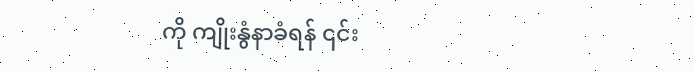ကို ကျိုးနွံနာခံရန် ၎င်း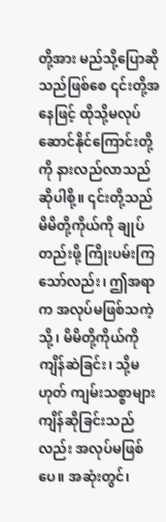တို့အား မည်သို့ပြောဆိုသည်ဖြစ်စေ ၎င်းတို့အနေဖြင့် ထိုသို့မလုပ်ဆောင်နိုင်ကြောင်းတို့ကို နားလည်လာသည် ဆိုပါစို့။ ၎င်းတို့သည် မိမိတို့ကိုယ်ကို ချုပ်တည်းဖို့ ကြိုးပမ်းကြသော်လည်း၊ ဤအရာက အလုပ်မဖြစ်သကဲ့သို့၊ မိမိတို့ကိုယ်ကို ကျိန်ဆဲခြင်း၊ သို့မဟုတ် ကျမ်းသစ္စာများ ကျိန်ဆိုခြင်းသည်လည်း အလုပ်မဖြစ်ပေ။ အဆုံးတွင်၊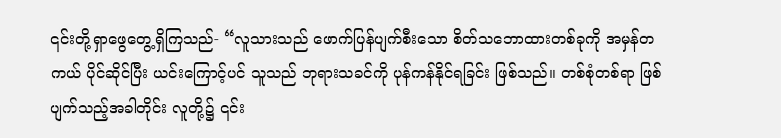၎င်းတို့ရှာဖွေတွေ့ရှိကြသည်- “လူသားသည် ဖောက်ပြန်ပျက်စီးသော စိတ်သဘောထားတစ်ခုကို အမှန်တကယ် ပိုင်ဆိုင်ပြီး ယင်းကြောင့်ပင် သူသည် ဘုရားသခင်ကို ပုန်ကန်နိုင်ရခြင်း ဖြစ်သည်။ တစ်စုံတစ်ရာ ဖြစ်ပျက်သည့်အခါတိုင်း လူတို့၌ ၎င်း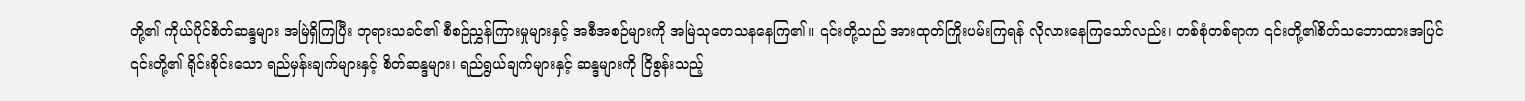တို့၏ ကိုယ်ပိုင်စိတ်ဆန္ဒများ အမြဲရှိကြပြီး ဘုရားသခင်၏ စီစဉ်ညွှန်ကြားမှုများနှင့် အစီအစဉ်များကို အမြဲသုတေသနနေကြ၏။ ၎င်းတို့သည် အားထုတ်ကြိုးပမ်းကြရန် လိုလားနေကြသော်လည်း၊ တစ်စုံတစ်ရာက ၎င်းတို့၏စိတ်သဘောထားအပြင် ၎င်းတို့၏ ရိုင်းစိုင်းသော ရည်မှန်းချက်များနှင့် စိတ်ဆန္ဒများ၊ ရည်ရွယ်ချက်များနှင့် ဆန္ဒများကို ငြိစွန်းသည့်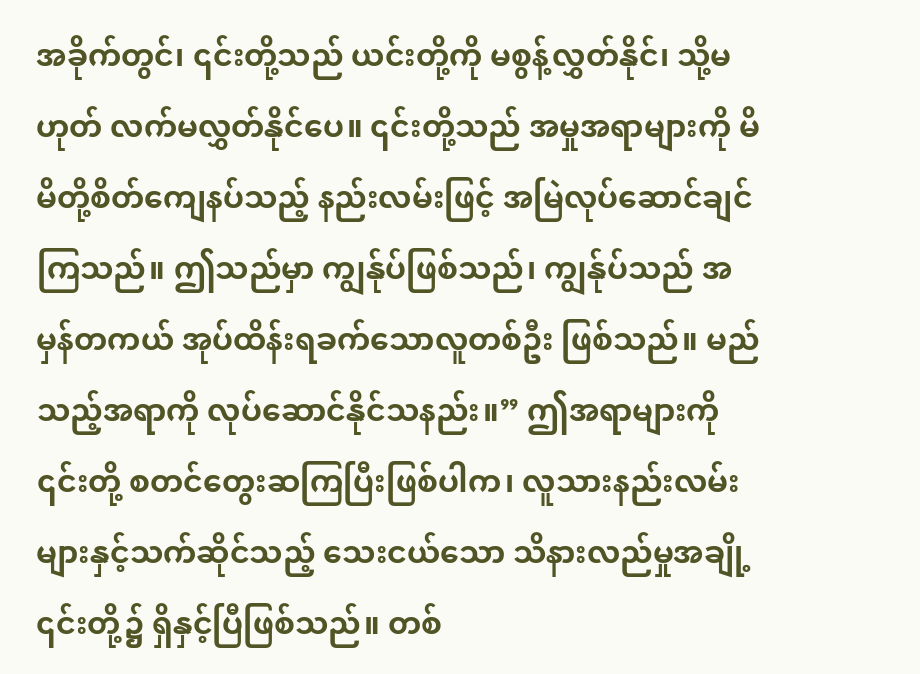အခိုက်တွင်၊ ၎င်းတို့သည် ယင်းတို့ကို မစွန့်လွှတ်နိုင်၊ သို့မဟုတ် လက်မလွှတ်နိုင်ပေ။ ၎င်းတို့သည် အမှုအရာများကို မိမိတို့စိတ်ကျေနပ်သည့် နည်းလမ်းဖြင့် အမြဲလုပ်ဆောင်ချင်ကြသည်။ ဤသည်မှာ ကျွန်ုပ်ဖြစ်သည်၊ ကျွန်ုပ်သည် အမှန်တကယ် အုပ်ထိန်းရခက်သောလူတစ်ဦး ဖြစ်သည်။ မည်သည့်အရာကို လုပ်ဆောင်နိုင်သနည်း။” ဤအရာများကို ၎င်းတို့ စတင်တွေးဆကြပြီးဖြစ်ပါက၊ လူသားနည်းလမ်းများနှင့်သက်ဆိုင်သည့် သေးငယ်သော သိနားလည်မှုအချို့ ၎င်းတို့၌ ရှိနှင့်ပြီဖြစ်သည်။ တစ်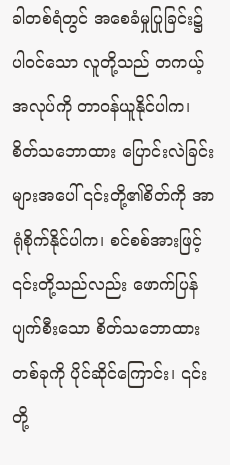ခါတစ်ရံတွင် အစေခံမှုပြုခြင်း၌ ပါဝင်သော လူတို့သည် တကယ့်အလုပ်ကို တာဝန်ယူနိုင်ပါက၊ စိတ်သဘောထား ပြောင်းလဲခြင်းများအပေါ် ၎င်းတို့၏စိတ်ကို အာရုံစိုက်နိုင်ပါက၊ စင်စစ်အားဖြင့် ၎င်းတို့သည်လည်း ဖောက်ပြန်ပျက်စီးသော စိတ်သဘောထားတစ်ခုကို ပိုင်ဆိုင်ကြောင်း၊ ၎င်းတို့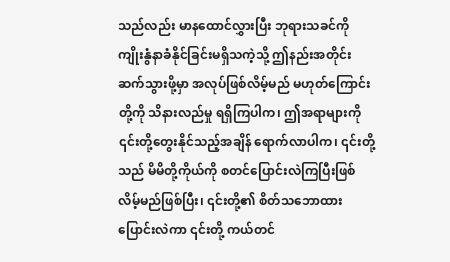သည်လည်း မာနထောင်လွှားပြီး ဘုရားသခင်ကို ကျိုးနွံနာခံနိုင်ခြင်းမရှိသကဲ့သို့ ဤနည်းအတိုင်း ဆက်သွားဖို့မှာ အလုပ်ဖြစ်လိမ့်မည် မဟုတ်ကြောင်းတို့ကို သိနားလည်မှု ရရှိကြပါက၊ ဤအရာများကို ၎င်းတို့တွေးနိုင်သည့်အချိန် ရောက်လာပါက၊ ၎င်းတို့သည် မိမိတို့ကိုယ်ကို စတင်ပြောင်းလဲကြပြီးဖြစ်လိမ့်မည်ဖြစ်ပြီး၊ ၎င်းတို့၏ စိတ်သဘောထား ပြောင်းလဲကာ ၎င်းတို့ ကယ်တင်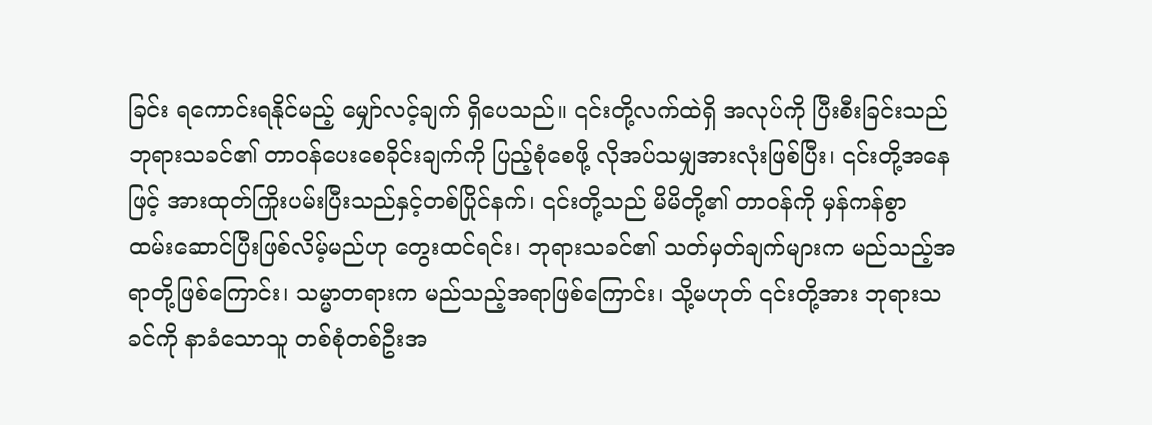ခြင်း ရကောင်းရနိုင်မည့် မျှော်လင့်ချက် ရှိပေသည်။ ၎င်းတို့လက်ထဲရှိ အလုပ်ကို ပြီးစီးခြင်းသည် ဘုရားသခင်၏ တာဝန်ပေးစေခိုင်းချက်ကို ပြည့်စုံစေဖို့ လိုအပ်သမျှအားလုံးဖြစ်ပြီး၊ ၎င်းတို့အနေဖြင့် အားထုတ်ကြိုးပမ်းပြီးသည်နှင့်တစ်ပြိုင်နက်၊ ၎င်းတို့သည် မိမိတို့၏ တာဝန်ကို မှန်ကန်စွာ ထမ်းဆောင်ပြီးဖြစ်လိမ့်မည်ဟု တွေးထင်ရင်း၊ ဘုရားသခင်၏ သတ်မှတ်ချက်များက မည်သည့်အရာတို့ဖြစ်ကြောင်း၊ သမ္မာတရားက မည်သည့်အရာဖြစ်ကြောင်း၊ သို့မဟုတ် ၎င်းတို့အား ဘုရားသခင်ကို နာခံသောသူ တစ်စုံတစ်ဦးအ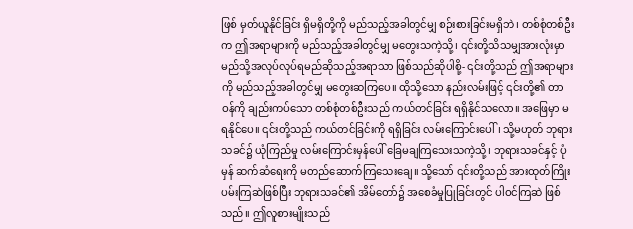ဖြစ် မှတ်ယူနိုင်ခြင်း ရှိမရှိတို့ကို မည်သည့်အခါတွင်မျှ စဉ်းစားခြင်းမရှိဘဲ၊ တစ်စုံတစ်ဦးက ဤအရာများကို မည်သည့်အခါတွင်မျှ မတွေးသကဲ့သို့၊ ၎င်းတို့သိသမျှအားလုံးမှာ မည်သို့အလုပ်လုပ်ရမည်ဆိုသည့်အရာသာ ဖြစ်သည်ဆိုပါစို့- ၎င်းတို့သည် ဤအရာများကို မည်သည့်အခါတွင်မျှ မတွေးဆကြပေ။ ထိုသို့သော နည်းလမ်းဖြင့် ၎င်းတို့၏ တာဝန်ကို ချည်းကပ်သော တစ်စုံတစ်ဦးသည် ကယ်တင်ခြင်း ရရှိနိုင်သလော။ အဖြေမှာ မရနိုင်ပေ။ ၎င်းတို့သည် ကယ်တင်ခြင်းကို ရရှိခြင်း လမ်းကြောင်းပေါ်၊ သို့မဟုတ် ဘုရားသခင်၌ ယုံကြည်မှု လမ်းကြောင်းမှန်ပေါ် ခြေမချကြသေးသကဲ့သို့၊ ဘုရားသခင်နှင့် ပုံမှန် ဆက်ဆံရေးကို မတည်ဆောက်ကြသေးချေ။ သို့သော် ၎င်းတို့သည် အားထုတ်ကြိုးပမ်းကြဆဲဖြစ်ပြီး ဘုရားသခင်၏ အိမ်တော်၌ အစေခံမှုပြုခြင်းတွင် ပါဝင်ကြဆဲ ဖြစ်သည်။ ဤလူစားမျိုးသည်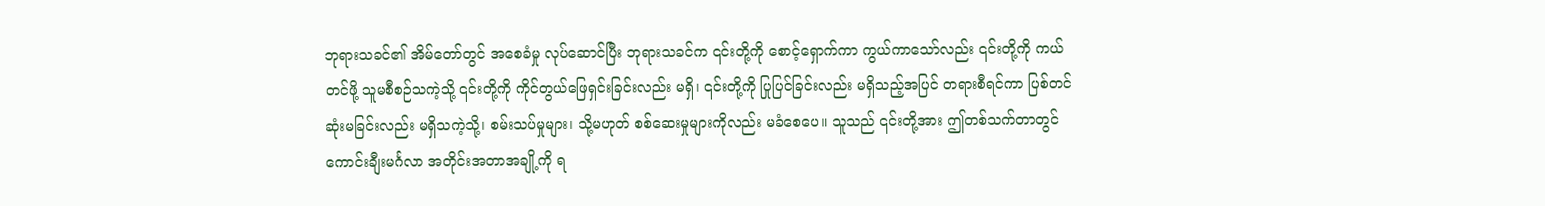ဘုရားသခင်၏ အိမ်တော်တွင် အစေခံမှု လုပ်ဆောင်ပြီး ဘုရားသခင်က ၎င်းတို့ကို စောင့်ရှောက်ကာ ကွယ်ကာသော်လည်း ၎င်းတို့ကို ကယ်တင်ဖို့ သူမစီစဉ်သကဲ့သို့ ၎င်းတို့ကို ကိုင်တွယ်ဖြေရှင်းခြင်းလည်း မရှိ၊ ၎င်းတို့ကို ပြုပြင်ခြင်းလည်း မရှိသည့်အပြင် တရားစီရင်ကာ ပြစ်တင်ဆုံးမခြင်းလည်း မရှိသကဲ့သို့၊ စမ်းသပ်မှုများ၊ သို့မဟုတ် စစ်ဆေးမှုများကိုလည်း မခံစေပေ။ သူသည် ၎င်းတို့အား ဤတစ်သက်တာတွင် ကောင်းချီးမင်္ဂလာ အတိုင်းအတာအချို့ကို ရ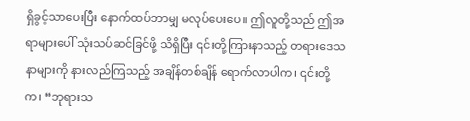ရှိခွင့်သာပေးပြီး နောက်ထပ်ဘာမျှ မလုပ်ပေးပေ။ ဤလူတို့သည် ဤအရာများပေါ် သုံးသပ်ဆင်ခြင်ဖို့ သိရှိပြီး ၎င်းတို့ကြားနာသည့် တရားဒေသနာများကို နားလည်ကြသည့် အချိန်တစ်ချိန် ရောက်လာပါက၊ ၎င်းတို့က၊ “ဘုရားသ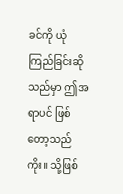ခင်ကို ယုံကြည်ခြင်းဆိုသည်မှာ ဤအရာပင် ဖြစ်တော့သည်ကိုး။ သို့ဖြစ်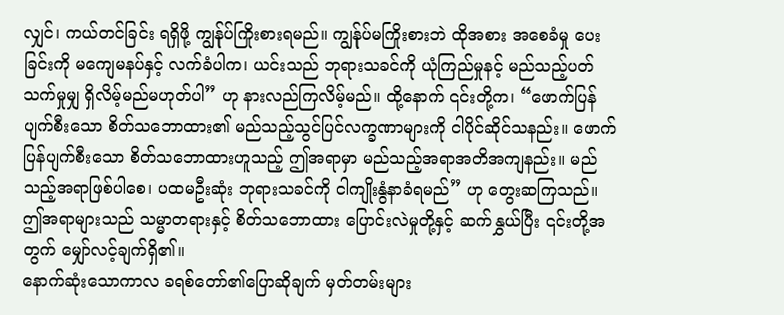လျှင်၊ ကယ်တင်ခြင်း ရရှိဖို့ ကျွန်ုပ်ကြိုးစားရမည်။ ကျွန်ုပ်မကြိုးစားဘဲ ထိုအစား အစေခံမှု ပေးခြင်းကို မကျေမနပ်နှင့် လက်ခံပါက၊ ယင်းသည် ဘုရားသခင်ကို ယုံကြည်မှုနင့် မည်သည့်ပတ်သက်မှုမျှ ရှိလိမ့်မည်မဟုတ်ပါ” ဟု နားလည်ကြလိမ့်မည်။ ထို့နောက် ၎င်းတို့က၊ “ဖောက်ပြန်ပျက်စီးသော စိတ်သဘောထား၏ မည်သည့်သွင်ပြင်လက္ခဏာများကို ငါပိုင်ဆိုင်သနည်း။ ဖောက်ပြန်ပျက်စီးသော စိတ်သဘောထားဟူသည့် ဤအရာမှာ မည်သည့်အရာအတိအကျနည်း။ မည်သည့်အရာဖြစ်ပါစေ၊ ပထမဦးဆုံး ဘုရားသခင်ကို ငါကျိုးနွံနာခံရမည်” ဟု တွေးဆကြသည်။ ဤအရာများသည် သမ္မာတရားနှင့် စိတ်သဘောထား ပြောင်းလဲမှုတို့နှင့် ဆက်နွှယ်ပြီး ၎င်းတို့အတွက် မျှော်လင့်ချက်ရှိ၏။
နောက်ဆုံးသောကာလ ခရစ်တော်၏ပြောဆိုချက် မှတ်တမ်းများ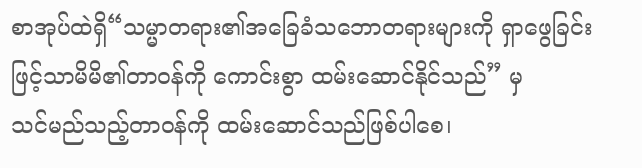စာအုပ်ထဲရှိ“သမ္မာတရား၏အခြေခံသဘောတရားများကို ရှာဖွေခြင်းဖြင့်သာမိမိ၏တာဝန်ကို ကောင်းစွာ ထမ်းဆောင်နိုင်သည်” မှ
သင်မည်သည့်တာဝန်ကို ထမ်းဆောင်သည်ဖြစ်ပါစေ၊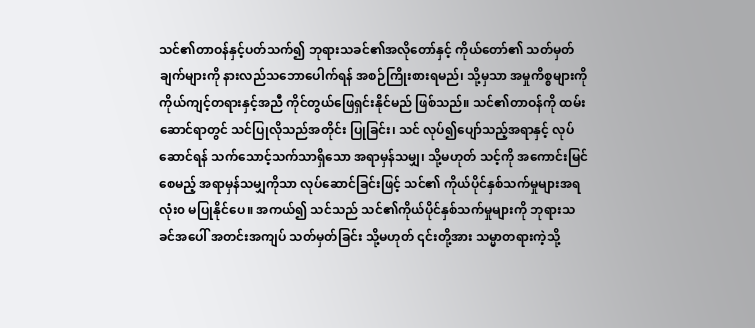သင်၏တာဝန်နှင့်ပတ်သက်၍ ဘုရားသခင်၏အလိုတော်နှင့် ကိုယ်တော်၏ သတ်မှတ်ချက်များကို နားလည်သဘောပေါက်ရန် အစဉ်ကြိုးစားရမည်၊ သို့မှသာ အမှုကိစ္စများကို ကိုယ်ကျင့်တရားနှင့်အညီ ကိုင်တွယ်ဖြေရှင်းနိုင်မည် ဖြစ်သည်။ သင်၏တာဝန်ကို ထမ်းဆောင်ရာတွင် သင်ပြုလိုသည်အတိုင်း ပြုခြင်း၊ သင် လုပ်၍ပျော်သည့်အရာနှင့် လုပ်ဆောင်ရန် သက်သောင့်သက်သာရှိသော အရာမှန်သမျှ၊ သို့မဟုတ် သင့်ကို အကောင်းမြင်စေမည့် အရာမှန်သမျှကိုသာ လုပ်ဆောင်ခြင်းဖြင့် သင်၏ ကိုယ်ပိုင်နှစ်သက်မှုများအရ လုံး၀ မပြုနိုင်ပေ။ အကယ်၍ သင်သည် သင်၏ကိုယ်ပိုင်နှစ်သက်မှုများကို ဘုရားသခင်အပေါ် အတင်းအကျပ် သတ်မှတ်ခြင်း သို့မဟုတ် ၎င်းတို့အား သမ္မာတရားကဲ့သို့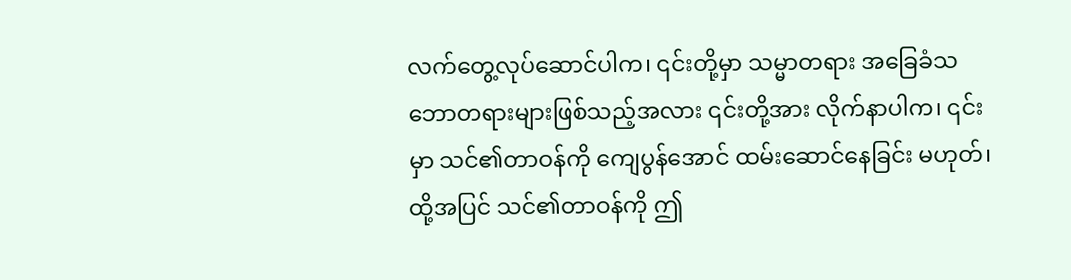လက်တွေ့လုပ်ဆောင်ပါက၊ ၎င်းတို့မှာ သမ္မာတရား အခြေခံသဘောတရားများဖြစ်သည့်အလား ၎င်းတို့အား လိုက်နာပါက၊ ၎င်းမှာ သင်၏တာဝန်ကို ကျေပွန်အောင် ထမ်းဆောင်နေခြင်း မဟုတ်၊ ထို့အပြင် သင်၏တာဝန်ကို ဤ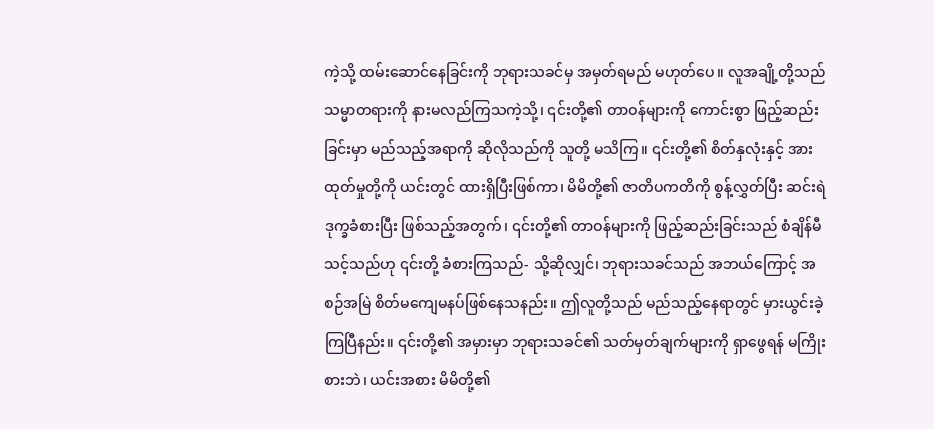ကဲ့သို့ ထမ်းဆောင်နေခြင်းကို ဘုရားသခင်မှ အမှတ်ရမည် မဟုတ်ပေ။ လူအချို့တို့သည် သမ္မာတရားကို နားမလည်ကြသကဲ့သို့၊ ၎င်းတို့၏ တာဝန်များကို ကောင်းစွာ ဖြည့်ဆည်းခြင်းမှာ မည်သည့်အရာကို ဆိုလိုသည်ကို သူတို့ မသိကြ။ ၎င်းတို့၏ စိတ်နှလုံးနှင့် အားထုတ်မှုတို့ကို ယင်းတွင် ထားရှိပြီးဖြစ်ကာ၊ မိမိတို့၏ ဇာတိပကတိကို စွန့်လွှတ်ပြီး ဆင်းရဲဒုက္ခခံစားပြီး ဖြစ်သည့်အတွက်၊ ၎င်းတို့၏ တာဝန်များကို ဖြည့်ဆည်းခြင်းသည် စံချိန်မီသင့်သည်ဟု ၎င်းတို့ ခံစားကြသည်- သို့ဆိုလျှင်၊ ဘုရားသခင်သည် အဘယ်ကြောင့် အစဉ်အမြဲ စိတ်မကျေမနပ်ဖြစ်နေသနည်း။ ဤလူတို့သည် မည်သည့်နေရာတွင် မှားယွင်းခဲ့ကြပြီနည်း။ ၎င်းတို့၏ အမှားမှာ ဘုရားသခင်၏ သတ်မှတ်ချက်များကို ရှာဖွေရန် မကြိုးစားဘဲ၊ ယင်းအစား မိမိတို့၏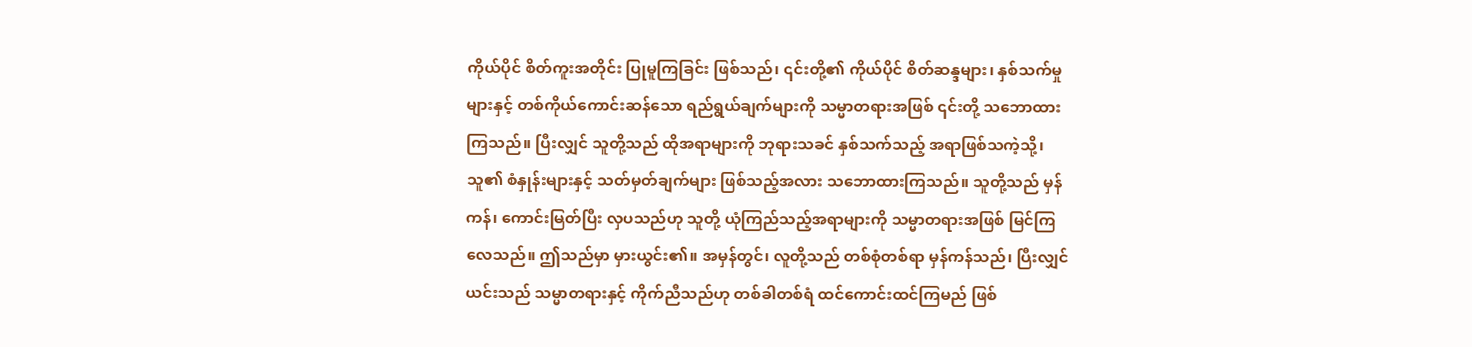ကိုယ်ပိုင် စိတ်ကူးအတိုင်း ပြုမူကြခြင်း ဖြစ်သည်၊ ၎င်းတို့၏ ကိုယ်ပိုင် စိတ်ဆန္ဒများ၊ နှစ်သက်မှုများနှင့် တစ်ကိုယ်ကောင်းဆန်သော ရည်ရွယ်ချက်များကို သမ္မာတရားအဖြစ် ၎င်းတို့ သဘောထားကြသည်။ ပြီးလျှင် သူတို့သည် ထိုအရာများကို ဘုရားသခင် နှစ်သက်သည့် အရာဖြစ်သကဲ့သို့၊ သူ၏ စံနှုန်းများနှင့် သတ်မှတ်ချက်များ ဖြစ်သည့်အလား သဘောထားကြသည်။ သူတို့သည် မှန်ကန်၊ ကောင်းမြတ်ပြီး လှပသည်ဟု သူတို့ ယုံကြည်သည့်အရာများကို သမ္မာတရားအဖြစ် မြင်ကြလေသည်။ ဤသည်မှာ မှားယွင်း၏။ အမှန်တွင်၊ လူတို့သည် တစ်စုံတစ်ရာ မှန်ကန်သည်၊ ပြီးလျှင် ယင်းသည် သမ္မာတရားနှင့် ကိုက်ညီသည်ဟု တစ်ခါတစ်ရံ ထင်ကောင်းထင်ကြမည် ဖြစ်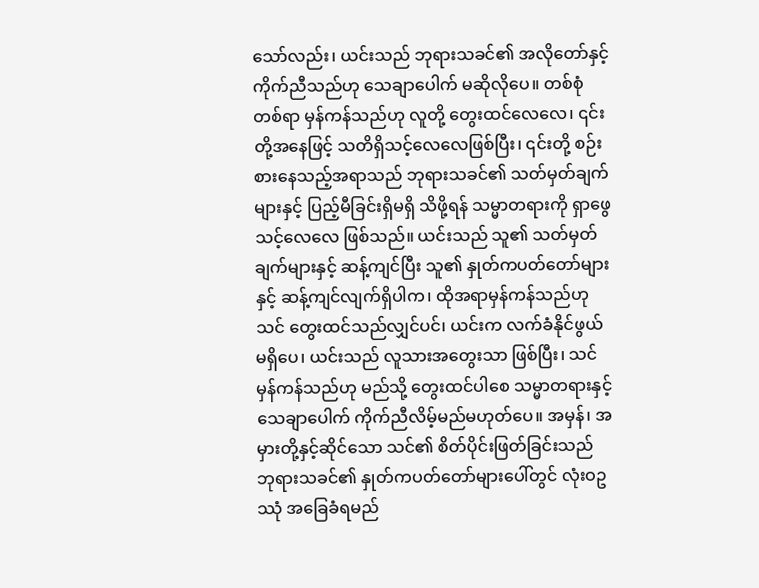သော်လည်း၊ ယင်းသည် ဘုရားသခင်၏ အလိုတော်နှင့် ကိုက်ညီသည်ဟု သေချာပေါက် မဆိုလိုပေ။ တစ်စုံတစ်ရာ မှန်ကန်သည်ဟု လူတို့ တွေးထင်လေလေ၊ ၎င်းတို့အနေဖြင့် သတိရှိသင့်လေလေဖြစ်ပြီး၊ ၎င်းတို့ စဉ်းစားနေသည့်အရာသည် ဘုရားသခင်၏ သတ်မှတ်ချက်များနှင့် ပြည့်မီခြင်းရှိမရှိ သိဖို့ရန် သမ္မာတရားကို ရှာဖွေသင့်လေလေ ဖြစ်သည်။ ယင်းသည် သူ၏ သတ်မှတ်ချက်များနှင့် ဆန့်ကျင်ပြီး သူ၏ နှုတ်ကပတ်တော်များနှင့် ဆန့်ကျင်လျက်ရှိပါက၊ ထိုအရာမှန်ကန်သည်ဟု သင် တွေးထင်သည်လျှင်ပင်၊ ယင်းက လက်ခံနိုင်ဖွယ် မရှိပေ၊ ယင်းသည် လူသားအတွေးသာ ဖြစ်ပြီး၊ သင် မှန်ကန်သည်ဟု မည်သို့ တွေးထင်ပါစေ သမ္မာတရားနှင့် သေချာပေါက် ကိုက်ညီလိမ့်မည်မဟုတ်ပေ။ အမှန်၊ အမှားတို့နှင့်ဆိုင်သော သင်၏ စိတ်ပိုင်းဖြတ်ခြင်းသည် ဘုရားသခင်၏ နှုတ်ကပတ်တော်များပေါ်တွင် လုံးဝဥဿုံ အခြေခံရမည်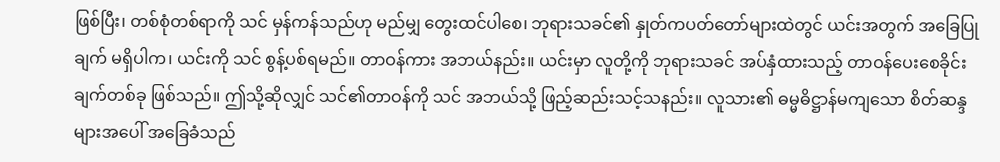ဖြစ်ပြီး၊ တစ်စုံတစ်ရာကို သင် မှန်ကန်သည်ဟု မည်မျှ တွေးထင်ပါစေ၊ ဘုရားသခင်၏ နှုတ်ကပတ်တော်များထဲတွင် ယင်းအတွက် အခြေပြုချက် မရှိပါက၊ ယင်းကို သင် စွန့်ပစ်ရမည်။ တာဝန်ကား အဘယ်နည်း။ ယင်းမှာ လူတို့ကို ဘုရားသခင် အပ်နှံထားသည့် တာဝန်ပေးစေခိုင်းချက်တစ်ခု ဖြစ်သည်။ ဤသို့ဆိုလျှင် သင်၏တာဝန်ကို သင် အဘယ်သို့ ဖြည့်ဆည်းသင့်သနည်း။ လူသား၏ ဓမ္မဓိဋ္ဌာန်မကျသော စိတ်ဆန္ဒများအပေါ် အခြေခံသည်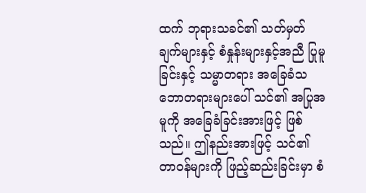ထက် ဘုရားသခင်၏ သတ်မှတ်ချက်များနှင့် စံနှုန်းများနှင့်အညီ ပြုမူခြင်းနှင့် သမ္မာတရား အခြေခံသဘောတရားများပေါ် သင်၏ အပြုအမူကို အခြေခံခြင်းအားဖြင့် ဖြစ်သည်။ ဤနည်းအားဖြင့် သင်၏ တာဝန်များကို ဖြည့်ဆည်းခြင်းမှာ စံ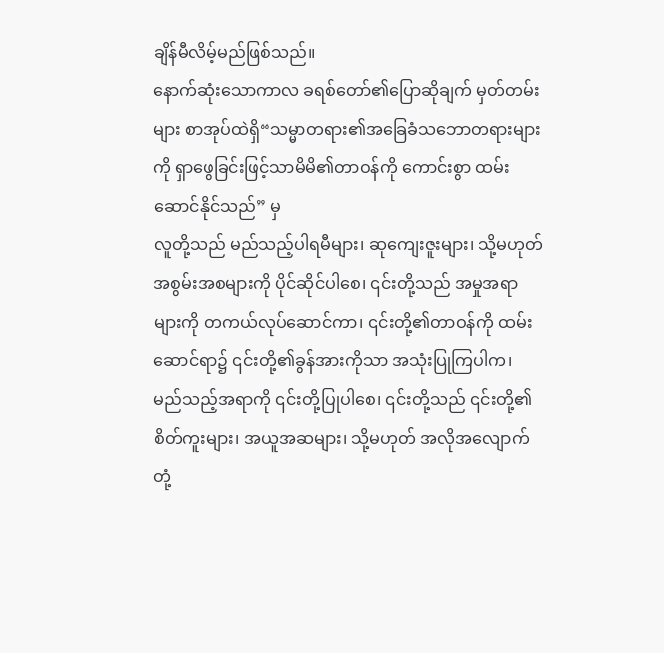ချိန်မီလိမ့်မည်ဖြစ်သည်။
နောက်ဆုံးသောကာလ ခရစ်တော်၏ပြောဆိုချက် မှတ်တမ်းများ စာအုပ်ထဲရှိ“သမ္မာတရား၏အခြေခံသဘောတရားများကို ရှာဖွေခြင်းဖြင့်သာမိမိ၏တာဝန်ကို ကောင်းစွာ ထမ်းဆောင်နိုင်သည်” မှ
လူတို့သည် မည်သည့်ပါရမီများ၊ ဆုကျေးဇူးများ၊ သို့မဟုတ် အစွမ်းအစများကို ပိုင်ဆိုင်ပါစေ၊ ၎င်းတို့သည် အမှုအရာများကို တကယ်လုပ်ဆောင်ကာ၊ ၎င်းတို့၏တာဝန်ကို ထမ်းဆောင်ရာ၌ ၎င်းတို့၏ခွန်အားကိုသာ အသုံးပြုကြပါက၊ မည်သည့်အရာကို ၎င်းတို့ပြုပါစေ၊ ၎င်းတို့သည် ၎င်းတို့၏စိတ်ကူးများ၊ အယူအဆများ၊ သို့မဟုတ် အလိုအလျောက် တုံ့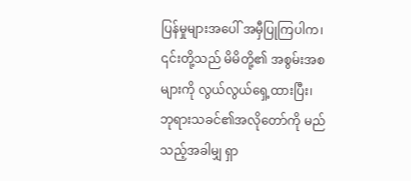ပြန်မှုများအပေါ် အမှီပြုကြပါက၊ ၎င်းတို့သည် မိမိတို့၏ အစွမ်းအစများကို လွယ်လွယ်ရှေ့ထားပြီး၊ ဘုရားသခင်၏အလိုတော်ကို မည်သည့်အခါမျှ ရှာ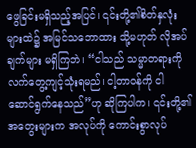ဖွေခြင်းမရှိသည့်အပြင်၊ ၎င်းတို့၏စိတ်နှလုံးများထဲ၌ အမြင်သဘောထား သို့မဟုတ် လိုအပ်ချက်များ မရှိကြဘဲ၊ “ငါသည် သမ္မာတရားကို လက်တွေ့ကျင့်သုံးရမည်၊ ငါ့တာဝန်ကို ငါ ဆောင်ရွက်နေသည်”ဟု ဆိုကြပါက၊ ၎င်းတို့၏အတွေးများက အလုပ်ကို ကောင်းစွာလုပ်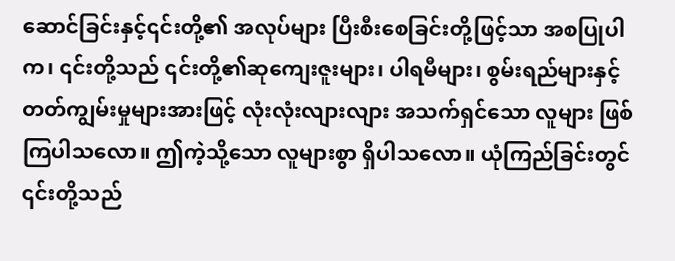ဆောင်ခြင်းနှင့်၎င်းတို့၏ အလုပ်များ ပြီးစီးစေခြင်းတို့ဖြင့်သာ အစပြုပါက၊ ၎င်းတို့သည် ၎င်းတို့၏ဆုကျေးဇူးများ၊ ပါရမီများ၊ စွမ်းရည်များနှင့် တတ်ကျွမ်းမှုများအားဖြင့် လုံးလုံးလျားလျား အသက်ရှင်သော လူများ ဖြစ်ကြပါသလော။ ဤကဲ့သို့သော လူများစွာ ရှိပါသလော။ ယုံကြည်ခြင်းတွင် ၎င်းတို့သည်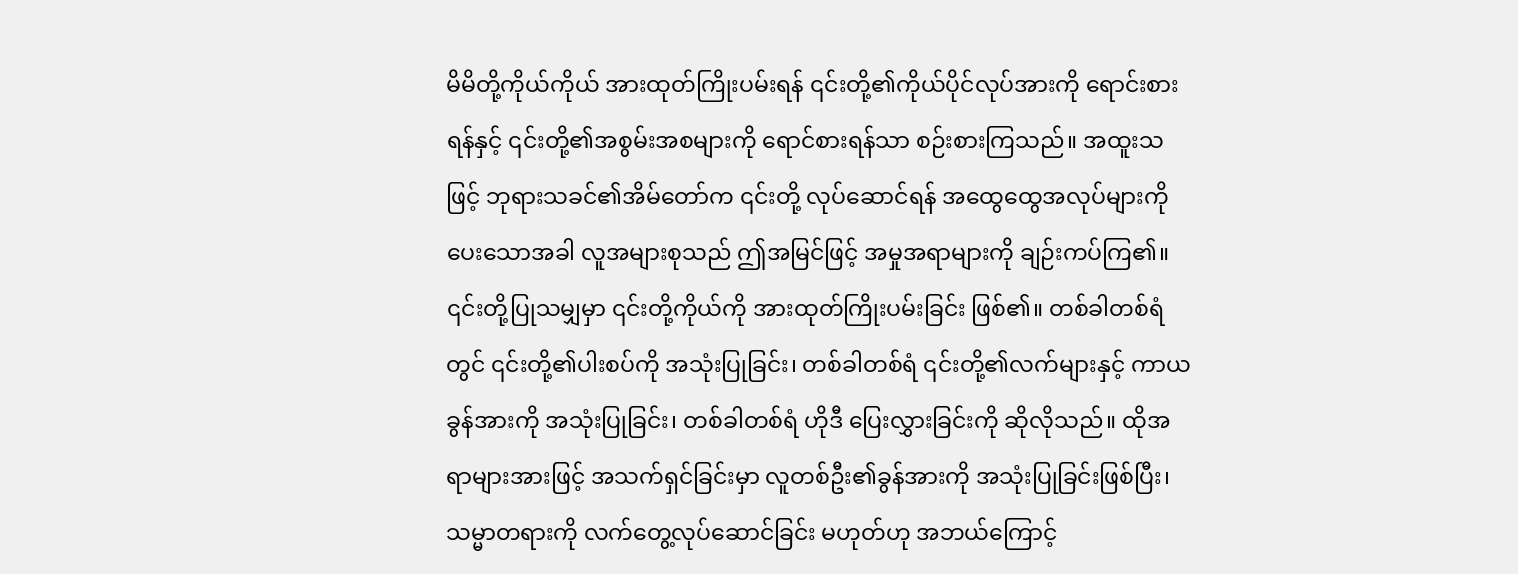မိမိတို့ကိုယ်ကိုယ် အားထုတ်ကြိုးပမ်းရန် ၎င်းတို့၏ကိုယ်ပိုင်လုပ်အားကို ရောင်းစားရန်နှင့် ၎င်းတို့၏အစွမ်းအစများကို ရောင်စားရန်သာ စဉ်းစားကြသည်။ အထူးသဖြင့် ဘုရားသခင်၏အိမ်တော်က ၎င်းတို့ လုပ်ဆောင်ရန် အထွေထွေအလုပ်များကို ပေးသောအခါ လူအများစုသည် ဤအမြင်ဖြင့် အမှုအရာများကို ချဉ်းကပ်ကြ၏။ ၎င်းတို့ပြုသမျှမှာ ၎င်းတို့ကိုယ်ကို အားထုတ်ကြိုးပမ်းခြင်း ဖြစ်၏။ တစ်ခါတစ်ရံတွင် ၎င်းတို့၏ပါးစပ်ကို အသုံးပြုခြင်း၊ တစ်ခါတစ်ရံ ၎င်းတို့၏လက်များနှင့် ကာယခွန်အားကို အသုံးပြုခြင်း၊ တစ်ခါတစ်ရံ ဟိုဒီ ပြေးလွှားခြင်းကို ဆိုလိုသည်။ ထိုအရာများအားဖြင့် အသက်ရှင်ခြင်းမှာ လူတစ်ဦး၏ခွန်အားကို အသုံးပြုခြင်းဖြစ်ပြီး၊ သမ္မာတရားကို လက်တွေ့လုပ်ဆောင်ခြင်း မဟုတ်ဟု အဘယ်ကြောင့်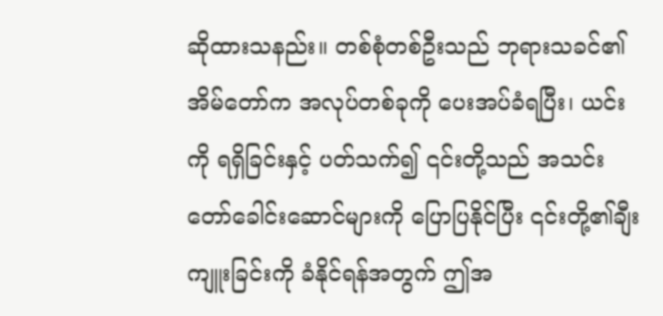ဆိုထားသနည်း။ တစ်စုံတစ်ဦးသည် ဘုရားသခင်၏အိမ်တော်က အလုပ်တစ်ခုကို ပေးအပ်ခံရပြီး၊ ယင်းကို ရရှိခြင်းနှင့် ပတ်သက်၍ ၎င်းတို့သည် အသင်းတော်ခေါင်းဆောင်များကို ပြောပြနိုင်ပြီး ၎င်းတို့၏ချီးကျူးခြင်းကို ခံနိုင်ရန်အတွက် ဤအ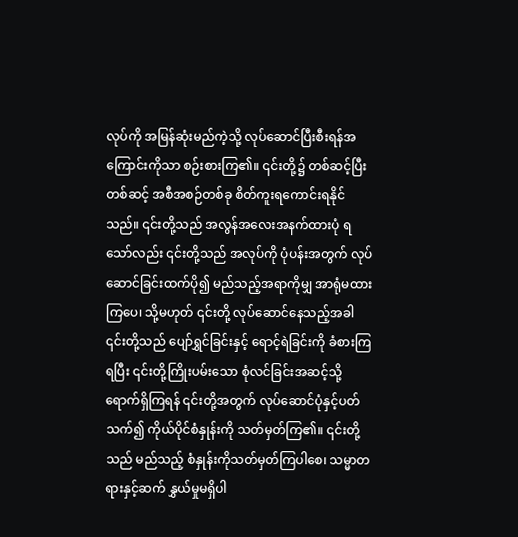လုပ်ကို အမြန်ဆုံးမည်ကဲ့သို့ လုပ်ဆောင်ပြီးစီးရန်အကြောင်းကိုသာ စဉ်းစားကြ၏။ ၎င်းတို့၌ တစ်ဆင့်ပြီးတစ်ဆင့် အစီအစဉ်တစ်ခု စိတ်ကူးရကောင်းရနိုင်သည်။ ၎င်းတို့သည် အလွန်အလေးအနက်ထားပုံ ရသော်လည်း ၎င်းတို့သည် အလုပ်ကို ပုံပန်းအတွက် လုပ်ဆောင်ခြင်းထက်ပို၍ မည်သည့်အရာကိုမျှ အာရုံမထားကြပေ၊ သို့မဟုတ် ၎င်းတို့ လုပ်ဆောင်နေသည့်အခါ ၎င်းတို့သည် ပျော်ရွှင်ခြင်းနှင့် ရောင့်ရဲခြင်းကို ခံစားကြရပြီး ၎င်းတို့ကြိုးပမ်းသော စုံလင်ခြင်းအဆင့်သို့ ရောက်ရှိကြရန် ၎င်းတို့အတွက် လုပ်ဆောင်ပုံနှင့်ပတ်သက်၍ ကိုယ်ပိုင်စံနှုန်းကို သတ်မှတ်ကြ၏။ ၎င်းတို့သည် မည်သည့် စံနှုန်းကိုသတ်မှတ်ကြပါစေ၊ သမ္မာတရားနှင့်ဆက် နွှယ်မှုမရှိပါ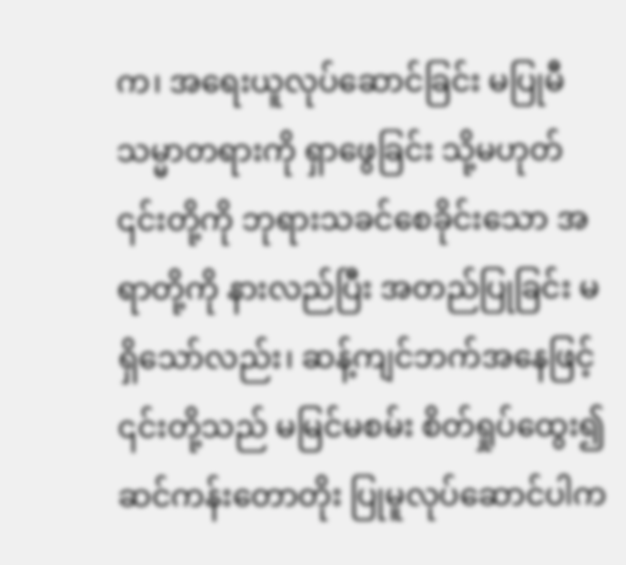က၊ အရေးယူလုပ်ဆောင်ခြင်း မပြုမီ သမ္မာတရားကို ရှာဖွေခြင်း သို့မဟုတ် ၎င်းတို့ကို ဘုရားသခင်စေခိုင်းသော အရာတို့ကို နားလည်ပြီး အတည်ပြုခြင်း မရှိသော်လည်း၊ ဆန့်ကျင်ဘက်အနေဖြင့် ၎င်းတို့သည် မမြင်မစမ်း စိတ်ရှုပ်ထွေး၍ ဆင်ကန်းတောတိုး ပြုမူလုပ်ဆောင်ပါက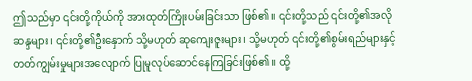ဤသည်မှာ ၎င်းတို့ကိုယ်ကို အားထုတ်ကြိုးပမ်းခြင်းသာ ဖြစ်၏။ ၎င်းတို့သည် ၎င်းတို့၏အလိုဆန္ဒများ၊ ၎င်းတို့၏ဦးနှောက် သို့မဟုတ် ဆုကျေးဇူးများ၊ သို့မဟုတ် ၎င်းတို့၏စွမ်းရည်များနှင့် တတ်ကျွမ်းမှုများအလျောက် ပြုမူလုပ်ဆောင်နေကြခြင်းဖြစ်၏။ ထို့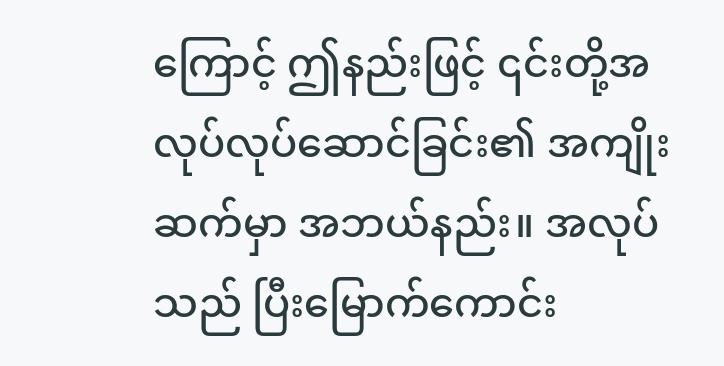ကြောင့် ဤနည်းဖြင့် ၎င်းတို့အလုပ်လုပ်ဆောင်ခြင်း၏ အကျိုးဆက်မှာ အဘယ်နည်း။ အလုပ်သည် ပြီးမြောက်ကောင်း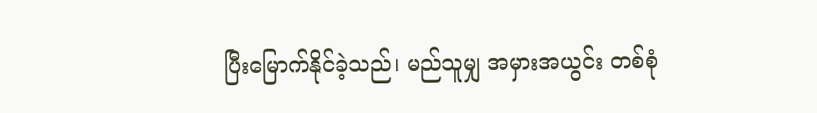ပြီးမြောက်နိုင်ခဲ့သည်၊ မည်သူမျှ အမှားအယွင်း တစ်စုံ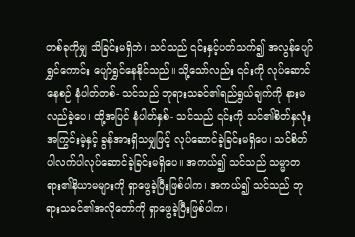တစ်ခုကိုမျှ သိခြင်းမရှိဘဲ၊ သင်သည် ၎င်းနှင့်ပတ်သက်၍ အလွန်ပျော်ရွှင်ကောင်း ပျော်ရွှင်နေနိုင်သည်။ သို့သော်လည်း ၎င်းကို လုပ်ဆောင်နေစဉ် နံပါတ်တစ်- သင်သည် ဘုရားသခင်၏ရည်ရွယ်ချက်ကို နားမလည်ခဲ့ပေ၊ ထို့အပြင် နံပါတ်နှစ်- သင်သည် ၎င်းကို သင်၏စိတ်နှလုံးအကြွင်းမဲ့နှင့် ခွန်အားရှိသမျှဖြင့် လုပ်ဆောင်ခဲ့ခြင်းမရှိပေ၊ သင်စိတ်ပါလက်ပါလုပ်ဆောင်ခဲ့ခြင်းမရှိပေ။ အကယ်၍ သင်သည် သမ္မာတရား၏နိယာမများကို ရှာဖွေခဲ့ပြီးဖြစ်ပါက၊ အကယ်၍ သင်သည် ဘုရားသခင်၏အလိုတော်ကို ရှာဖွေခဲ့ပြီးဖြစ်ပါက၊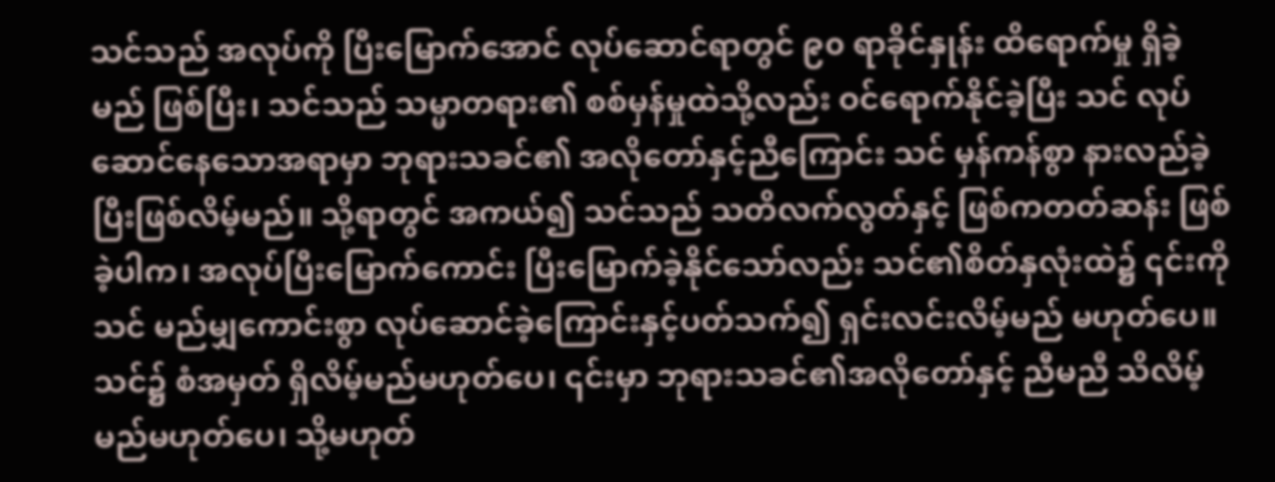သင်သည် အလုပ်ကို ပြီးမြောက်အောင် လုပ်ဆောင်ရာတွင် ၉၀ ရာခိုင်နှုန်း ထိရောက်မှု ရှိခဲ့မည် ဖြစ်ပြီး၊ သင်သည် သမ္မာတရား၏ စစ်မှန်မှုထဲသို့လည်း ဝင်ရောက်နိုင်ခဲ့ပြီး သင် လုပ်ဆောင်နေသောအရာမှာ ဘုရားသခင်၏ အလိုတော်နှင့်ညီကြောင်း သင် မှန်ကန်စွာ နားလည်ခဲ့ပြီးဖြစ်လိမ့်မည်။ သို့ရာတွင် အကယ်၍ သင်သည် သတိလက်လွတ်နှင့် ဖြစ်ကတတ်ဆန်း ဖြစ်ခဲ့ပါက၊ အလုပ်ပြီးမြောက်ကောင်း ပြီးမြောက်ခဲ့နိုင်သော်လည်း သင်၏စိတ်နှလုံးထဲ၌ ၎င်းကို သင် မည်မျှကောင်းစွာ လုပ်ဆောင်ခဲ့ကြောင်းနှင့်ပတ်သက်၍ ရှင်းလင်းလိမ့်မည် မဟုတ်ပေ။ သင်၌ စံအမှတ် ရှိလိမ့်မည်မဟုတ်ပေ၊ ၎င်းမှာ ဘုရားသခင်၏အလိုတော်နှင့် ညီမညီ သိလိမ့်မည်မဟုတ်ပေ၊ သို့မဟုတ်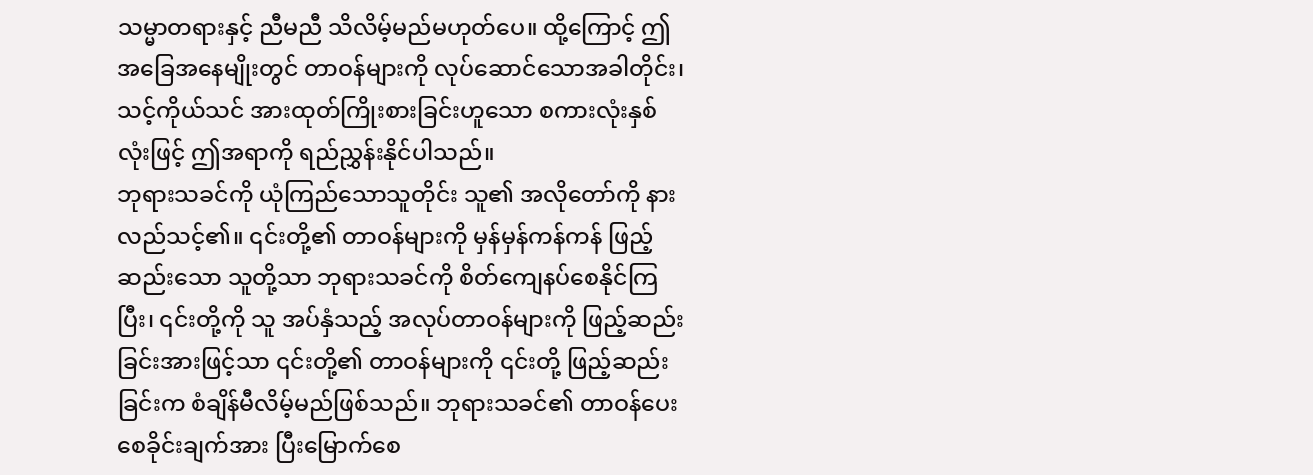သမ္မာတရားနှင့် ညီမညီ သိလိမ့်မည်မဟုတ်ပေ။ ထို့ကြောင့် ဤအခြေအနေမျိုးတွင် တာဝန်များကို လုပ်ဆောင်သောအခါတိုင်း၊ သင့်ကိုယ်သင် အားထုတ်ကြိုးစားခြင်းဟူသော စကားလုံးနှစ်လုံးဖြင့် ဤအရာကို ရည်ညွှန်းနိုင်ပါသည်။
ဘုရားသခင်ကို ယုံကြည်သောသူတိုင်း သူ၏ အလိုတော်ကို နားလည်သင့်၏။ ၎င်းတို့၏ တာဝန်များကို မှန်မှန်ကန်ကန် ဖြည့်ဆည်းသော သူတို့သာ ဘုရားသခင်ကို စိတ်ကျေနပ်စေနိုင်ကြပြီး၊ ၎င်းတို့ကို သူ အပ်နှံသည့် အလုပ်တာဝန်များကို ဖြည့်ဆည်းခြင်းအားဖြင့်သာ ၎င်းတို့၏ တာဝန်များကို ၎င်းတို့ ဖြည့်ဆည်းခြင်းက စံချိန်မီလိမ့်မည်ဖြစ်သည်။ ဘုရားသခင်၏ တာဝန်ပေးစေခိုင်းချက်အား ပြီးမြောက်စေ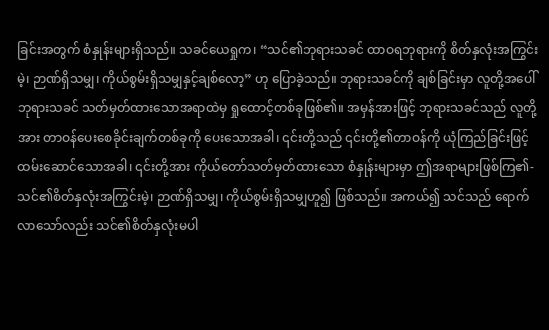ခြင်းအတွက် စံနှုန်းများရှိသည်။ သခင်ယေရှုက၊ “သင်၏ဘုရားသခင် ထာဝရဘုရားကို စိတ်နှလုံးအကြွင်းမဲ့၊ ဉာဏ်ရှိသမျှ၊ ကိုယ်စွမ်းရှိသမျှနှင့်ချစ်လော့” ဟု ပြောခဲ့သည်။ ဘုရားသခင်ကို ချစ်ခြင်းမှာ လူတို့အပေါ် ဘုရားသခင် သတ်မှတ်ထားသောအရာထဲမှ ရှုထောင့်တစ်ခုဖြစ်၏။ အမှန်အားဖြင့် ဘုရားသခင်သည် လူတို့အား တာဝန်ပေးစေခိုင်းချက်တစ်ခုကို ပေးသောအခါ၊ ၎င်းတို့သည် ၎င်းတို့၏တာဝန်ကို ယုံကြည်ခြင်းဖြင့် ထမ်းဆောင်သောအခါ၊ ၎င်းတို့အား ကိုယ်တော်သတ်မှတ်ထားသော စံနှုန်းများမှာ ဤအရာများဖြစ်ကြ၏- သင်၏စိတ်နှလုံးအကြွင်းမဲ့၊ ဉာဏ်ရှိသမျှ၊ ကိုယ်စွမ်းရှိသမျှဟူ၍ ဖြစ်သည်။ အကယ်၍ သင်သည် ရောက်လာသော်လည်း သင်၏စိတ်နှလုံးမပါ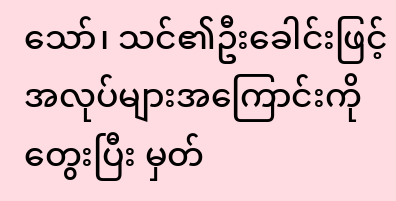သော်၊ သင်၏ဦးခေါင်းဖြင့် အလုပ်များအကြောင်းကို တွေးပြီး မှတ်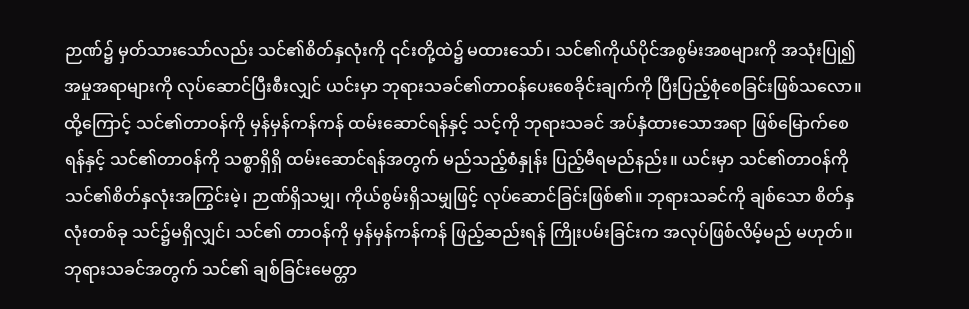ဉာဏ်၌ မှတ်သားသော်လည်း သင်၏စိတ်နှလုံးကို ၎င်းတို့ထဲ၌ မထားသော်၊ သင်၏ကိုယ်ပိုင်အစွမ်းအစများကို အသုံးပြု၍အမှုအရာများကို လုပ်ဆောင်ပြီးစီးလျှင် ယင်းမှာ ဘုရားသခင်၏တာဝန်ပေးစေခိုင်းချက်ကို ပြီးပြည့်စုံစေခြင်းဖြစ်သလော။ ထို့ကြောင့် သင်၏တာဝန်ကို မှန်မှန်ကန်ကန် ထမ်းဆောင်ရန်နှင့် သင့်ကို ဘုရားသခင် အပ်နှံထားသောအရာ ဖြစ်မြောက်စေရန်နှင့် သင်၏တာဝန်ကို သစ္စာရှိရှိ ထမ်းဆောင်ရန်အတွက် မည်သည့်စံနှုန်း ပြည့်မီရမည်နည်း။ ယင်းမှာ သင်၏တာဝန်ကို သင်၏စိတ်နှလုံးအကြွင်းမဲ့၊ ဉာဏ်ရှိသမျှ၊ ကိုယ်စွမ်းရှိသမျှဖြင့် လုပ်ဆောင်ခြင်းဖြစ်၏။ ဘုရားသခင်ကို ချစ်သော စိတ်နှလုံးတစ်ခု သင်၌မရှိလျှင်၊ သင်၏ တာဝန်ကို မှန်မှန်ကန်ကန် ဖြည့်ဆည်းရန် ကြိုးပမ်းခြင်းက အလုပ်ဖြစ်လိမ့်မည် မဟုတ်။ ဘုရားသခင်အတွက် သင်၏ ချစ်ခြင်းမေတ္တာ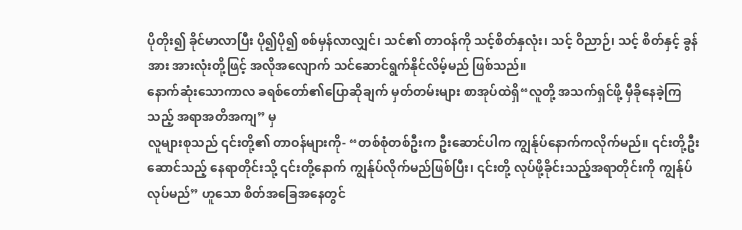ပိုတိုး၍ ခိုင်မာလာပြီး ပို၍ပို၍ စစ်မှန်လာလျှင်၊ သင်၏ တာဝန်ကို သင့်စိတ်နှလုံး၊ သင့် ဝိညာဉ်၊ သင့် စိတ်နှင့် ခွန်အား အားလုံးတို့ဖြင့် အလိုအလျောက် သင်ဆောင်ရွက်နိုင်လိမ့်မည် ဖြစ်သည်။
နောက်ဆုံးသောကာလ ခရစ်တော်၏ပြောဆိုချက် မှတ်တမ်းများ စာအုပ်ထဲရှိ“လူတို့ အသက်ရှင်ဖို့ မှီခိုနေခဲ့ကြသည့် အရာအတိအကျ” မှ
လူများစုသည် ၎င်းတို့၏ တာဝန်များကို- “တစ်စုံတစ်ဦးက ဦးဆောင်ပါက ကျွန်ုပ်နောက်ကလိုက်မည်။ ၎င်းတို့ဦးဆောင်သည့် နေရာတိုင်းသို့ ၎င်းတို့နောက် ကျွန်ုပ်လိုက်မည်ဖြစ်ပြီး၊ ၎င်းတို့ လုပ်ဖို့ခိုင်းသည့်အရာတိုင်းကို ကျွန်ုပ်လုပ်မည်” ဟူသော စိတ်အခြေအနေတွင်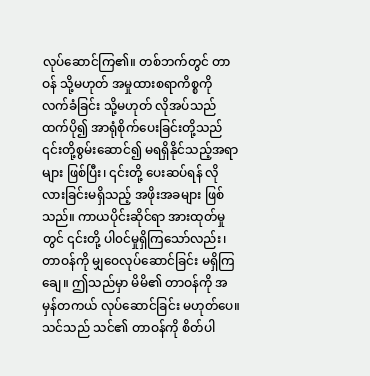လုပ်ဆောင်ကြ၏။ တစ်ဘက်တွင် တာဝန် သို့မဟုတ် အမှုထားစရာကိစ္စကို လက်ခံခြင်း သို့မဟုတ် လိုအပ်သည်ထက်ပို၍ အာရုံစိုက်ပေးခြင်းတို့သည် ၎င်းတို့စွမ်းဆောင်၍ မရရှိနိုင်သည့်အရာများ ဖြစ်ပြီး၊ ၎င်းတို့ ပေးဆပ်ရန် လိုလားခြင်းမရှိသည့် အဖိုးအခများ ဖြစ်သည်။ ကာယပိုင်းဆိုင်ရာ အားထုတ်မှုတွင် ၎င်းတို့ ပါ၀င်မှုရှိကြသော်လည်း၊ တာဝန်ကို မျှဝေလုပ်ဆောင်ခြင်း မရှိကြချေ။ ဤသည်မှာ မိမိ၏ တာဝန်ကို အမှန်တကယ် လုပ်ဆောင်ခြင်း မဟုတ်ပေ။ သင်သည် သင်၏ တာဝန်ကို စိတ်ပါ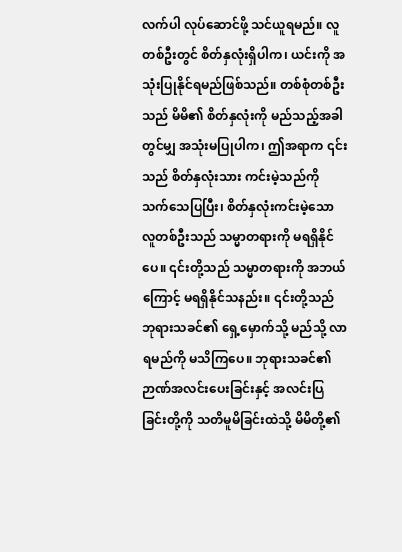လက်ပါ လုပ်ဆောင်ဖို့ သင်ယူရမည်။ လူတစ်ဦးတွင် စိတ်နှလုံးရှိပါက၊ ယင်းကို အသုံးပြုနိုင်ရမည်ဖြစ်သည်။ တစ်စုံတစ်ဦးသည် မိမိ၏ စိတ်နှလုံးကို မည်သည့်အခါတွင်မျှ အသုံးမပြုပါက၊ ဤအရာက ၎င်းသည် စိတ်နှလုံးသား ကင်းမဲ့သည်ကို သက်သေပြပြီး၊ စိတ်နှလုံးကင်းမဲ့သော လူတစ်ဦးသည် သမ္မာတရားကို မရရှိနိုင်ပေ။ ၎င်းတို့သည် သမ္မာတရားကို အဘယ်ကြောင့် မရရှိနိုင်သနည်း။ ၎င်းတို့သည် ဘုရားသခင်၏ ရှေ့မှောက်သို့ မည်သို့ လာရမည်ကို မသိကြပေ။ ဘုရားသခင်၏ ဉာဏ်အလင်းပေးခြင်းနှင့် အလင်းပြခြင်းတို့ကို သတိမူမိခြင်းထဲသို့ မိမိတို့၏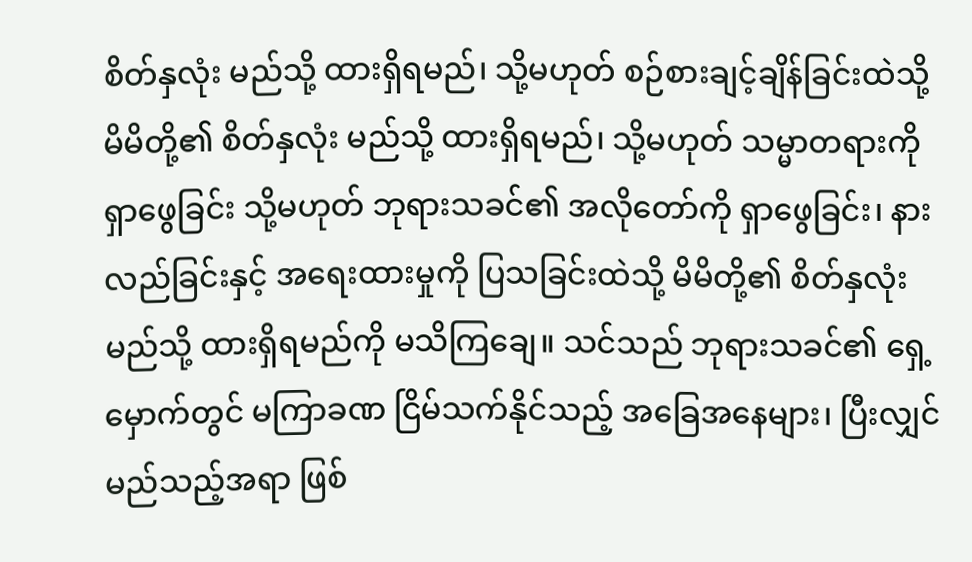စိတ်နှလုံး မည်သို့ ထားရှိရမည်၊ သို့မဟုတ် စဉ်စားချင့်ချိန်ခြင်းထဲသို့ မိမိတို့၏ စိတ်နှလုံး မည်သို့ ထားရှိရမည်၊ သို့မဟုတ် သမ္မာတရားကို ရှာဖွေခြင်း သို့မဟုတ် ဘုရားသခင်၏ အလိုတော်ကို ရှာဖွေခြင်း၊ နားလည်ခြင်းနှင့် အရေးထားမှုကို ပြသခြင်းထဲသို့ မိမိတို့၏ စိတ်နှလုံး မည်သို့ ထားရှိရမည်ကို မသိကြချေ။ သင်သည် ဘုရားသခင်၏ ရှေ့မှောက်တွင် မကြာခဏ ငြိမ်သက်နိုင်သည့် အခြေအနေများ၊ ပြီးလျှင် မည်သည့်အရာ ဖြစ်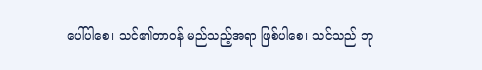ပေါ်ပါစေ၊ သင်၏တာဝန် မည်သည့်အရာ ဖြစ်ပါစေ၊ သင်သည် ဘု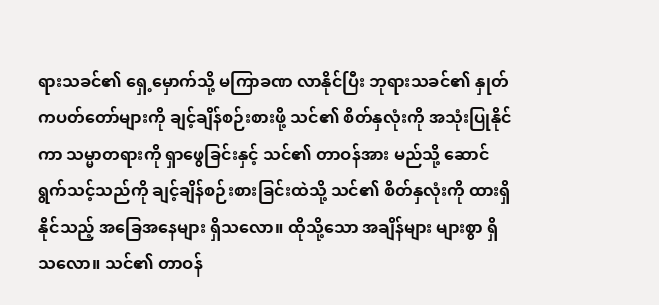ရားသခင်၏ ရှေ့မှောက်သို့ မကြာခဏ လာနိုင်ပြီး ဘုရားသခင်၏ နှုတ်ကပတ်တော်များကို ချင့်ချိန်စဉ်းစားဖို့ သင်၏ စိတ်နှလုံးကို အသုံးပြုနိုင်ကာ သမ္မာတရားကို ရှာဖွေခြင်းနှင့် သင်၏ တာဝန်အား မည်သို့ ဆောင်ရွက်သင့်သည်ကို ချင့်ချိန်စဉ်းစားခြင်းထဲသို့ သင်၏ စိတ်နှလုံးကို ထားရှိနိုင်သည့် အခြေအနေများ ရှိသလော။ ထိုသို့သော အချိန်များ များစွာ ရှိသလော။ သင်၏ တာဝန်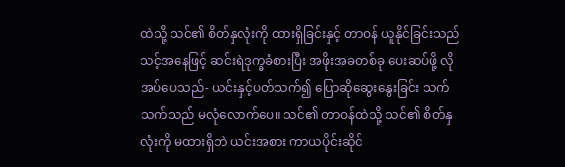ထဲသို့ သင်၏ စိတ်နှလုံးကို ထားရှိခြင်းနှင့် တာဝန် ယူနိုင်ခြင်းသည် သင့်အနေဖြင့် ဆင်းရဲဒုက္ခခံစားပြီး အဖိုးအခတစ်ခု ပေးဆပ်ဖို့ လိုအပ်ပေသည်- ယင်းနှင့်ပတ်သက်၍ ပြောဆိုဆွေးနွေးခြင်း သက်သက်သည် မလုံလောက်ပေ။ သင်၏ တာဝန်ထဲသို့ သင်၏ စိတ်နှလုံးကို မထားရှိဘဲ ယင်းအစား ကာယပိုင်းဆိုင်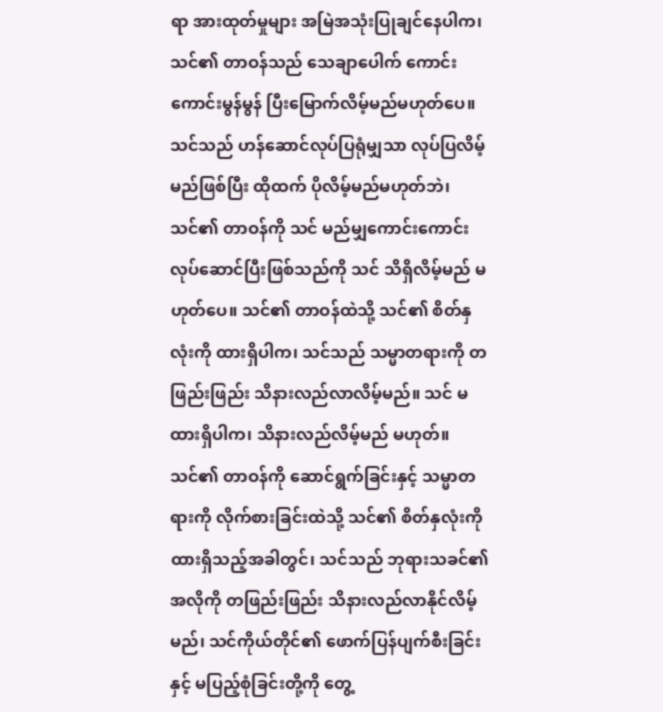ရာ အားထုတ်မှုများ အမြဲအသုံးပြုချင်နေပါက၊ သင်၏ တာဝန်သည် သေချာပေါက် ကောင်းကောင်းမွန်မွန် ပြီးမြောက်လိမ့်မည်မဟုတ်ပေ။ သင်သည် ဟန်ဆောင်လုပ်ပြရုံမျှသာ လုပ်ပြလိမ့်မည်ဖြစ်ပြီး ထိုထက် ပိုလိမ့်မည်မဟုတ်ဘဲ၊ သင်၏ တာဝန်ကို သင် မည်မျှကောင်းကောင်း လုပ်ဆောင်ပြီးဖြစ်သည်ကို သင် သိရှိလိမ့်မည် မဟုတ်ပေ။ သင်၏ တာဝန်ထဲသို့ သင်၏ စိတ်နှလုံးကို ထားရှိပါက၊ သင်သည် သမ္မာတရားကို တဖြည်းဖြည်း သိနားလည်လာလိမ့်မည်။ သင် မထားရှိပါက၊ သိနားလည်လိမ့်မည် မဟုတ်။ သင်၏ တာဝန်ကို ဆောင်ရွက်ခြင်းနှင့် သမ္မာတရားကို လိုက်စားခြင်းထဲသို့ သင်၏ စိတ်နှလုံးကို ထားရှိသည့်အခါတွင်၊ သင်သည် ဘုရားသခင်၏ အလိုကို တဖြည်းဖြည်း သိနားလည်လာနိုင်လိမ့်မည်၊ သင်ကိုယ်တိုင်၏ ဖောက်ပြန်ပျက်စီးခြင်းနှင့် မပြည့်စုံခြင်းတို့ကို တွေ့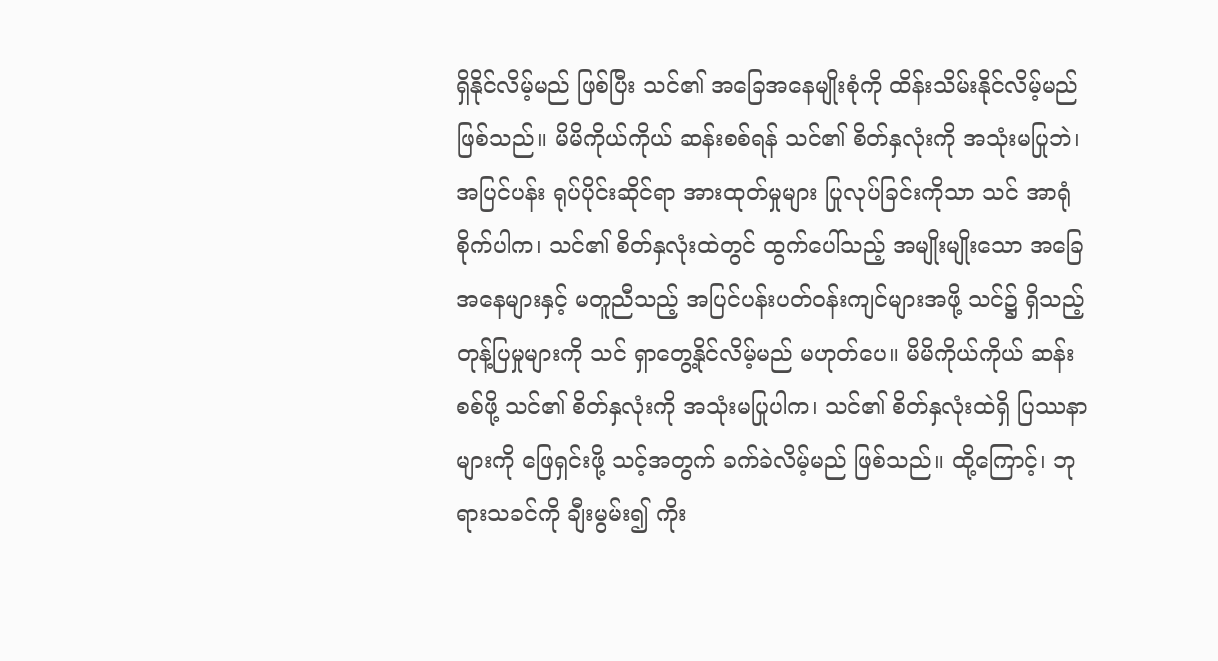ရှိနိုင်လိမ့်မည် ဖြစ်ပြီး သင်၏ အခြေအနေမျိုးစုံကို ထိန်းသိမ်းနိုင်လိမ့်မည်ဖြစ်သည်။ မိမိကိုယ်ကိုယ် ဆန်းစစ်ရန် သင်၏ စိတ်နှလုံးကို အသုံးမပြုဘဲ၊ အပြင်ပန်း ရုပ်ပိုင်းဆိုင်ရာ အားထုတ်မှုများ ပြုလုပ်ခြင်းကိုသာ သင် အာရုံစိုက်ပါက၊ သင်၏ စိတ်နှလုံးထဲတွင် ထွက်ပေါ်သည့် အမျိုးမျိုးသော အခြေအနေများနှင့် မတူညီသည့် အပြင်ပန်းပတ်ဝန်းကျင်များအဖို့ သင်၌ ရှိသည့် တုန့်ပြမှုများကို သင် ရှာတွေ့နိုင်လိမ့်မည် မဟုတ်ပေ။ မိမိကိုယ်ကိုယ် ဆန်းစစ်ဖို့ သင်၏ စိတ်နှလုံးကို အသုံးမပြုပါက၊ သင်၏ စိတ်နှလုံးထဲရှိ ပြဿနာများကို ဖြေရှင်းဖို့ သင့်အတွက် ခက်ခဲလိမ့်မည် ဖြစ်သည်။ ထို့ကြောင့်၊ ဘုရားသခင်ကို ချီးမွမ်း၍ ကိုး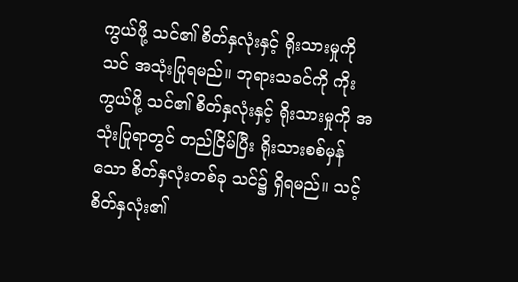ကွယ်ဖို့ သင်၏ စိတ်နှလုံးနှင့် ရိုးသားမှုကို သင် အသုံးပြုရမည်။ ဘုရားသခင်ကို ကိုးကွယ်ဖို့ သင်၏ စိတ်နှလုံးနှင့် ရိုးသားမှုကို အသုံးပြုရာတွင် တည်ငြိမ်ပြီး ရိုးသားစစ်မှန်သော စိတ်နှလုံးတစ်ခု သင်၌ ရှိရမည်။ သင့် စိတ်နှလုံး၏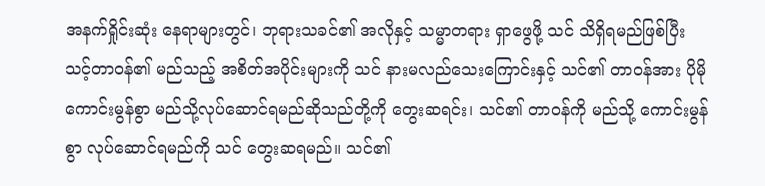အနက်ရှိုင်းဆုံး နေရာများတွင်၊ ဘုရားသခင်၏ အလိုနှင့် သမ္မာတရား ရှာဖွေဖို့ သင် သိရှိရမည်ဖြစ်ပြီး သင့်တာဝန်၏ မည်သည့် အစိတ်အပိုင်းများကို သင် နားမလည်သေးကြောင်းနှင့် သင်၏ တာဝန်အား ပိုမိုကောင်းမွန်စွာ မည်သို့လုပ်ဆောင်ရမည်ဆိုသည်တို့ကို တွေးဆရင်း၊ သင်၏ တာဝန်ကို မည်သို့ ကောင်းမွန်စွာ လုပ်ဆောင်ရမည်ကို သင် တွေးဆရမည်။ သင်၏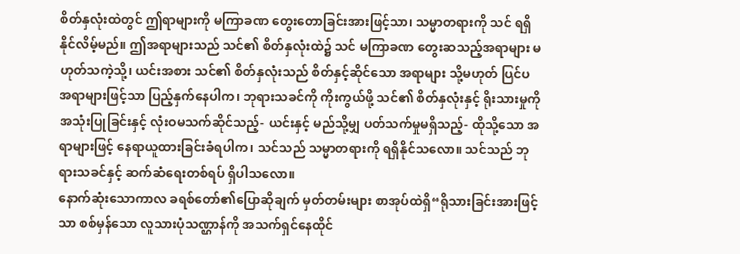စိတ်နှလုံးထဲတွင် ဤရာများကို မကြာခဏ တွေးတောခြင်းအားဖြင့်သာ၊ သမ္မာတရားကို သင် ရရှိနိုင်လိမ့်မည်။ ဤအရာများသည် သင်၏ စိတ်နှလုံးထဲ၌ သင် မကြာခဏ တွေးဆသည့်အရာများ မဟုတ်သကဲ့သို့၊ ယင်းအစား သင်၏ စိတ်နှလုံးသည် စိတ်နှင့်ဆိုင်သော အရာများ သို့မဟုတ် ပြင်ပအရာများဖြင့်သာ ပြည့်နှက်နေပါက၊ ဘုရားသခင်ကို ကိုးကွယ်ဖို့ သင်၏ စိတ်နှလုံးနှင့် ရိုးသားမှုကို အသုံးပြုခြင်းနှင့် လုံးဝမသက်ဆိုင်သည့်- ယင်းနှင့် မည်သို့မျှ ပတ်သက်မှုမရှိသည့်- ထိုသို့သော အရာများဖြင့် နေရာယူထားခြင်းခံရပါက၊ သင်သည် သမ္မာတရားကို ရရှိနိုင်သလော။ သင်သည် ဘုရားသခင်နှင့် ဆက်ဆံရေးတစ်ရပ် ရှိပါသလော။
နောက်ဆုံးသောကာလ ခရစ်တော်၏ပြောဆိုချက် မှတ်တမ်းများ စာအုပ်ထဲရှိ“ရိုသားခြင်းအားဖြင့်သာ စစ်မှန်သော လူသားပုံသဏ္ဌာန်ကို အသက်ရှင်နေထိုင်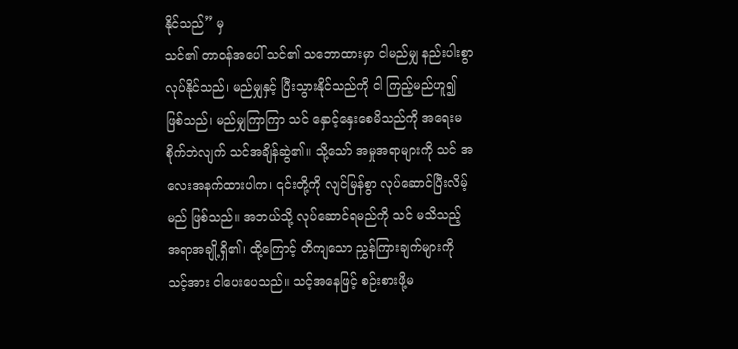နိုင်သည်” မှ
သင်၏ တာဝန်အပေါ် သင်၏ သဘောထားမှာ ငါမည်မျှ နည်းပါးစွာ လုပ်နိုင်သည်၊ မည်မျှနှင့် ပြီးသွားနိုင်သည်ကို ငါ ကြည့်မည်ဟူ၍ ဖြစ်သည်၊ မည်မျှကြာကြာ သင် နှောင့်နှေးစေမိသည်ကို အရေးမစိုက်ဘဲလျက် သင်အချိန်ဆွဲ၏။ သို့သော် အမှုအရာများကို သင် အလေးအနက်ထားပါက၊ ၎င်းတို့ကို လျင်မြန်စွာ လုပ်ဆောင်ပြီးလိမ့်မည် ဖြစ်သည်။ အဘယ်သို့ လုပ်ဆောင်ရမည်ကို သင် မသိသည့် အရာအချို့ရှိ၏၊ ထို့ကြောင့် တိကျသော ညွှန်ကြားချက်များကို သင့်အား ငါပေးပေသည်။ သင့်အနေဖြင့် စဉ်းစားဖို့မ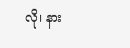လို၊ နား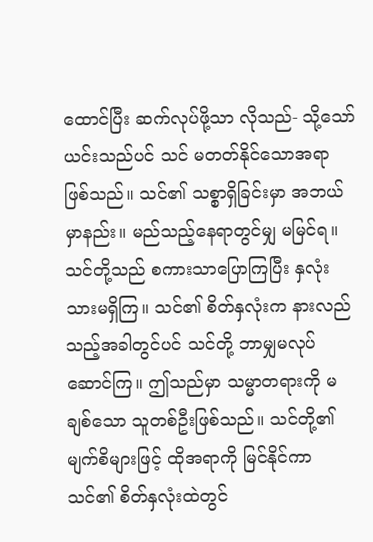ထောင်ပြီး ဆက်လုပ်ဖို့သာ လိုသည်- သို့သော် ယင်းသည်ပင် သင် မတတ်နိုင်သောအရာ ဖြစ်သည်။ သင်၏ သစ္စာရှိခြင်းမှာ အဘယ်မှာနည်း။ မည်သည့်နေရာတွင်မျှ မမြင်ရ။ သင်တို့သည် စကားသာပြောကြပြီး နှလုံးသားမရှိကြ။ သင်၏ စိတ်နှလုံးက နားလည်သည့်အခါတွင်ပင် သင်တို့ ဘာမျှမလုပ်ဆောင်ကြ။ ဤသည်မှာ သမ္မာတရားကို မချစ်သော သူတစ်ဦးဖြစ်သည်။ သင်တို့၏ မျက်စိများဖြင့် ထိုအရာကို မြင်နိုင်ကာ သင်၏ စိတ်နှလုံးထဲတွင်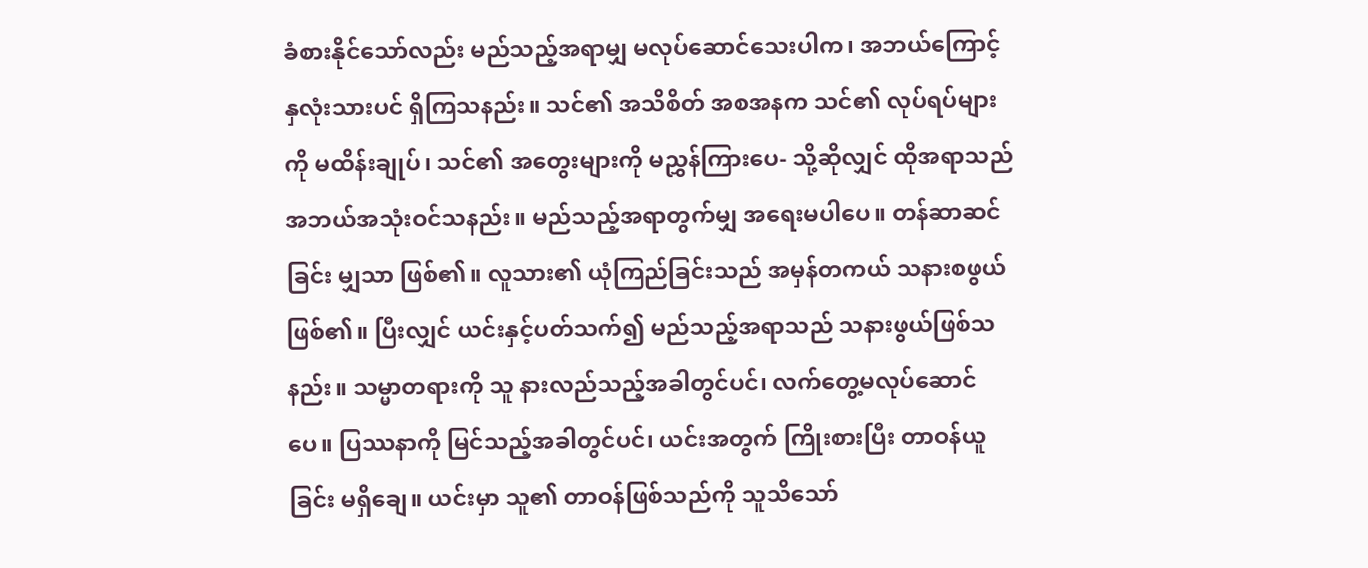ခံစားနိုင်သော်လည်း မည်သည့်အရာမျှ မလုပ်ဆောင်သေးပါက၊ အဘယ်ကြောင့် နှလုံးသားပင် ရှိကြသနည်း။ သင်၏ အသိစိတ် အစအနက သင်၏ လုပ်ရပ်များကို မထိန်းချုပ်၊ သင်၏ အတွေးများကို မညွှန်ကြားပေ- သို့ဆိုလျှင် ထိုအရာသည် အဘယ်အသုံးဝင်သနည်း။ မည်သည့်အရာတွက်မျှ အရေးမပါပေ။ တန်ဆာဆင်ခြင်း မျှသာ ဖြစ်၏။ လူသား၏ ယုံကြည်ခြင်းသည် အမှန်တကယ် သနားစဖွယ်ဖြစ်၏။ ပြီးလျှင် ယင်းနှင့်ပတ်သက်၍ မည်သည့်အရာသည် သနားဖွယ်ဖြစ်သနည်း။ သမ္မာတရားကို သူ နားလည်သည့်အခါတွင်ပင်၊ လက်တွေ့မလုပ်ဆောင်ပေ။ ပြဿနာကို မြင်သည့်အခါတွင်ပင်၊ ယင်းအတွက် ကြိုးစားပြီး တာဝန်ယူခြင်း မရှိချေ။ ယင်းမှာ သူ၏ တာဝန်ဖြစ်သည်ကို သူသိသော်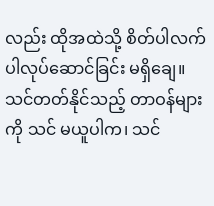လည်း ထိုအထဲသို့ စိတ်ပါလက်ပါလုပ်ဆောင်ခြင်း မရှိချေ။ သင်တတ်နိုင်သည့် တာဝန်များကို သင် မယူပါက၊ သင်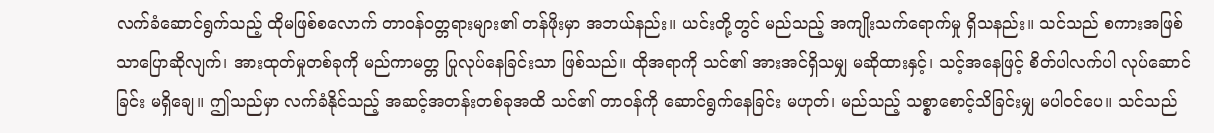လက်ခံဆောင်ရွက်သည့် ထိုမဖြစ်စလောက် တာဝန်ဝတ္တရားများ၏ တန်ဖိုးမှာ အဘယ်နည်း။ ယင်းတို့တွင် မည်သည့် အကျိုးသက်ရောက်မှု ရှိသနည်း။ သင်သည် စကားအဖြစ်သာပြောဆိုလျက်၊ အားထုတ်မှုတစ်ခုကို မည်ကာမတ္တ ပြုလုပ်နေခြင်းသာ ဖြစ်သည်။ ထိုအရာကို သင်၏ အားအင်ရှိသမျှ မဆိုထားနှင့်၊ သင့်အနေဖြင့် စိတ်ပါလက်ပါ လုပ်ဆောင်ခြင်း မရှိချေ။ ဤသည်မှာ လက်ခံနိုင်သည့် အဆင့်အတန်းတစ်ခုအထိ သင်၏ တာဝန်ကို ဆောင်ရွက်နေခြင်း မဟုတ်၊ မည်သည့် သစ္စာစောင့်သိခြင်းမျှ မပါဝင်ပေ။ သင်သည်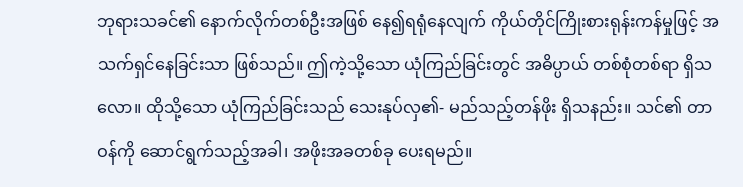ဘုရားသခင်၏ နောက်လိုက်တစ်ဦးအဖြစ် နေ၍ရရုံနေလျက် ကိုယ်တိုင်ကြိုးစားရုန်းကန်မှုဖြင့် အသက်ရှင်နေခြင်းသာ ဖြစ်သည်။ ဤကဲ့သို့သော ယုံကြည်ခြင်းတွင် အဓိပ္ပာယ် တစ်စုံတစ်ရာ ရှိသလော။ ထိုသို့သော ယုံကြည်ခြင်းသည် သေးနုပ်လှ၏- မည်သည့်တန်ဖိုး ရှိသနည်း။ သင်၏ တာဝန်ကို ဆောင်ရွက်သည့်အခါ၊ အဖိုးအခတစ်ခု ပေးရမည်။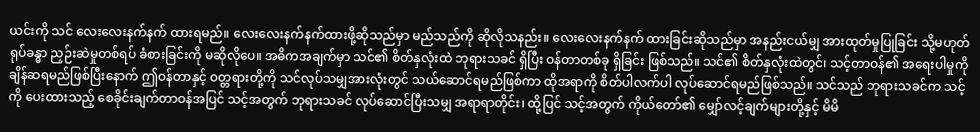ယင်းကို သင် လေးလေးနက်နက် ထားရမည်။ လေးလေးနက်နက်ထားဖို့ဆိုသည်မှာ မည်သည်ကို ဆိုလိုသနည်း။ လေးလေးနက်နက် ထားခြင်းဆိုသည်မှာ အနည်းငယ်မျှ အားထုတ်မှုပြုခြင်း သို့မဟုတ် ရုပ်ခန္ဓာ ညှဉ်းဆဲမှုတစ်ရပ် ခံစားခြင်းကို မဆိုလိုပေ။ အဓိကအချက်မှာ သင်၏ စိတ်နှလုံးထဲ ဘုရားသခင် ရှိပြီး ဝန်တာတစ်ခု ရှိခြင်း ဖြစ်သည်။ သင်၏ စိတ်နှလုံးထဲတွင်၊ သင့်တာဝန်၏ အရေးပါမှုကို ချိန်ဆရမည်ဖြစ်ပြီးနောက် ဤဝန်တာနှင့် ဝတ္တရားတို့ကို သင်လုပ်သမျှအားလုံးတွင် သယ်ဆောင်ရမည်ဖြစ်ကာ ထိုအရာကို စိတ်ပါလက်ပါ လုပ်ဆောင်ရမည်ဖြစ်သည်။ သင်သည် ဘုရားသခင်က သင့်ကို ပေးထားသည့် စေခိုင်းချက်တာဝန်အပြင် သင့်အတွက် ဘုရားသခင် လုပ်ဆောင်ပြီးသမျှ အရာရာတိုင်း၊ ထို့ပြင် သင့်အတွက် ကိုယ်တော်၏ မျှော်လင့်ချက်များတို့နှင့် မိမိ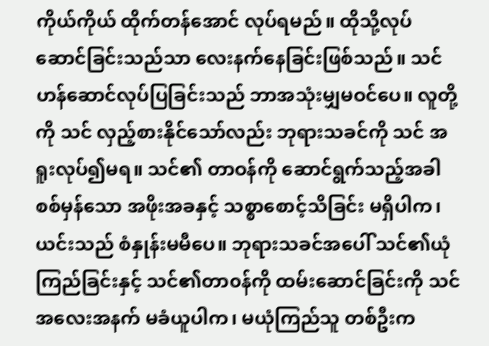ကိုယ်ကိုယ် ထိုက်တန်အောင် လုပ်ရမည်။ ထိုသို့လုပ်ဆောင်ခြင်းသည်သာ လေးနက်နေခြင်းဖြစ်သည်။ သင် ဟန်ဆောင်လုပ်ပြခြင်းသည် ဘာအသုံးမျှမဝင်ပေ။ လူတို့ကို သင် လှည့်စားနိုင်သော်လည်း ဘုရားသခင်ကို သင် အရူးလုပ်၍မရ။ သင်၏ တာဝန်ကို ဆောင်ရွက်သည့်အခါ စစ်မှန်သော အဖိုးအခနှင့် သစ္စာစောင့်သိခြင်း မရှိပါက၊ ယင်းသည် စံနှုန်းမမီပေ။ ဘုရားသခင်အပေါ် သင်၏ယုံကြည်ခြင်းနှင့် သင်၏တာ၀န်ကို ထမ်းဆောင်ခြင်းကို သင်အလေးအနက် မခံယူပါက၊ မယုံကြည်သူ တစ်ဦးက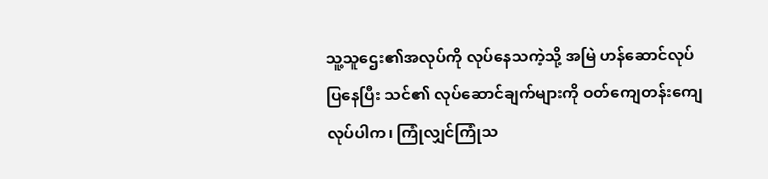သူ့သူဌေး၏အလုပ်ကို လုပ်နေသကဲ့သို့ အမြဲ ဟန်ဆောင်လုပ်ပြနေပြီး သင်၏ လုပ်ဆောင်ချက်များကို ဝတ်ကျေတန်းကျေလုပ်ပါက၊ ကြုံလျှင်ကြုံသ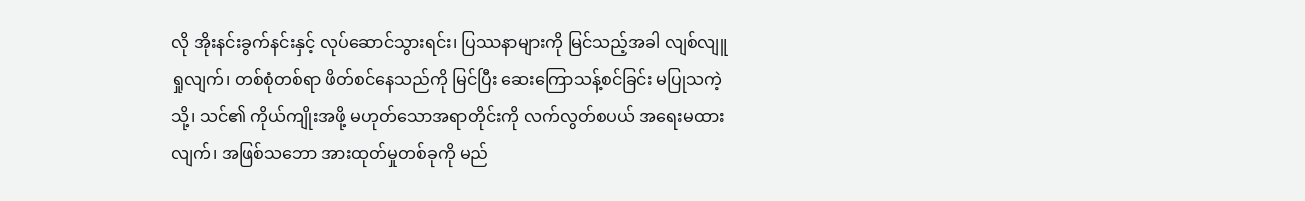လို အိုးနင်းခွက်နင်းနှင့် လုပ်ဆောင်သွားရင်း၊ ပြဿနာများကို မြင်သည့်အခါ လျစ်လျူရှုလျက်၊ တစ်စုံတစ်ရာ ဖိတ်စင်နေသည်ကို မြင်ပြီး ဆေးကြောသန့်စင်ခြင်း မပြုသကဲ့သို့၊ သင်၏ ကိုယ်ကျိုးအဖို့ မဟုတ်သောအရာတိုင်းကို လက်လွတ်စပယ် အရေးမထားလျက်၊ အဖြစ်သဘော အားထုတ်မှုတစ်ခုကို မည်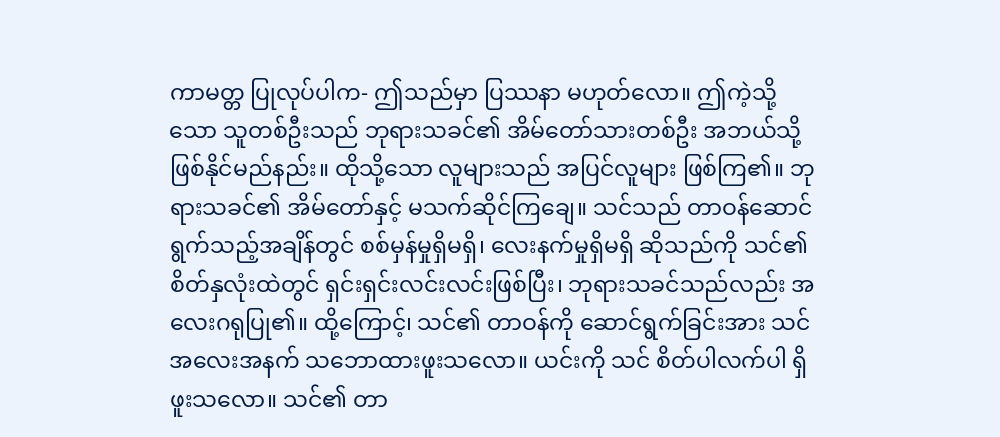ကာမတ္တ ပြုလုပ်ပါက- ဤသည်မှာ ပြဿနာ မဟုတ်လော။ ဤကဲ့သို့သော သူတစ်ဦးသည် ဘုရားသခင်၏ အိမ်တော်သားတစ်ဦး အဘယ်သို့ ဖြစ်နိုင်မည်နည်း။ ထိုသို့သော လူများသည် အပြင်လူများ ဖြစ်ကြ၏။ ဘုရားသခင်၏ အိမ်တော်နှင့် မသက်ဆိုင်ကြချေ။ သင်သည် တာဝန်ဆောင်ရွက်သည့်အချိန်တွင် စစ်မှန်မှုရှိမရှိ၊ လေးနက်မှုရှိမရှိ ဆိုသည်ကို သင်၏စိတ်နှလုံးထဲတွင် ရှင်းရှင်းလင်းလင်းဖြစ်ပြီး၊ ဘုရားသခင်သည်လည်း အလေးဂရုပြု၏။ ထို့ကြောင့်၊ သင်၏ တာဝန်ကို ဆောင်ရွက်ခြင်းအား သင် အလေးအနက် သဘောထားဖူးသလော။ ယင်းကို သင် စိတ်ပါလက်ပါ ရှိဖူးသလော။ သင်၏ တာ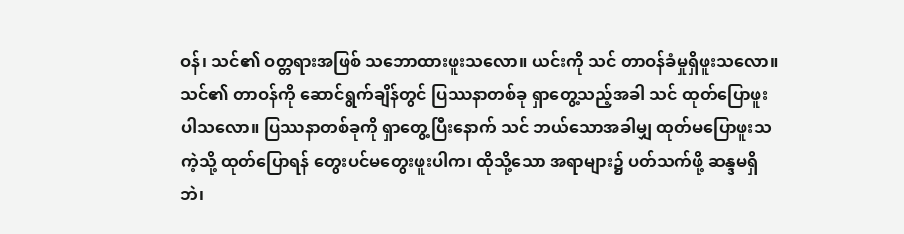ဝန်၊ သင်၏ ဝတ္တရားအဖြစ် သဘောထားဖူးသလော။ ယင်းကို သင် တာဝန်ခံမှုရှိဖူးသလော။ သင်၏ တာဝန်ကို ဆောင်ရွက်ချိန်တွင် ပြဿနာတစ်ခု ရှာတွေ့သည့်အခါ သင် ထုတ်ပြောဖူးပါသလော။ ပြဿနာတစ်ခုကို ရှာတွေ့ပြီးနောက် သင် ဘယ်သောအခါမျှ ထုတ်မပြောဖူးသကဲ့သို့ ထုတ်ပြောရန် တွေးပင်မတွေးဖူးပါက၊ ထိုသို့သော အရာများ၌ ပတ်သက်ဖို့ ဆန္ဒမရှိဘဲ၊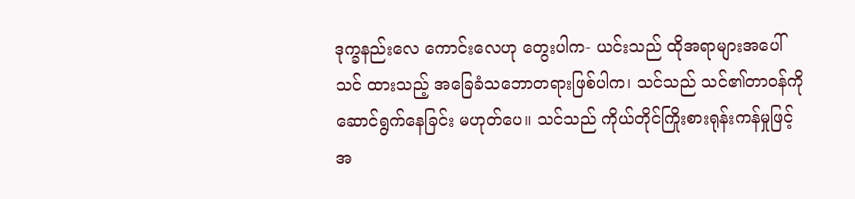ဒုက္ခနည်းလေ ကောင်းလေဟု တွေးပါက- ယင်းသည် ထိုအရာများအပေါ် သင် ထားသည့် အခြေခံသဘောတရားဖြစ်ပါက၊ သင်သည် သင်၏တာဝန်ကို ဆောင်ရွက်နေခြင်း မဟုတ်ပေ။ သင်သည် ကိုယ်တိုင်ကြိုးစားရုန်းကန်မှုဖြင့် အ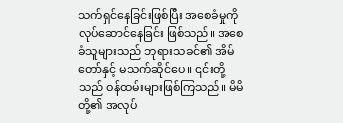သက်ရှင်နေခြင်းဖြစ်ပြီး အစေခံမှုကို လုပ်ဆောင်နေခြင်း ဖြစ်သည်။ အစေခံသူများသည် ဘုရားသခင်၏ အိမ်တော်နှင့် မသက်ဆိုင်ပေ။ ၎င်းတို့သည် ဝန်ထမ်းများဖြစ်ကြသည်။ မိမိတို့၏ အလုပ်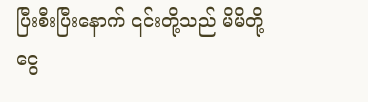ပြီးစီးပြီးနောက် ၎င်းတို့သည် မိမိတို့ ငွေ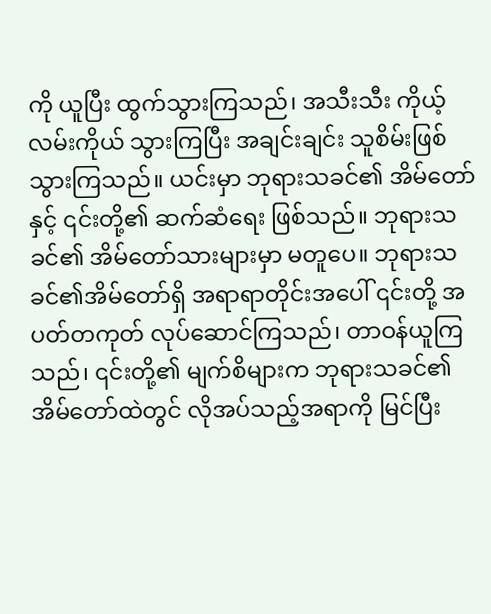ကို ယူပြီး ထွက်သွားကြသည်၊ အသီးသီး ကိုယ့်လမ်းကိုယ် သွားကြပြီး အချင်းချင်း သူစိမ်းဖြစ်သွားကြသည်။ ယင်းမှာ ဘုရားသခင်၏ အိမ်တော်နှင့် ၎င်းတို့၏ ဆက်ဆံရေး ဖြစ်သည်။ ဘုရားသခင်၏ အိမ်တော်သားများမှာ မတူပေ။ ဘုရားသခင်၏အိမ်တော်ရှိ အရာရာတိုင်းအပေါ် ၎င်းတို့ အပတ်တကုတ် လုပ်ဆောင်ကြသည်၊ တာဝန်ယူကြသည်၊ ၎င်းတို့၏ မျက်စိများက ဘုရားသခင်၏ အိမ်တော်ထဲတွင် လိုအပ်သည့်အရာကို မြင်ပြီး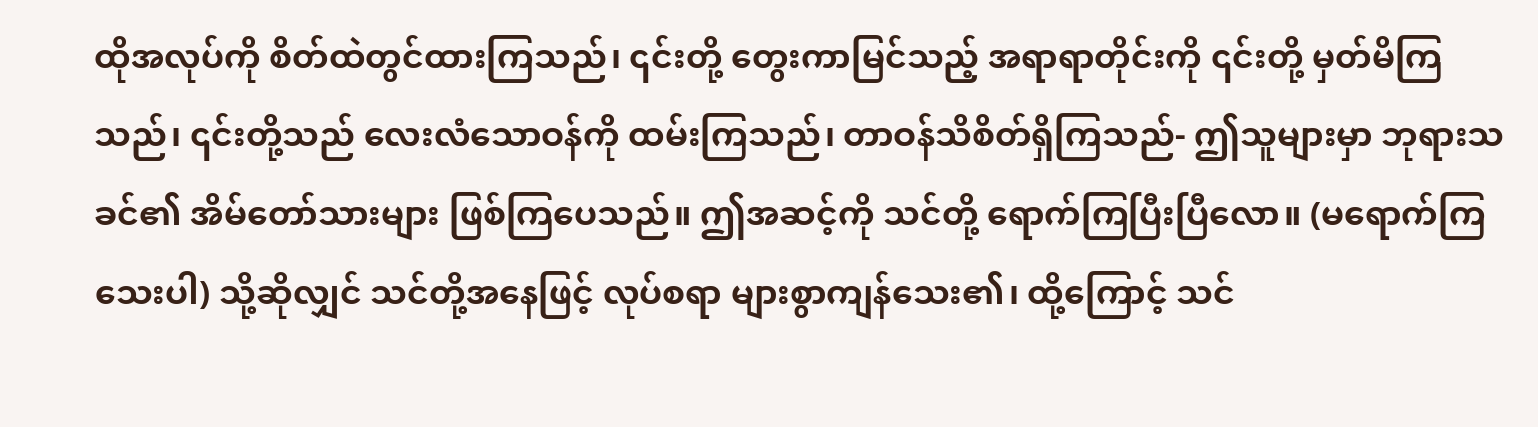ထိုအလုပ်ကို စိတ်ထဲတွင်ထားကြသည်၊ ၎င်းတို့ တွေးကာမြင်သည့် အရာရာတိုင်းကို ၎င်းတို့ မှတ်မိကြသည်၊ ၎င်းတို့သည် လေးလံသောဝန်ကို ထမ်းကြသည်၊ တာဝန်သိစိတ်ရှိကြသည်- ဤသူများမှာ ဘုရားသခင်၏ အိမ်တော်သားများ ဖြစ်ကြပေသည်။ ဤအဆင့်ကို သင်တို့ ရောက်ကြပြီးပြီလော။ (မရောက်ကြသေးပါ) သို့ဆိုလျှင် သင်တို့အနေဖြင့် လုပ်စရာ များစွာကျန်သေး၏၊ ထို့ကြောင့် သင်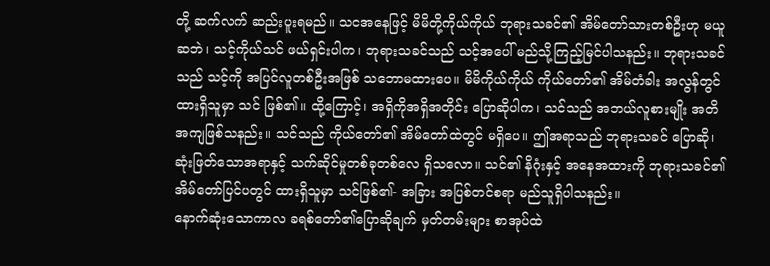တို့ ဆက်လက် ဆည်းပူးရမည်။ သငအနေဖြင့် မိမိတို့ကိုယ်ကိုယ် ဘုရားသခင်၏ အိမ်တော်သားတစ်ဦးဟု မယူဆဘဲ၊ သင့်ကိုယ်သင် ဖယ်ရှင်းပါက၊ ဘုရားသခင်သည် သင့်အပေါ် မည်သို့ကြည့်မြင်ပါသနည်း။ ဘုရားသခင်သည် သင့်ကို အပြင်လူတစ်ဦးအဖြစ် သဘောမထားပေ။ မိမိကိုယ်ကိုယ် ကိုယ်တော်၏ အိမ်တံခါး အလွန်တွင် ထားရှိသူမှာ သင် ဖြစ်၏။ ထို့ကြောင့်၊ အရှိကိုအရှိအတိုင်း ပြောဆိုပါက၊ သင်သည် အဘယ်လူစားမျိုး အတိအကျဖြစ်သနည်း။ သင်သည် ကိုယ်တော်၏ အိမ်တော်ထဲတွင် မရှိပေ။ ဤအရာသည် ဘုရားသခင် ပြောဆို၊ ဆုံးဖြတ်သောအရာနှင့် သက်ဆိုင်မှုတစ်ခုတစ်လေ ရှိသလော။ သင်၏ နိဂုံးနှင့် အနေအထားကို ဘုရားသခင်၏ အိမ်တော်ပြင်ပတွင် ထားရှိသူမှာ သင်ဖြစ်၏- အခြား အပြစ်တင်စရာ မည်သူရှိပါသနည်း။
နောက်ဆုံးသောကာလ ခရစ်တော်၏ပြောဆိုချက် မှတ်တမ်းများ စာအုပ်ထဲ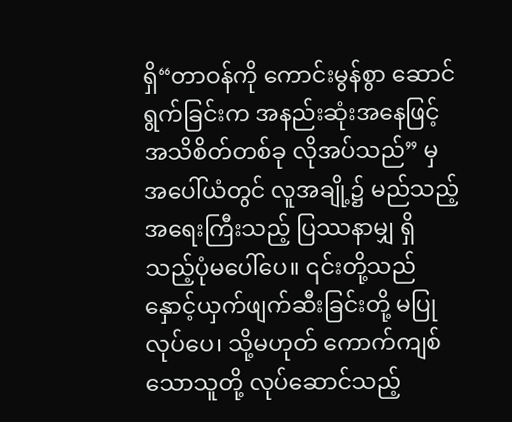ရှိ“တာဝန်ကို ကောင်းမွန်စွာ ဆောင်ရွက်ခြင်းက အနည်းဆုံးအနေဖြင့် အသိစိတ်တစ်ခု လိုအပ်သည်” မှ
အပေါ်ယံတွင် လူအချို့၌ မည်သည့်အရေးကြီးသည့် ပြဿနာမျှ ရှိသည့်ပုံမပေါ်ပေ။ ၎င်းတို့သည် နှောင့်ယှက်ဖျက်ဆီးခြင်းတို့ မပြုလုပ်ပေ၊ သို့မဟုတ် ကောက်ကျစ်သောသူတို့ လုပ်ဆောင်သည့်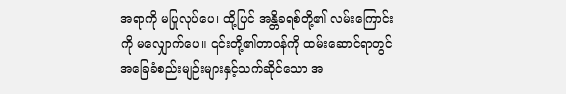အရာကို မပြုလုပ်ပေ၊ ထို့ပြင် အန္တိခရစ်တို့၏ လမ်းကြောင်းကို မလျှောက်ပေ။ ၎င်းတို့၏တာဝန်ကို ထမ်းဆောင်ရာတွင် အခြေခံစည်းမျဉ်းများနှင့်သက်ဆိုင်သော အ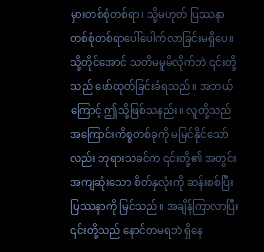မှားတစ်စုံတစ်ရာ၊ သို့မဟုတ် ပြဿနာတစ်စုံတစ်ရာပေါ်ပေါက်လာခြင်းမရှိပေ။ သို့တိုင်အောင် သတိမမူမိလိုက်ဘဲ ၎င်းတို့သည် ဖော်ထုတ်ခြင်းခံရသည်။ အဘယ်ကြောင့် ဤသို့ဖြစ်သနည်း။ လူတို့သည် အကြောင်းကိစ္စတစ်ခုကို မမြင်နိုင်သော်လည်း ဘုရားသခင်က ၎င်းတို့၏ အတွင်းအကျဆုံးသော စိတ်နှလုံးကို ဆန်းစစ်ပြီး ပြဿနာကို မြင်သည်။ အချိန်ကြာလာပြီး ၎င်းတို့သည် နောင်တမရဘဲ ရှိနေ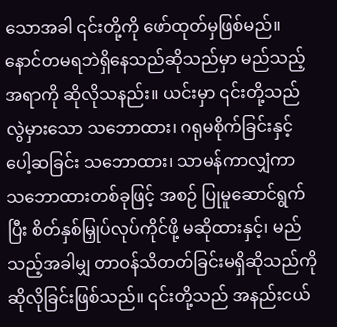သောအခါ ၎င်းတို့ကို ဖော်ထုတ်မှဖြစ်မည်။ နောင်တမရဘဲရှိနေသည်ဆိုသည်မှာ မည်သည့်အရာကို ဆိုလိုသနည်း။ ယင်းမှာ ၎င်းတို့သည် လွဲမှားသော သဘောထား၊ ဂရုမစိုက်ခြင်းနှင့် ပေါ့ဆခြင်း သဘောထား၊ သာမန်ကာလျှံကာ သဘောထားတစ်ခုဖြင့် အစဉ် ပြုမူဆောင်ရွက်ပြီး စိတ်နှစ်မြှုပ်လုပ်ကိုင်ဖို့ မဆိုထားနှင့်၊ မည်သည့်အခါမျှ တာဝန်သိတတ်ခြင်းမရှိဆိုသည်ကို ဆိုလိုခြင်းဖြစ်သည်။ ၎င်းတို့သည် အနည်းငယ်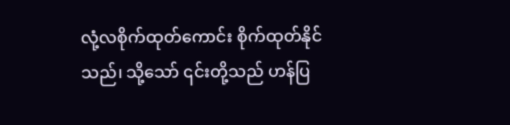လုံ့လစိုက်ထုတ်ကောင်း စိုက်ထုတ်နိုင်သည်၊ သို့သော် ၎င်းတို့သည် ဟန်ပြ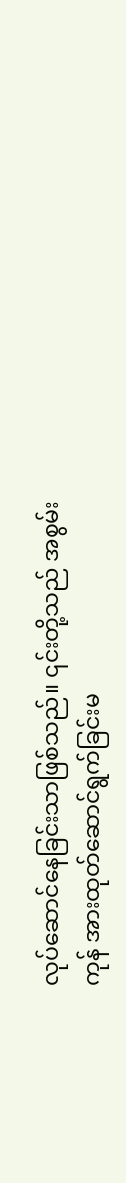လုပ်ဆောင်နေခြင်းသာဖြစ်သည်။ ၎င်းတို့သည် အစွမ်းကုန် အားထုတ်ဆောင်ရွက်ခြင်းမ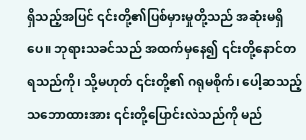ရှိသည့်အပြင် ၎င်းတို့၏ပြစ်မှားမှုတို့သည် အဆုံးမရှိပေ။ ဘုရားသခင်သည် အထက်မှနေ၍ ၎င်းတို့နောင်တရသည်ကို၊ သို့မဟုတ် ၎င်းတို့၏ ဂရုမစိုက်၊ ပေါ့ဆသည့်သဘောထားအား ၎င်းတို့ပြောင်းလဲသည်ကို မည်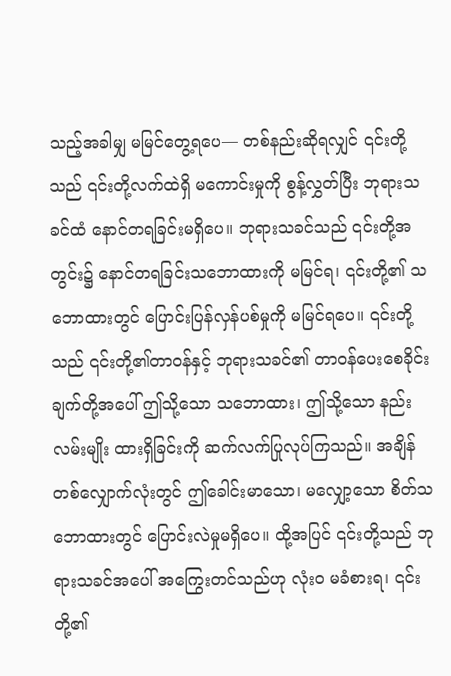သည့်အခါမျှ မမြင်တွေ့ရပေ— တစ်နည်းဆိုရလျှင် ၎င်းတို့သည် ၎င်းတို့လက်ထဲရှိ မကောင်းမှုကို စွန့်လွှတ်ပြီး ဘုရားသခင်ထံ နောင်တရခြင်းမရှိပေ။ ဘုရားသခင်သည် ၎င်းတို့အတွင်း၌ နောင်တရခြင်းသဘောထားကို မမြင်ရ၊ ၎င်းတို့၏ သဘောထားတွင် ပြောင်းပြန်လှန်ပစ်မှုကို မမြင်ရပေ။ ၎င်းတို့သည် ၎င်းတို့၏တာဝန်နှင့် ဘုရားသခင်၏ တာဝန်ပေးစေခိုင်းချက်တို့အပေါ် ဤသို့သော သဘောထား၊ ဤသို့သော နည်းလမ်းမျိုး ထားရှိခြင်းကို ဆက်လက်ပြုလုပ်ကြသည်။ အချိန်တစ်လျှောက်လုံးတွင် ဤခေါင်းမာသော၊ မလျှော့သော စိတ်သဘောထားတွင် ပြောင်းလဲမှုမရှိပေ။ ထို့အပြင် ၎င်းတို့သည် ဘုရားသခင်အပေါ် အကြွေးတင်သည်ဟု လုံးဝ မခံစားရ၊ ၎င်းတို့၏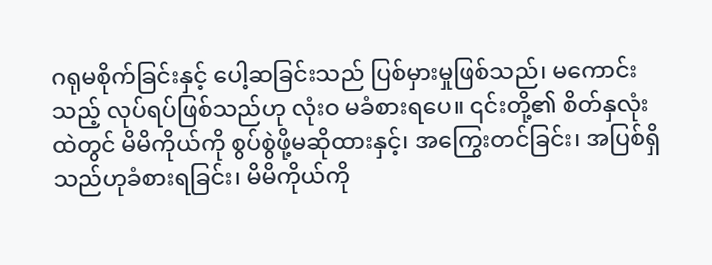ဂရုမစိုက်ခြင်းနှင့် ပေါ့ဆခြင်းသည် ပြစ်မှားမှုဖြစ်သည်၊ မကောင်းသည့် လုပ်ရပ်ဖြစ်သည်ဟု လုံးဝ မခံစားရပေ။ ၎င်းတို့၏ စိတ်နှလုံးထဲတွင် မိမိကိုယ်ကို စွပ်စွဲဖို့မဆိုထားနှင့်၊ အကြွေးတင်ခြင်း၊ အပြစ်ရှိသည်ဟုခံစားရခြင်း၊ မိမိကိုယ်ကို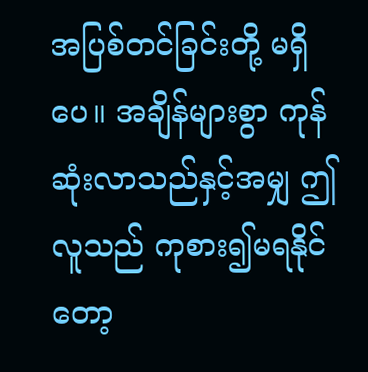အပြစ်တင်ခြင်းတို့ မရှိပေ။ အချိန်များစွာ ကုန်ဆုံးလာသည်နှင့်အမျှ ဤလူသည် ကုစား၍မရနိုင်တော့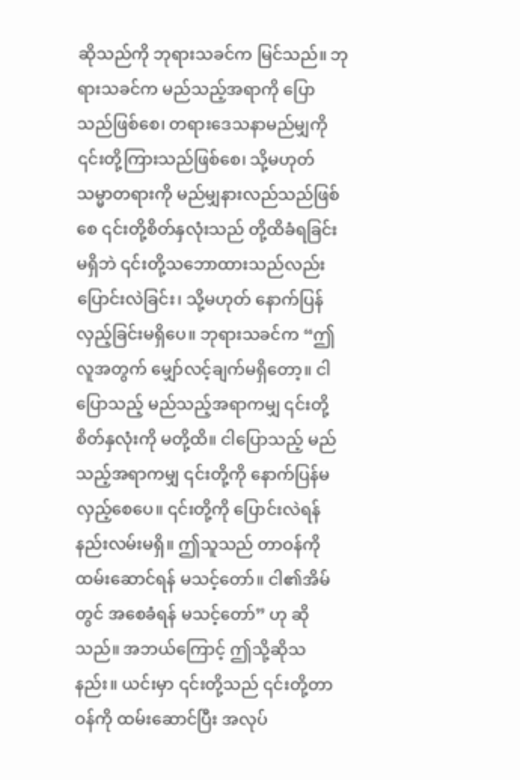ဆိုသည်ကို ဘုရားသခင်က မြင်သည်။ ဘုရားသခင်က မည်သည့်အရာကို ပြောသည်ဖြစ်စေ၊ တရားဒေသနာမည်မျှကို ၎င်းတို့ကြားသည်ဖြစ်စေ၊ သို့မဟုတ် သမ္မာတရားကို မည်မျှနားလည်သည်ဖြစ်စေ ၎င်းတို့စိတ်နှလုံးသည် တို့ထိခံရခြင်း မရှိဘဲ ၎င်းတို့သဘောထားသည်လည်း ပြောင်းလဲခြင်း၊ သို့မဟုတ် နောက်ပြန်လှည့်ခြင်းမရှိပေ။ ဘုရားသခင်က “ဤလူအတွက် မျှော်လင့်ချက်မရှိတော့။ ငါပြောသည့် မည်သည့်အရာကမျှ ၎င်းတို့စိတ်နှလုံးကို မတို့ထိ။ ငါပြောသည့် မည်သည့်အရာကမျှ ၎င်းတို့ကို နောက်ပြန်မလှည့်စေပေ။ ၎င်းတို့ကို ပြောင်းလဲရန် နည်းလမ်းမရှိ။ ဤသူသည် တာဝန်ကို ထမ်းဆောင်ရန် မသင့်တော်။ ငါ၏အိမ်တွင် အစေခံရန် မသင့်တော်” ဟု ဆိုသည်။ အဘယ်ကြောင့် ဤသို့ဆိုသနည်း။ ယင်းမှာ ၎င်းတို့သည် ၎င်းတို့တာဝန်ကို ထမ်းဆောင်ပြီး အလုပ်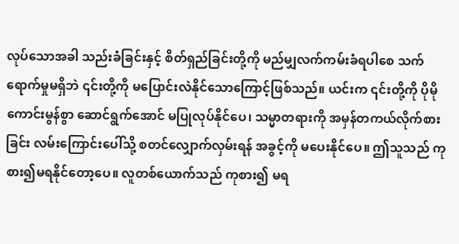လုပ်သောအခါ သည်းခံခြင်းနှင့် စိတ်ရှည်ခြင်းတို့ကို မည်မျှလက်ကမ်းခံရပါစေ သက်ရောက်မှုမရှိဘဲ ၎င်းတို့ကို မပြောင်းလဲနိုင်သောကြောင့်ဖြစ်သည်။ ယင်းက ၎င်းတို့ကို ပိုမိုကောင်းမွန်စွာ ဆောင်ရွက်အောင် မပြုလုပ်နိုင်ပေ၊ သမ္မာတရားကို အမှန်တကယ်လိုက်စားခြင်း လမ်းကြောင်းပေါ်သို့ စတင်လျှောက်လှမ်းရန် အခွင့်ကို မပေးနိုင်ပေ။ ဤသူသည် ကုစား၍မရနိုင်တော့ပေ။ လူတစ်ယောက်သည် ကုစား၍ မရ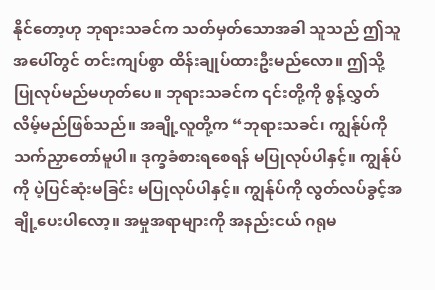နိုင်တော့ဟု ဘုရားသခင်က သတ်မှတ်သောအခါ သူသည် ဤသူအပေါ်တွင် တင်းကျပ်စွာ ထိန်းချုပ်ထားဦးမည်လော။ ဤသို့ ပြုလုပ်မည်မဟုတ်ပေ။ ဘုရားသခင်က ၎င်းတို့ကို စွန့်လွှတ်လိမ့်မည်ဖြစ်သည်။ အချို့လူတို့က “ဘုရားသခင်၊ ကျွန်ုပ်ကို သက်ညှာတော်မူပါ။ ဒုက္ခခံစားရစေရန် မပြုလုပ်ပါနှင့်။ ကျွန်ုပ်ကို ပဲ့ပြင်ဆုံးမခြင်း မပြုလုပ်ပါနှင့်။ ကျွန်ုပ်ကို လွတ်လပ်ခွင့်အချို့ပေးပါလော့။ အမှုအရာများကို အနည်းငယ် ဂရုမ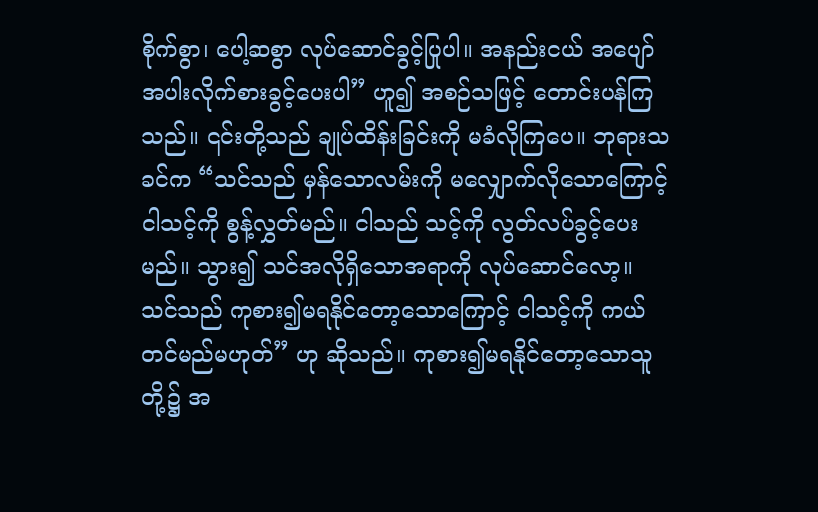စိုက်စွာ၊ ပေါ့ဆစွာ လုပ်ဆောင်ခွင့်ပြုပါ။ အနည်းငယ် အပျော်အပါးလိုက်စားခွင့်ပေးပါ” ဟူ၍ အစဉ်သဖြင့် တောင်းပန်ကြသည်။ ၎င်းတို့သည် ချုပ်ထိန်းခြင်းကို မခံလိုကြပေ။ ဘုရားသခင်က “သင်သည် မှန်သောလမ်းကို မလျှောက်လိုသောကြောင့် ငါသင့်ကို စွန့်လွှတ်မည်။ ငါသည် သင့်ကို လွတ်လပ်ခွင့်ပေးမည်။ သွား၍ သင်အလိုရှိသောအရာကို လုပ်ဆောင်လော့။ သင်သည် ကုစား၍မရနိုင်တော့သောကြောင့် ငါသင့်ကို ကယ်တင်မည်မဟုတ်” ဟု ဆိုသည်။ ကုစား၍မရနိုင်တော့သောသူတို့၌ အ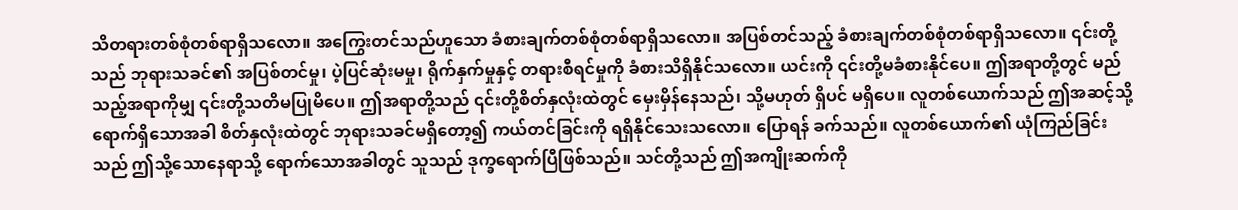သိတရားတစ်စုံတစ်ရာရှိသလော။ အကြွေးတင်သည်ဟူသော ခံစားချက်တစ်စုံတစ်ရာရှိသလော။ အပြစ်တင်သည့် ခံစားချက်တစ်စုံတစ်ရာရှိသလော။ ၎င်းတို့သည် ဘုရားသခင်၏ အပြစ်တင်မှု၊ ပဲ့ပြင်ဆုံးမမှု၊ ရိုက်နှက်မှုနှင့် တရားစီရင်မှုကို ခံစားသိရှိနိုင်သလော။ ယင်းကို ၎င်းတို့မခံစားနိုင်ပေ။ ဤအရာတို့တွင် မည်သည့်အရာကိုမျှ ၎င်းတို့သတိမပြုမိပေ။ ဤအရာတို့သည် ၎င်းတို့စိတ်နှလုံးထဲတွင် မှေးမှိန်နေသည်၊ သို့မဟုတ် ရှိပင် မရှိပေ။ လူတစ်ယောက်သည် ဤအဆင့်သို့ ရောက်ရှိသောအခါ စိတ်နှလုံးထဲတွင် ဘုရားသခင်မရှိတော့၍ ကယ်တင်ခြင်းကို ရရှိနိုင်သေးသလော။ ပြောရန် ခက်သည်။ လူတစ်ယောက်၏ ယုံကြည်ခြင်းသည် ဤသို့သောနေရာသို့ ရောက်သောအခါတွင် သူသည် ဒုက္ခရောက်ပြီဖြစ်သည်။ သင်တို့သည် ဤအကျိုးဆက်ကို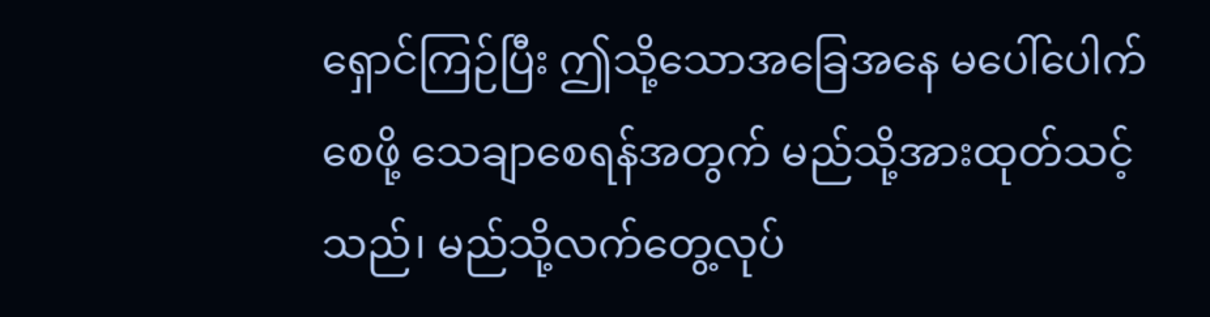ရှောင်ကြဉ်ပြီး ဤသို့သောအခြေအနေ မပေါ်ပေါက်စေဖို့ သေချာစေရန်အတွက် မည်သို့အားထုတ်သင့်သည်၊ မည်သို့လက်တွေ့လုပ်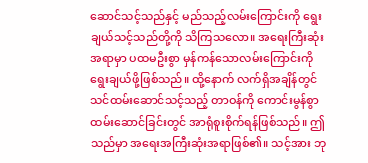ဆောင်သင့်သည်နှင့် မည်သည့်လမ်းကြောင်းကို ရွေးချယ်သင့်သည်တို့ကို သိကြသလော။ အရေးကြီးဆုံးအရာမှာ ပထမဦးစွာ မှန်ကန်သောလမ်းကြောင်းကို ရွေးချယ်ဖို့ဖြစ်သည်။ ထို့နောက် လက်ရှိအချိန်တွင် သင်ထမ်းဆောင်သင့်သည့် တာဝန်ကို ကောင်းမွန်စွာ ထမ်းဆောင်ခြင်းတွင် အာရုံစူးစိုက်ရန်ဖြစ်သည်။ ဤသည်မှာ အရေးအကြီးဆုံးအရာဖြစ်၏။ သင့်အား ဘု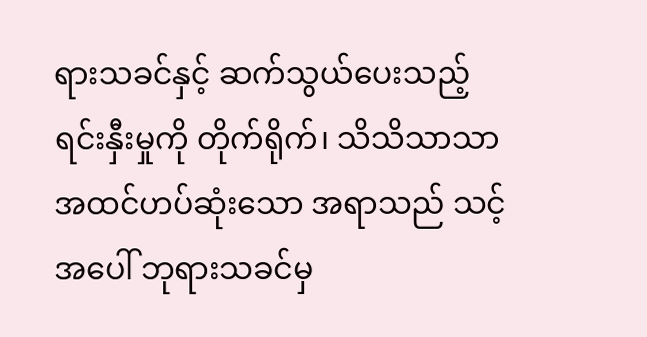ရားသခင်နှင့် ဆက်သွယ်ပေးသည့် ရင်းနှီးမှုကို တိုက်ရိုက်၊ သိသိသာသာ အထင်ဟပ်ဆုံးသော အရာသည် သင့်အပေါ် ဘုရားသခင်မှ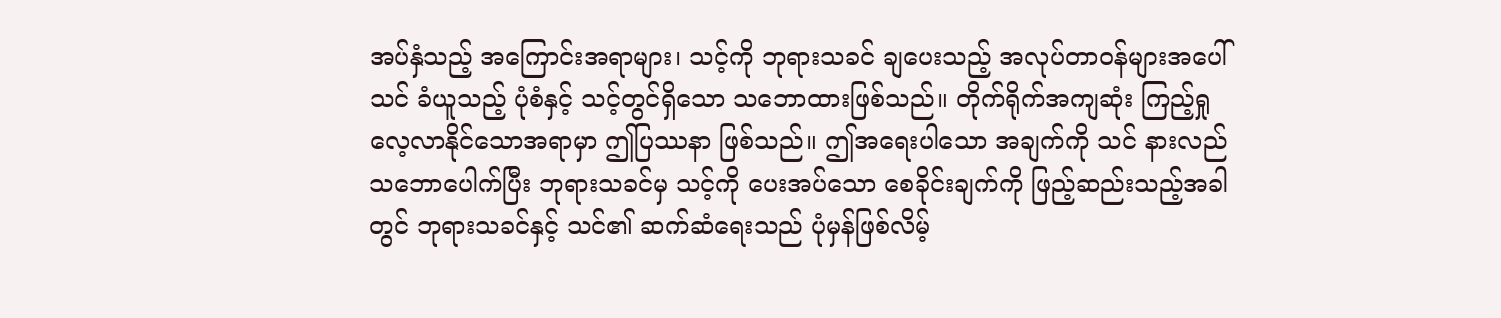အပ်နှံသည့် အကြောင်းအရာများ၊ သင့်ကို ဘုရားသခင် ချပေးသည့် အလုပ်တာဝန်များအပေါ် သင် ခံယူသည့် ပုံစံနှင့် သင့်တွင်ရှိသော သဘောထားဖြစ်သည်။ တိုက်ရိုက်အကျဆုံး ကြည့်ရှုလေ့လာနိုင်သောအရာမှာ ဤပြဿနာ ဖြစ်သည်။ ဤအရေးပါသော အချက်ကို သင် နားလည်သဘောပေါက်ပြီး ဘုရားသခင်မှ သင့်ကို ပေးအပ်သော စေခိုင်းချက်ကို ဖြည့်ဆည်းသည့်အခါတွင် ဘုရားသခင်နှင့် သင်၏ ဆက်ဆံရေးသည် ပုံမှန်ဖြစ်လိမ့်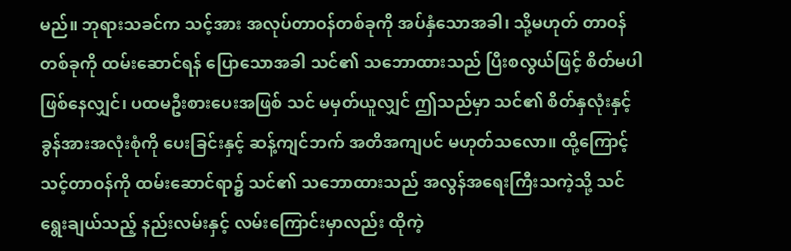မည်။ ဘုရားသခင်က သင့်အား အလုပ်တာဝန်တစ်ခုကို အပ်နှံသောအခါ၊ သို့မဟုတ် တာဝန်တစ်ခုကို ထမ်းဆောင်ရန် ပြောသောအခါ သင်၏ သဘောထားသည် ပြီးစလွယ်ဖြင့် စိတ်မပါဖြစ်နေလျှင်၊ ပထမဦးစားပေးအဖြစ် သင် မမှတ်ယူလျှင် ဤသည်မှာ သင်၏ စိတ်နှလုံးနှင့် ခွန်အားအလုံးစုံကို ပေးခြင်းနှင့် ဆန့်ကျင်ဘက် အတိအကျပင် မဟုတ်သလော။ ထို့ကြောင့် သင့်တာဝန်ကို ထမ်းဆောင်ရာ၌ သင်၏ သဘောထားသည် အလွန်အရေးကြီးသကဲ့သို့ သင် ရွေးချယ်သည့် နည်းလမ်းနှင့် လမ်းကြောင်းမှာလည်း ထိုကဲ့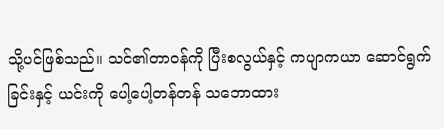သို့ပင်ဖြစ်သည်။ သင်၏တာဝန်ကို ပြီးစလွယ်နှင့် ကပျာကယာ ဆောင်ရွက်ခြင်းနှင့် ယင်းကို ပေါ့ပေါ့တန်တန် သဘောထား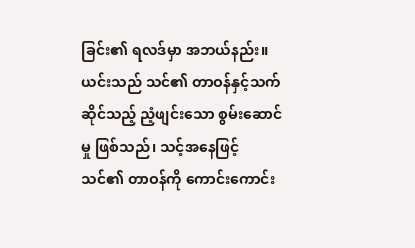ခြင်း၏ ရလဒ်မှာ အဘယ်နည်း။ ယင်းသည် သင်၏ တာဝန်နှင့်သက်ဆိုင်သည့် ညံ့ဖျင်းသော စွမ်းဆောင်မှု ဖြစ်သည်၊ သင့်အနေဖြင့် သင်၏ တာဝန်ကို ကောင်းကောင်း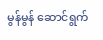မွန်မွန် ဆောင်ရွက်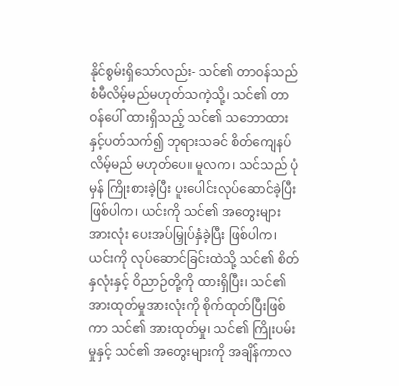နိုင်စွမ်းရှိသော်လည်း- သင်၏ တာဝန်သည် စံမီလိမ့်မည်မဟုတ်သကဲ့သို့၊ သင်၏ တာဝန်ပေါ် ထားရှိသည့် သင်၏ သဘောထားနှင့်ပတ်သက်၍ ဘုရားသခင် စိတ်ကျေနပ်လိမ့်မည် မဟုတ်ပေ။ မူလက၊ သင်သည် ပုံမှန် ကြိုးစားခဲ့ပြီး ပူးပေါင်းလုပ်ဆောင်ခဲ့ပြီးဖြစ်ပါက၊ ယင်းကို သင်၏ အတွေးများအားလုံး ပေးအပ်မြှုပ်နှံခဲ့ပြီး ဖြစ်ပါက၊ ယင်းကို လုပ်ဆောင်ခြင်းထဲသို့ သင်၏ စိတ်နှလုံးနှင့် ဝိညာဉ်တို့ကို ထားရှိပြီး၊ သင်၏ အားထုတ်မှုအားလုံးကို စိုက်ထုတ်ပြီးဖြစ်ကာ သင်၏ အားထုတ်မှု၊ သင်၏ ကြိုးပမ်းမှုနှင့် သင်၏ အတွေးများကို အချိန်ကာလ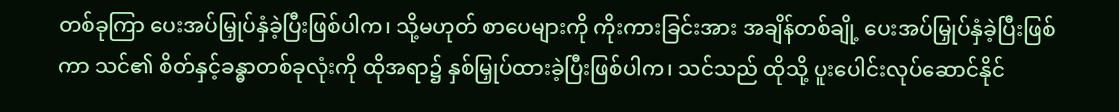တစ်ခုကြာ ပေးအပ်မြှုပ်နှံခဲ့ပြီးဖြစ်ပါက၊ သို့မဟုတ် စာပေများကို ကိုးကားခြင်းအား အချိန်တစ်ချို့ ပေးအပ်မြှုပ်နှံခဲ့ပြီးဖြစ်ကာ သင်၏ စိတ်နှင့်ခန္ဓာတစ်ခုလုံးကို ထိုအရာ၌ နှစ်မြှုပ်ထားခဲ့ပြီးဖြစ်ပါက၊ သင်သည် ထိုသို့ ပူးပေါင်းလုပ်ဆောင်နိုင်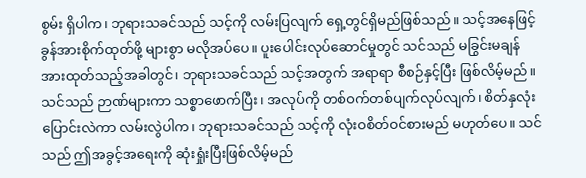စွမ်း ရှိပါက၊ ဘုရားသခင်သည် သင့်ကို လမ်းပြလျက် ရှေ့တွင်ရှိမည်ဖြစ်သည်။ သင့်အနေဖြင့် ခွန်အားစိုက်ထုတ်ဖို့ များစွာ မလိုအပ်ပေ။ ပူးပေါင်းလုပ်ဆောင်မှုတွင် သင်သည် မခြွင်းမချန် အားထုတ်သည့်အခါတွင်၊ ဘုရားသခင်သည် သင့်အတွက် အရာရာ စီစဉ်နှင့်ပြီး ဖြစ်လိမ့်မည်။ သင်သည် ဉာဏ်များကာ သစ္စာဖောက်ပြီး၊ အလုပ်ကို တစ်ဝက်တစ်ပျက်လုပ်လျက်၊ စိတ်နှလုံးပြောင်းလဲကာ လမ်းလွဲပါက၊ ဘုရားသခင်သည် သင့်ကို လုံးဝစိတ်ဝင်စားမည် မဟုတ်ပေ။ သင်သည် ဤအခွင့်အရေးကို ဆုံးရှုံးပြီးဖြစ်လိမ့်မည်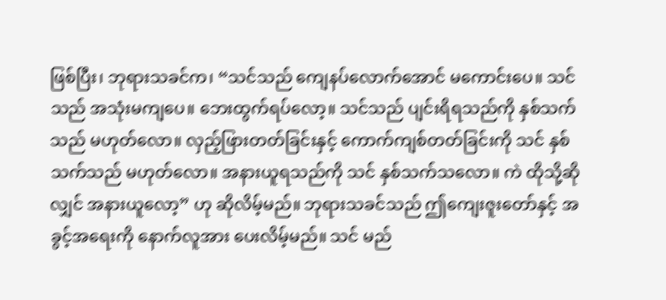ဖြစ်ပြီး၊ ဘုရားသခင်က၊ “သင်သည် ကျေနပ်လောက်အောင် မကောင်းပေ။ သင်သည် အသုံးမကျပေ။ ဘေးထွက်ရပ်လော့။ သင်သည် ပျင်းရိရသည်ကို နှစ်သက်သည် မဟုတ်လော။ လှည့်ဖြားတတ်ခြင်းနှင့် ကောက်ကျစ်တတ်ခြင်းကို သင် နှစ်သက်သည် မဟုတ်လော။ အနားယူရသည်ကို သင် နှစ်သက်သလော။ ကဲ ထိုသို့ဆိုလျှင် အနားယူလော့” ဟု ဆိုလိမ့်မည်။ ဘုရားသခင်သည် ဤကျေးဇူးတော်နှင့် အခွင့်အရေးကို နောက်လူအား ပေးလိမ့်မည်။ သင် မည်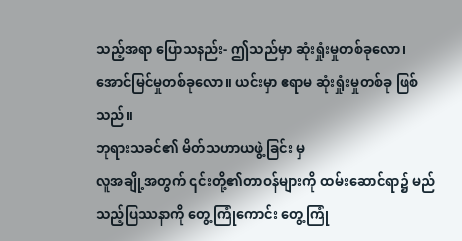သည့်အရာ ပြောသနည်း- ဤသည်မှာ ဆုံးရှုံးမှုတစ်ခုလော၊ အောင်မြင်မှုတစ်ခုလော။ ယင်းမှာ ဧရာမ ဆုံးရှုံးမှုတစ်ခု ဖြစ်သည်။
ဘုရားသခင်၏ မိတ်သဟာယဖွဲ့ခြင်း မှ
လူအချို့အတွက် ၎င်းတို့၏တာဝန်များကို ထမ်းဆောင်ရာ၌ မည်သည့်ပြဿနာကို တွေ့ကြုံကောင်း တွေ့ကြုံ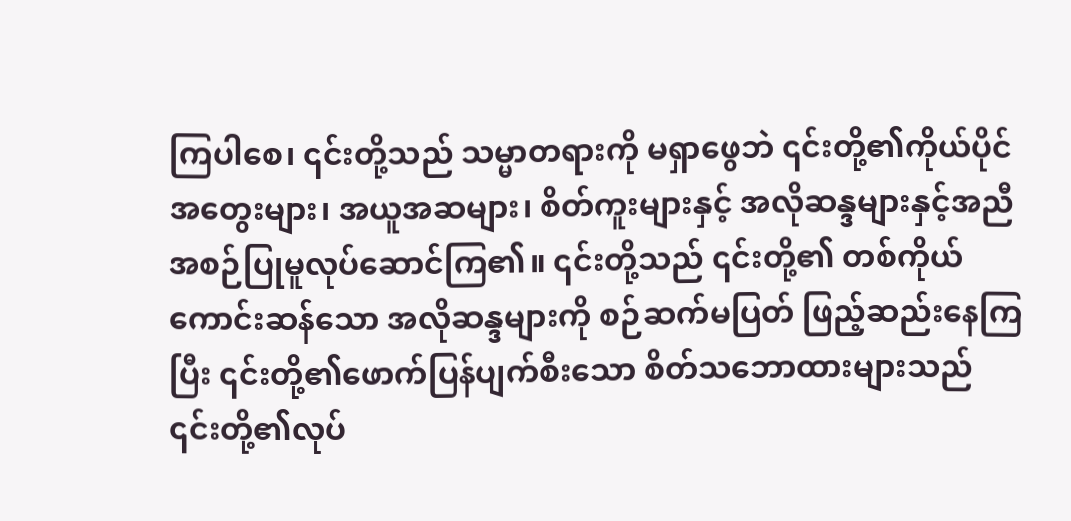ကြပါစေ၊ ၎င်းတို့သည် သမ္မာတရားကို မရှာဖွေဘဲ ၎င်းတို့၏ကိုယ်ပိုင် အတွေးများ၊ အယူအဆများ၊ စိတ်ကူးများနှင့် အလိုဆန္ဒများနှင့်အညီ အစဉ်ပြုမူလုပ်ဆောင်ကြ၏။ ၎င်းတို့သည် ၎င်းတို့၏ တစ်ကိုယ်ကောင်းဆန်သော အလိုဆန္ဒများကို စဉ်ဆက်မပြတ် ဖြည့်ဆည်းနေကြပြီး ၎င်းတို့၏ဖောက်ပြန်ပျက်စီးသော စိတ်သဘောထားများသည် ၎င်းတို့၏လုပ်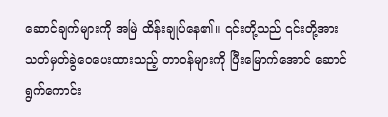ဆောင်ချက်များကို အမြဲ ထိန်းချုပ်နေ၏။ ၎င်းတို့သည် ၎င်းတို့အား သတ်မှတ်ခွဲဝေပေးထားသည့် တာဝန်များကို ပြီးမြောက်အောင် ဆောင်ရွက်ကောင်း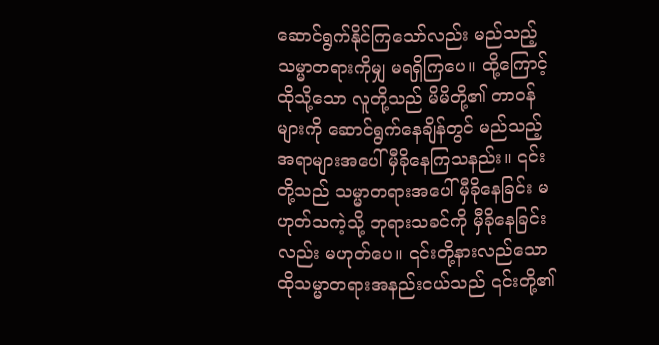ဆောင်ရွက်နိုင်ကြသော်လည်း မည်သည့်သမ္မာတရားကိုမျှ မရရှိကြပေ။ ထို့ကြောင့် ထိုသို့သော လူတို့သည် မိမိတို့၏ တာဝန်များကို ဆောင်ရွက်နေချိန်တွင် မည်သည့်အရာများအပေါ် မှီခိုနေကြသနည်း။ ၎င်းတို့သည် သမ္မာတရားအပေါ် မှီခိုနေခြင်း မဟုတ်သကဲ့သို့ ဘုရားသခင်ကို မှီခိုနေခြင်းလည်း မဟုတ်ပေ။ ၎င်းတို့နားလည်သော ထိုသမ္မာတရားအနည်းငယ်သည် ၎င်းတို့၏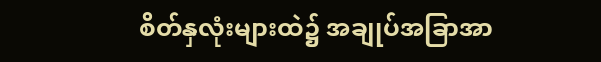စိတ်နှလုံးများထဲ၌ အချုပ်အခြာအာ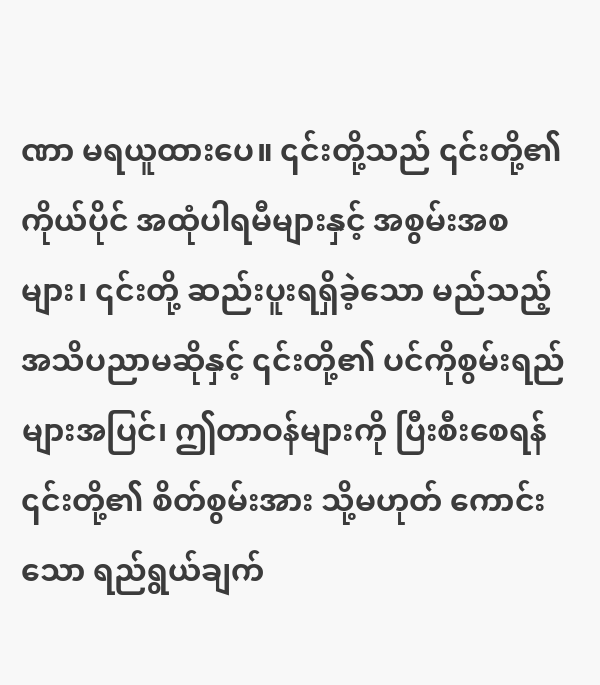ဏာ မရယူထားပေ။ ၎င်းတို့သည် ၎င်းတို့၏ကိုယ်ပိုင် အထုံပါရမီများနှင့် အစွမ်းအစများ၊ ၎င်းတို့ ဆည်းပူးရရှိခဲ့သော မည်သည့် အသိပညာမဆိုနှင့် ၎င်းတို့၏ ပင်ကိုစွမ်းရည်များအပြင်၊ ဤတာဝန်များကို ပြီးစီးစေရန် ၎င်းတို့၏ စိတ်စွမ်းအား သို့မဟုတ် ကောင်းသော ရည်ရွယ်ချက်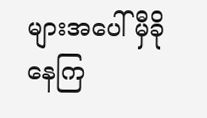များအပေါ် မှီခိုနေကြ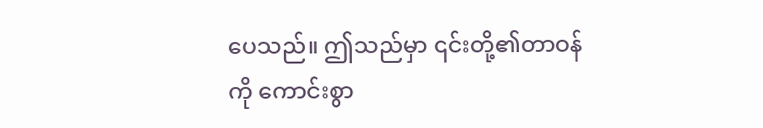ပေသည်။ ဤသည်မှာ ၎င်းတို့၏တာဝန်ကို ကောင်းစွာ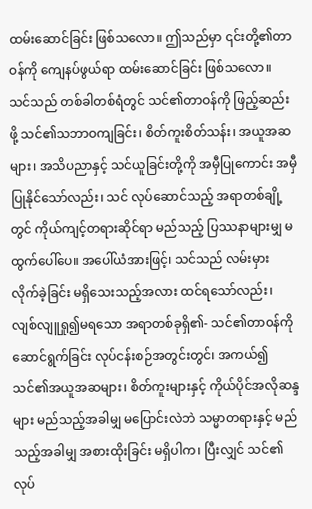ထမ်းဆောင်ခြင်း ဖြစ်သလော။ ဤသည်မှာ ၎င်းတို့၏တာဝန်ကို ကျေနပ်ဖွယ်ရာ ထမ်းဆောင်ခြင်း ဖြစ်သလော။ သင်သည် တစ်ခါတစ်ရံတွင် သင်၏တာဝန်ကို ဖြည့်ဆည်းဖို့ သင်၏သဘာဝကျခြင်း၊ စိတ်ကူးစိတ်သန်း၊ အယူအဆများ၊ အသိပညာနှင့် သင်ယူခြင်းတို့ကို အမှီပြုကောင်း အမှီပြုနိုင်သော်လည်း၊ သင် လုပ်ဆောင်သည့် အရာတစ်ချို့တွင် ကိုယ်ကျင့်တရားဆိုင်ရာ မည်သည့် ပြဿနာများမျှ မထွက်ပေါ်ပေ။ အပေါ်ယံအားဖြင့်၊ သင်သည် လမ်းမှား လိုက်ခဲ့ခြင်း မရှိသေးသည့်အလား ထင်ရသော်လည်း၊ လျစ်လျူရှု၍မရသော အရာတစ်ခုရှိ၏- သင်၏တာ၀န်ကို ဆောင်ရွက်ခြင်း လုပ်ငန်းစဉ်အတွင်းတွင်၊ အကယ်၍ သင်၏အယူအဆများ၊ စိတ်ကူးများနှင့် ကိုယ်ပိုင်အလိုဆန္ဒများ မည်သည့်အခါမျှ မပြောင်းလဲဘဲ သမ္မာတရားနှင့် မည်သည့်အခါမျှ အစားထိုးခြင်း မရှိပါက၊ ပြီးလျှင် သင်၏လုပ်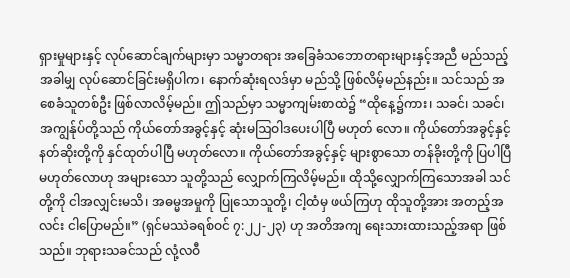ရှားမှုများနှင့် လုပ်ဆောင်ချက်များမှာ သမ္မာတရား အခြေခံသဘောတရားများနှင့်အညီ မည်သည့်အခါမျှ လုပ်ဆောင်ခြင်းမရှိပါက၊ နောက်ဆုံးရလဒ်မှာ မည်သို့ ဖြစ်လိမ့်မည်နည်း။ သင်သည် အစေခံသူတစ်ဦး ဖြစ်လာလိမ့်မည်။ ဤသည်မှာ သမ္မာကျမ်းစာထဲ၌ “ထိုနေ့၌ကား၊ သခင်၊ သခင်၊ အကျွန်ုပ်တို့သည် ကိုယ်တော်အခွင့်နှင့် ဆုံးမဩဝါဒပေးပါပြီ မဟုတ် လော။ ကိုယ်တော်အခွင့်နှင့် နတ်ဆိုးတို့ကို နှင်ထုတ်ပါပြီ မဟုတ်လော။ ကိုယ်တော်အခွင့်နှင့် များစွာသော တန်ခိုးတို့ကို ပြပါပြီမဟုတ်လောဟု အများသော သူတို့သည် လျှောက်ကြလိမ့်မည်။ ထိုသို့လျှောက်ကြသောအခါ သင်တို့ကို ငါအလျှင်းမသိ၊ အဓမ္မအမှုကို ပြုသောသူတို့၊ ငါ့ထံမှ ဖယ်ကြဟု ထိုသူတို့အား အတည့်အလင်း ငါပြောမည်။” (ရှင်မဿဲခရစ်ဝင် ၇:၂၂-၂၃) ဟု အတိအကျ ရေးသားထားသည့်အရာ ဖြစ်သည်။ ဘုရားသခင်သည် လုံ့လဝီ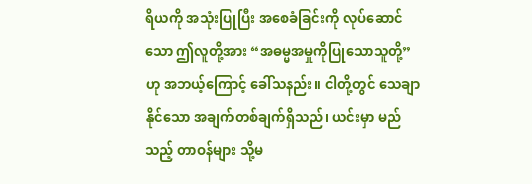ရိယကို အသုံးပြုပြီး အစေခံခြင်းကို လုပ်ဆောင်သော ဤလူတို့အား “အဓမ္မအမှုကိုပြုသောသူတို့” ဟု အဘယ့်ကြောင့် ခေါ်သနည်း။ ငါတို့တွင် သေချာနိုင်သော အချက်တစ်ချက်ရှိသည်၊ ယင်းမှာ မည်သည့် တာဝန်များ သို့မ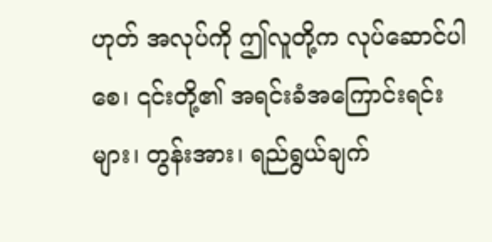ဟုတ် အလုပ်ကို ဤလူတို့က လုပ်ဆောင်ပါစေ၊ ၎င်းတို့၏ အရင်းခံအကြောင်းရင်းများ၊ တွန်းအား၊ ရည်ရွယ်ချက်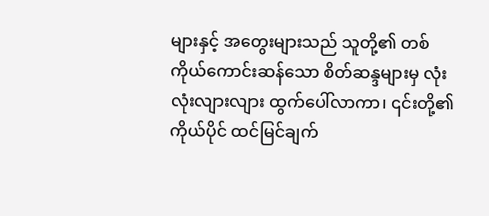များနှင့် အတွေးများသည် သူတို့၏ တစ်ကိုယ်ကောင်းဆန်သော စိတ်ဆန္ဒများမှ လုံးလုံးလျားလျား ထွက်ပေါ်လာကာ၊ ၎င်းတို့၏ကိုယ်ပိုင် ထင်မြင်ချက်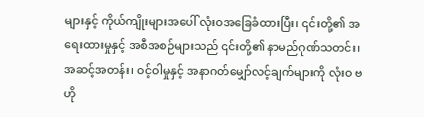များနှင့် ကိုယ်ကျိုးများအပေါ် လုံးဝအခြေခံထားပြီး၊ ၎င်းတို့၏ အရေးထားမှုနှင့် အစီအစဉ်များသည် ၎င်းတို့၏ နာမည်ဂုဏ်သတင်း၊ အဆင့်အတန်း၊ ဝင့်ဝါမှုနှင့် အနာဂတ်မျှော်လင့်ချက်များကို လုံးဝ ဗဟို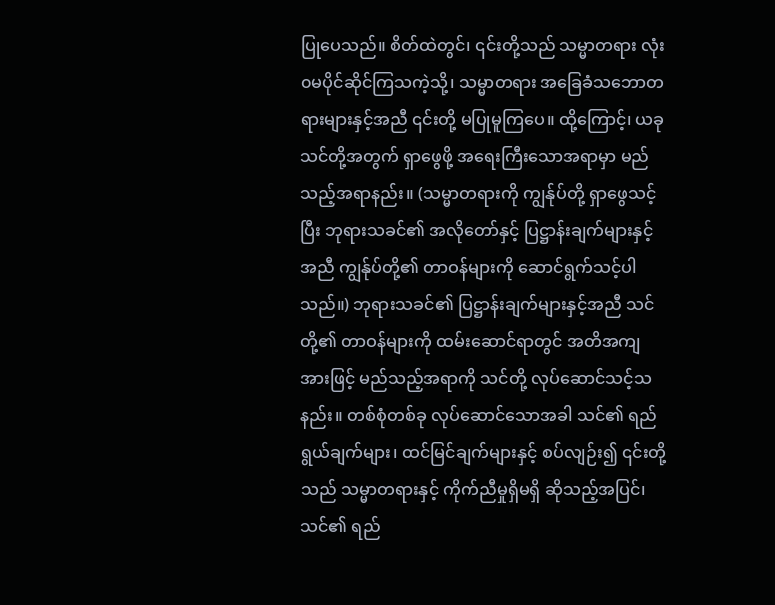ပြုပေသည်။ စိတ်ထဲတွင်၊ ၎င်းတို့သည် သမ္မာတရား လုံး၀မပိုင်ဆိုင်ကြသကဲ့သို့၊ သမ္မာတရား အခြေခံသဘောတရားများနှင့်အညီ ၎င်းတို့ မပြုမူကြပေ။ ထို့ကြောင့်၊ ယခု သင်တို့အတွက် ရှာဖွေဖို့ အရေးကြီးသောအရာမှာ မည်သည့်အရာနည်း။ (သမ္မာတရားကို ကျွန်ုပ်တို့ ရှာဖွေသင့်ပြီး ဘုရားသခင်၏ အလိုတော်နှင့် ပြဋ္ဌာန်းချက်များနှင့်အညီ ကျွန်ုပ်တို့၏ တာဝန်များကို ဆောင်ရွက်သင့်ပါသည်။) ဘုရားသခင်၏ ပြဋ္ဌာန်းချက်များနှင့်အညီ သင်တို့၏ တာဝန်များကို ထမ်းဆောင်ရာတွင် အတိအကျအားဖြင့် မည်သည့်အရာကို သင်တို့ လုပ်ဆောင်သင့်သနည်း။ တစ်စုံတစ်ခု လုပ်ဆောင်သောအခါ သင်၏ ရည်ရွယ်ချက်များ၊ ထင်မြင်ချက်များနှင့် စပ်လျဉ်း၍ ၎င်းတို့သည် သမ္မာတရားနှင့် ကိုက်ညီမှုရှိမရှိ ဆိုသည့်အပြင်၊ သင်၏ ရည်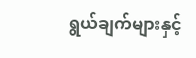ရွယ်ချက်များနှင့်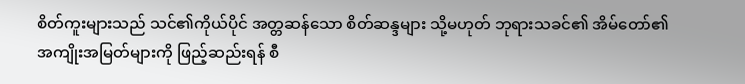စိတ်ကူးများသည် သင်၏ကိုယ်ပိုင် အတ္တဆန်သော စိတ်ဆန္ဒများ သို့မဟုတ် ဘုရားသခင်၏ အိမ်တော်၏ အကျိုးအမြတ်များကို ဖြည့်ဆည်းရန် စီ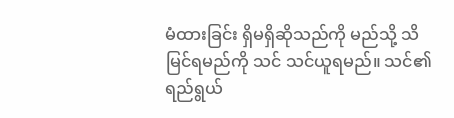မံထားခြင်း ရှိမရှိဆိုသည်ကို မည်သို့ သိမြင်ရမည်ကို သင် သင်ယူရမည်။ သင်၏ ရည်ရွယ်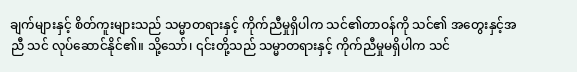ချက်များနှင့် စိတ်ကူးများသည် သမ္မာတရားနှင့် ကိုက်ညီမှုရှိပါက သင်၏တာဝန်ကို သင်၏ အတွေးနှင့်အညီ သင် လုပ်ဆောင်နိုင်၏။ သို့သော်၊ ၎င်းတို့သည် သမ္မာတရားနှင့် ကိုက်ညီမှုမရှိပါက သင်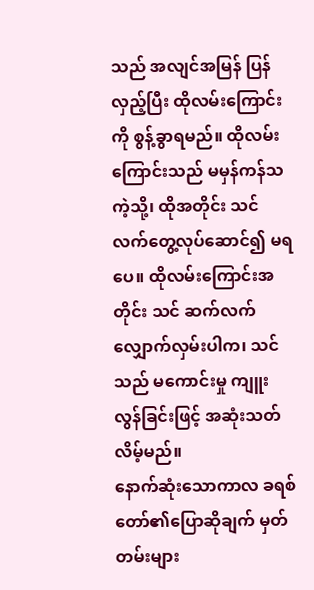သည် အလျင်အမြန် ပြန်လှည့်ပြီး ထိုလမ်းကြောင်းကို စွန့်ခွာရမည်။ ထိုလမ်းကြောင်းသည် မမှန်ကန်သကဲ့သို့၊ ထိုအတိုင်း သင်လက်တွေ့လုပ်ဆောင်၍ မရပေ။ ထိုလမ်းကြောင်းအတိုင်း သင် ဆက်လက်လျှောက်လှမ်းပါက၊ သင်သည် မကောင်းမှု ကျူးလွန်ခြင်းဖြင့် အဆုံးသတ်လိမ့်မည်။
နောက်ဆုံးသောကာလ ခရစ်တော်၏ပြောဆိုချက် မှတ်တမ်းများ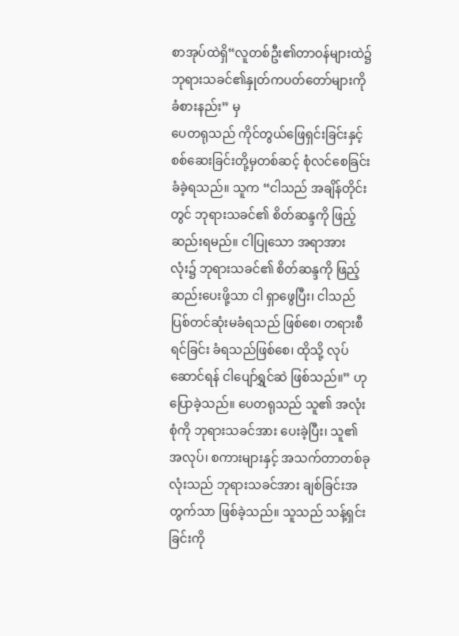စာအုပ်ထဲရှိ“လူတစ်ဦး၏တာဝန်များထဲ၌ ဘုရားသခင်၏နှုတ်ကပတ်တော်များကို ခံစားနည်း” မှ
ပေတရုသည် ကိုင်တွယ်ဖြေရှင်းခြင်းနှင့် စစ်ဆေးခြင်းတို့မှတစ်ဆင့် စုံလင်စေခြင်း ခံခဲ့ရသည်။ သူက “ငါသည် အချိန်တိုင်းတွင် ဘုရားသခင်၏ စိတ်ဆန္ဒကို ဖြည့်ဆည်းရမည်။ ငါပြုသော အရာအားလုံး၌ ဘုရားသခင်၏ စိတ်ဆန္ဒကို ဖြည့်ဆည်းပေးဖို့သာ ငါ ရှာဖွေပြီး၊ ငါသည် ပြစ်တင်ဆုံးမခံရသည် ဖြစ်စေ၊ တရားစီရင်ခြင်း ခံရသည်ဖြစ်စေ၊ ထိုသို့ လုပ်ဆောင်ရန် ငါပျော်ရွှင်ဆဲ ဖြစ်သည်။” ဟု ပြောခဲ့သည်။ ပေတရုသည် သူ၏ အလုံးစုံကို ဘုရားသခင်အား ပေးခဲ့ပြီး၊ သူ၏အလုပ်၊ စကားများနှင့် အသက်တာတစ်ခုလုံးသည် ဘုရားသခင်အား ချစ်ခြင်းအတွက်သာ ဖြစ်ခဲ့သည်။ သူသည် သန့်ရှင်းခြင်းကို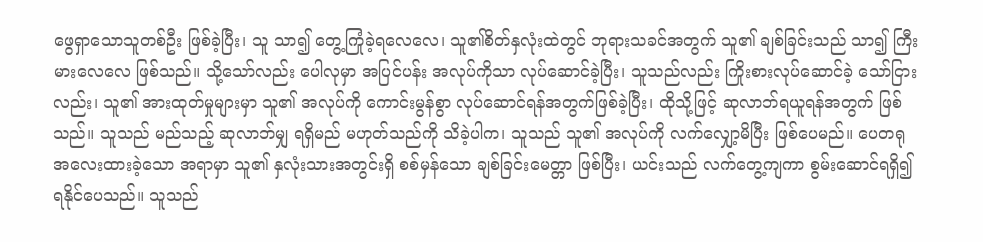ဖွေရှာသောသူတစ်ဦး ဖြစ်ခဲ့ပြီး၊ သူ သာ၍ တွေ့ကြုံခဲ့ရလေလေ၊ သူ၏စိတ်နှလုံးထဲတွင် ဘုရားသခင်အတွက် သူ၏ ချစ်ခြင်းသည် သာ၍ ကြီးမားလေလေ ဖြစ်သည်။ သို့သော်လည်း ပေါလုမှာ အပြင်ပန်း အလုပ်ကိုသာ လုပ်ဆောင်ခဲ့ပြီး၊ သူသည်လည်း ကြိုးစားလုပ်ဆောင်ခဲ့ သော်ငြားလည်း၊ သူ၏ အားထုတ်မှုများမှာ သူ၏ အလုပ်ကို ကောင်းမွန်စွာ လုပ်ဆောင်ရန်အတွက်ဖြစ်ခဲ့ပြီး၊ ထိုသို့ဖြင့် ဆုလာဘ်ရယူရန်အတွက် ဖြစ်သည်။ သူသည် မည်သည့် ဆုလာဘ်မျှ ရရှိမည် မဟုတ်သည်ကို သိခဲ့ပါက၊ သူသည် သူ၏ အလုပ်ကို လက်လျှော့မိပြီး ဖြစ်ပေမည်။ ပေတရု အလေးထားခဲ့သော အရာမှာ သူ၏ နှလုံးသားအတွင်းရှိ စစ်မှန်သော ချစ်ခြင်းမေတ္တာ ဖြစ်ပြီး၊ ယင်းသည် လက်တွေ့ကျကာ စွမ်းဆောင်ရရှိ၍ ရနိုင်ပေသည်။ သူသည်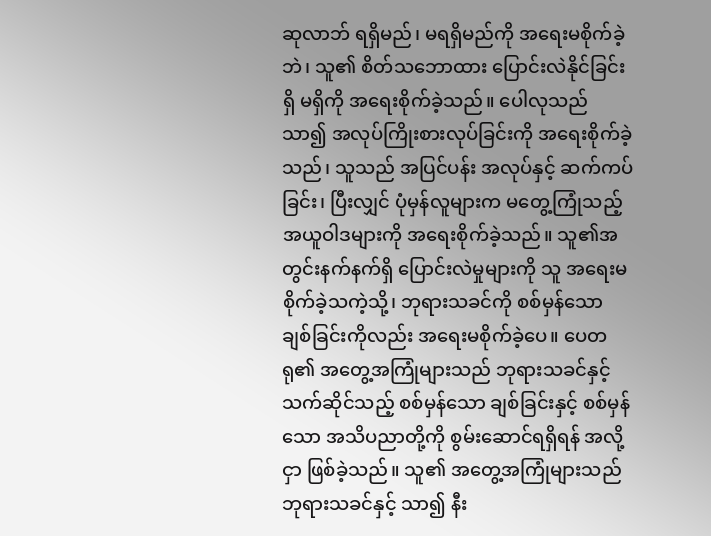ဆုလာဘ် ရရှိမည်၊ မရရှိမည်ကို အရေးမစိုက်ခဲ့ဘဲ၊ သူ၏ စိတ်သဘောထား ပြောင်းလဲနိုင်ခြင်း ရှိ မရှိကို အရေးစိုက်ခဲ့သည်။ ပေါလုသည် သာ၍ အလုပ်ကြိုးစားလုပ်ခြင်းကို အရေးစိုက်ခဲ့သည်၊ သူသည် အပြင်ပန်း အလုပ်နှင့် ဆက်ကပ်ခြင်း၊ ပြီးလျှင် ပုံမှန်လူများက မတွေ့ကြုံသည့် အယူဝါဒများကို အရေးစိုက်ခဲ့သည်။ သူ၏အတွင်းနက်နက်ရှိ ပြောင်းလဲမှုများကို သူ အရေးမစိုက်ခဲ့သကဲ့သို့၊ ဘုရားသခင်ကို စစ်မှန်သော ချစ်ခြင်းကိုလည်း အရေးမစိုက်ခဲ့ပေ။ ပေတရု၏ အတွေ့အကြုံများသည် ဘုရားသခင်နှင့်သက်ဆိုင်သည့် စစ်မှန်သော ချစ်ခြင်းနှင့် စစ်မှန်သော အသိပညာတို့ကို စွမ်းဆောင်ရရှိရန် အလို့ငှာ ဖြစ်ခဲ့သည်။ သူ၏ အတွေ့အကြုံများသည် ဘုရားသခင်နှင့် သာ၍ နီး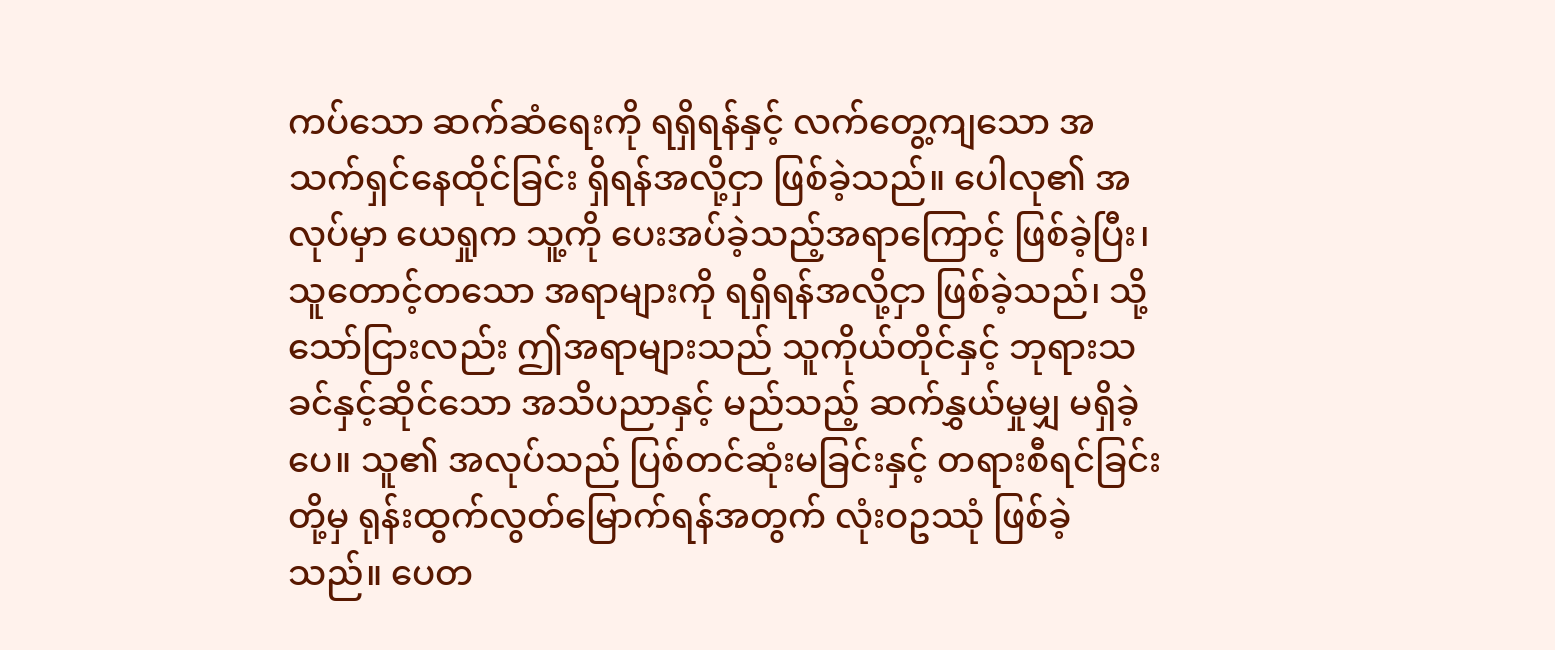ကပ်သော ဆက်ဆံရေးကို ရရှိရန်နှင့် လက်တွေ့ကျသော အသက်ရှင်နေထိုင်ခြင်း ရှိရန်အလို့ငှာ ဖြစ်ခဲ့သည်။ ပေါလု၏ အလုပ်မှာ ယေရှုက သူ့ကို ပေးအပ်ခဲ့သည့်အရာကြောင့် ဖြစ်ခဲ့ပြီး၊ သူတောင့်တသော အရာများကို ရရှိရန်အလို့ငှာ ဖြစ်ခဲ့သည်၊ သို့သော်ငြားလည်း ဤအရာများသည် သူကိုယ်တိုင်နှင့် ဘုရားသခင်နှင့်ဆိုင်သော အသိပညာနှင့် မည်သည့် ဆက်နွှယ်မှုမျှ မရှိခဲ့ပေ။ သူ၏ အလုပ်သည် ပြစ်တင်ဆုံးမခြင်းနှင့် တရားစီရင်ခြင်းတို့မှ ရုန်းထွက်လွတ်မြောက်ရန်အတွက် လုံးဝဥဿုံ ဖြစ်ခဲ့သည်။ ပေတ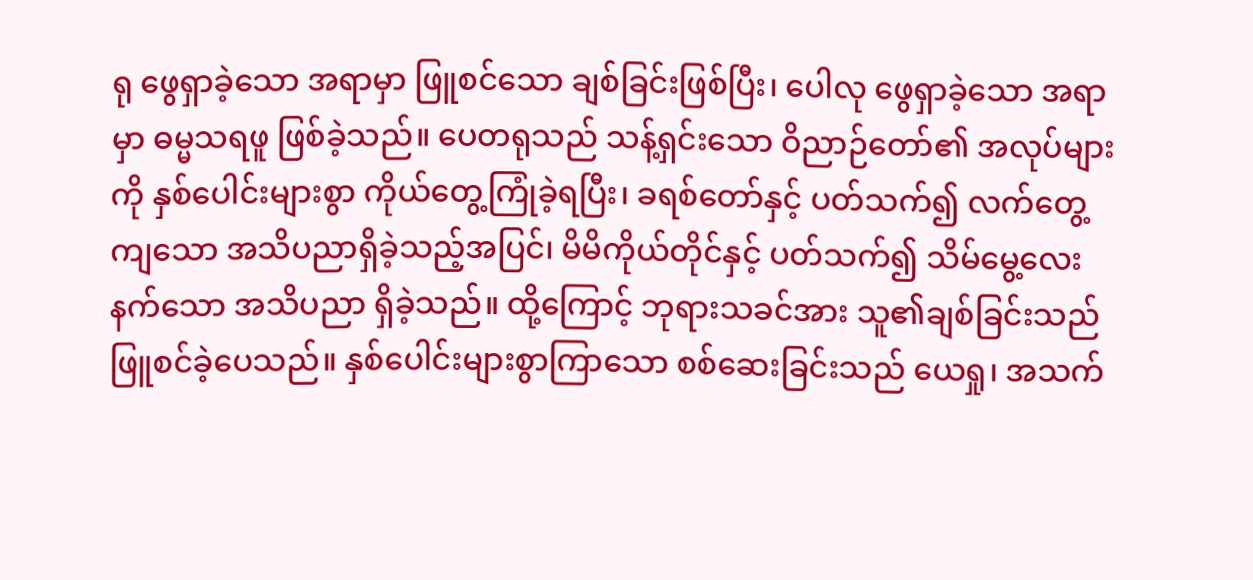ရု ဖွေရှာခဲ့သော အရာမှာ ဖြူစင်သော ချစ်ခြင်းဖြစ်ပြီး၊ ပေါလု ဖွေရှာခဲ့သော အရာမှာ ဓမ္မသရဖူ ဖြစ်ခဲ့သည်။ ပေတရုသည် သန့်ရှင်းသော ဝိညာဉ်တော်၏ အလုပ်များကို နှစ်ပေါင်းများစွာ ကိုယ်တွေ့ကြုံခဲ့ရပြီး၊ ခရစ်တော်နှင့် ပတ်သက်၍ လက်တွေ့ကျသော အသိပညာရှိခဲ့သည့်အပြင်၊ မိမိကိုယ်တိုင်နှင့် ပတ်သက်၍ သိမ်မွေ့လေးနက်သော အသိပညာ ရှိခဲ့သည်။ ထို့ကြောင့် ဘုရားသခင်အား သူ၏ချစ်ခြင်းသည် ဖြူစင်ခဲ့ပေသည်။ နှစ်ပေါင်းများစွာကြာသော စစ်ဆေးခြင်းသည် ယေရှု၊ အသက်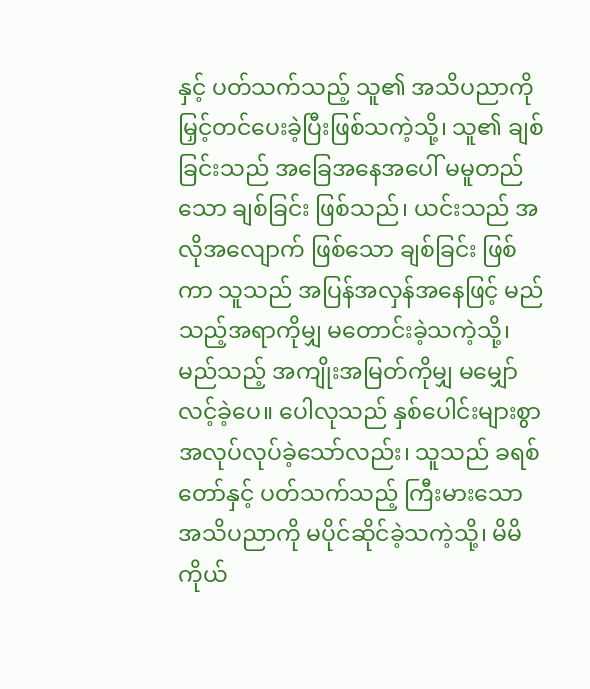နှင့် ပတ်သက်သည့် သူ၏ အသိပညာကို မြှင့်တင်ပေးခဲ့ပြီးဖြစ်သကဲ့သို့၊ သူ၏ ချစ်ခြင်းသည် အခြေအနေအပေါ် မမူတည်သော ချစ်ခြင်း ဖြစ်သည်၊ ယင်းသည် အလိုအလျောက် ဖြစ်သော ချစ်ခြင်း ဖြစ်ကာ သူသည် အပြန်အလှန်အနေဖြင့် မည်သည့်အရာကိုမျှ မတောင်းခဲ့သကဲ့သို့၊ မည်သည့် အကျိုးအမြတ်ကိုမျှ မမျှော်လင့်ခဲ့ပေ။ ပေါလုသည် နှစ်ပေါင်းများစွာ အလုပ်လုပ်ခဲ့သော်လည်း၊ သူသည် ခရစ်တော်နှင့် ပတ်သက်သည့် ကြီးမားသော အသိပညာကို မပိုင်ဆိုင်ခဲ့သကဲ့သို့၊ မိမိကိုယ်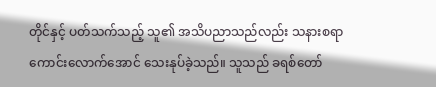တိုင်နှင့် ပတ်သက်သည့် သူ၏ အသိပညာသည်လည်း သနားစရာကောင်းလောက်အောင် သေးနုပ်ခဲ့သည်။ သူသည် ခရစ်တော်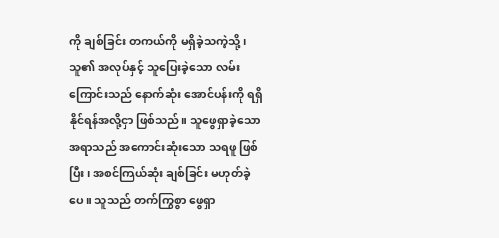ကို ချစ်ခြင်း တကယ်ကို မရှိခဲ့သကဲ့သို့၊ သူ၏ အလုပ်နှင့် သူပြေးခဲ့သော လမ်းကြောင်းသည် နောက်ဆုံး အောင်ပန်းကို ရရှိနိုင်ရန်အလို့ငှာ ဖြစ်သည်။ သူဖွေရှာခဲ့သော အရာသည် အကောင်းဆုံးသော သရဖူ ဖြစ်ပြီး၊ အစင်ကြယ်ဆုံး ချစ်ခြင်း မဟုတ်ခဲ့ပေ။ သူသည် တက်ကြွစွာ ဖွေရှာ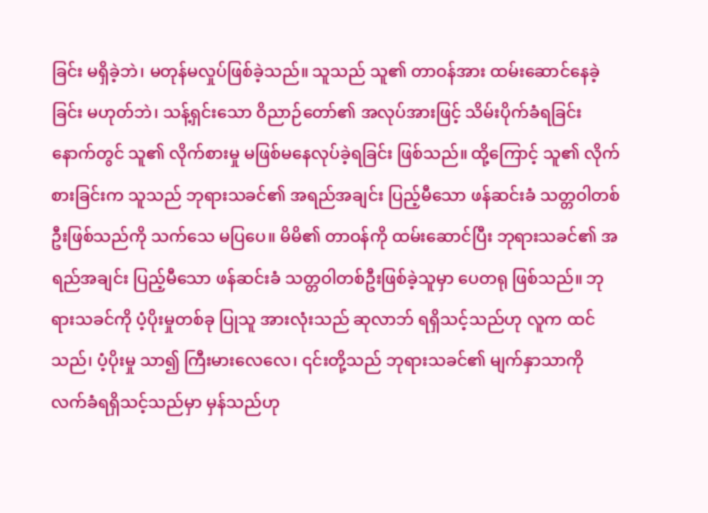ခြင်း မရှိခဲ့ဘဲ၊ မတုန်မလှုပ်ဖြစ်ခဲ့သည်။ သူသည် သူ၏ တာဝန်အား ထမ်းဆောင်နေခဲ့ခြင်း မဟုတ်ဘဲ၊ သန့်ရှင်းသော ဝိညာဉ်တော်၏ အလုပ်အားဖြင့် သိမ်းပိုက်ခံရခြင်းနောက်တွင် သူ၏ လိုက်စားမှု မဖြစ်မနေလုပ်ခဲ့ရခြင်း ဖြစ်သည်။ ထို့ကြောင့် သူ၏ လိုက်စားခြင်းက သူသည် ဘုရားသခင်၏ အရည်အချင်း ပြည့်မီသော ဖန်ဆင်းခံ သတ္တဝါတစ်ဦးဖြစ်သည်ကို သက်သေ မပြပေ။ မိမိ၏ တာဝန်ကို ထမ်းဆောင်ပြီး ဘုရားသခင်၏ အရည်အချင်း ပြည့်မီသော ဖန်ဆင်းခံ သတ္တဝါတစ်ဦးဖြစ်ခဲ့သူမှာ ပေတရု ဖြစ်သည်။ ဘုရားသခင်ကို ပံ့ပိုးမှုတစ်ခု ပြုသူ အားလုံးသည် ဆုလာဘ် ရရှိသင့်သည်ဟု လူက ထင်သည်၊ ပံ့ပိုးမှု သာ၍ ကြီးမားလေလေ၊ ၎င်းတို့သည် ဘုရားသခင်၏ မျက်နှာသာကို လက်ခံရရှိသင့်သည်မှာ မှန်သည်ဟု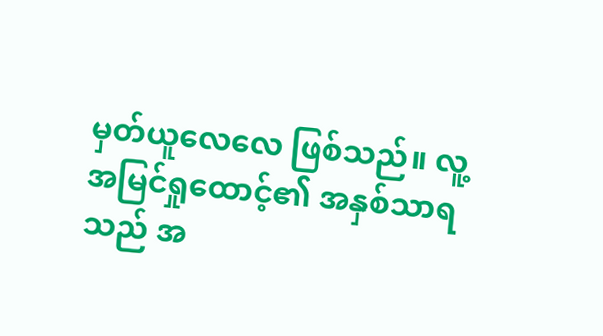မှတ်ယူလေလေ ဖြစ်သည်။ လူ့ အမြင်ရှုထောင့်၏ အနှစ်သာရသည် အ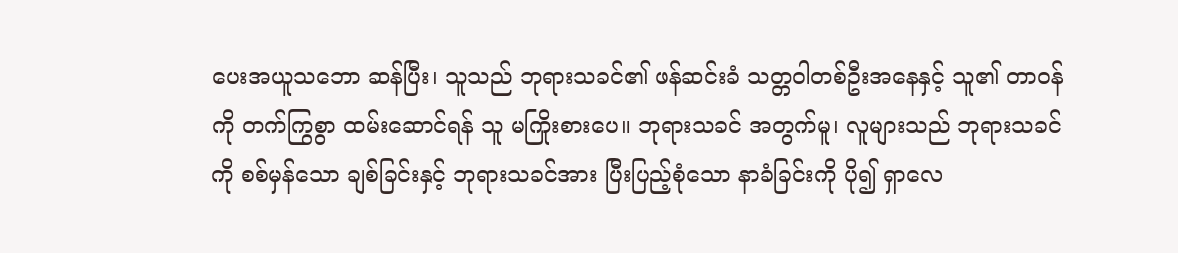ပေးအယူသဘော ဆန်ပြီး၊ သူသည် ဘုရားသခင်၏ ဖန်ဆင်းခံ သတ္တဝါတစ်ဦးအနေနှင့် သူ၏ တာဝန်ကို တက်ကြွစွာ ထမ်းဆောင်ရန် သူ မကြိုးစားပေ။ ဘုရားသခင် အတွက်မူ၊ လူများသည် ဘုရားသခင်ကို စစ်မှန်သော ချစ်ခြင်းနှင့် ဘုရားသခင်အား ပြီးပြည့်စုံသော နာခံခြင်းကို ပို၍ ရှာလေ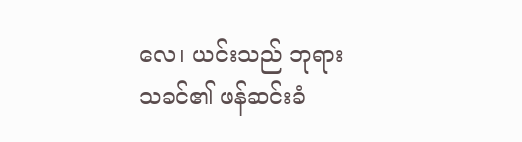လေ၊ ယင်းသည် ဘုရားသခင်၏ ဖန်ဆင်းခံ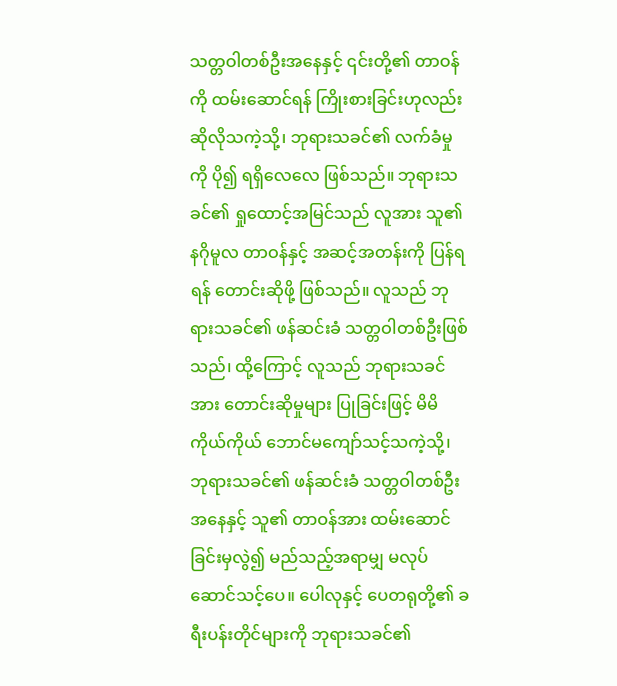သတ္တဝါတစ်ဦးအနေနှင့် ၎င်းတို့၏ တာဝန်ကို ထမ်းဆောင်ရန် ကြိုးစားခြင်းဟုလည်း ဆိုလိုသကဲ့သို့၊ ဘုရားသခင်၏ လက်ခံမှုကို ပို၍ ရရှိလေလေ ဖြစ်သည်။ ဘုရားသခင်၏ ရှုထောင့်အမြင်သည် လူအား သူ၏ နဂိုမူလ တာဝန်နှင့် အဆင့်အတန်းကို ပြန်ရရန် တောင်းဆိုဖို့ ဖြစ်သည်။ လူသည် ဘုရားသခင်၏ ဖန်ဆင်းခံ သတ္တဝါတစ်ဦးဖြစ်သည်၊ ထို့ကြောင့် လူသည် ဘုရားသခင်အား တောင်းဆိုမှုများ ပြုခြင်းဖြင့် မိမိကိုယ်ကိုယ် ဘောင်မကျော်သင့်သကဲ့သို့၊ ဘုရားသခင်၏ ဖန်ဆင်းခံ သတ္တဝါတစ်ဦးအနေနှင့် သူ၏ တာဝန်အား ထမ်းဆောင်ခြင်းမှလွဲ၍ မည်သည့်အရာမျှ မလုပ်ဆောင်သင့်ပေ။ ပေါလုနှင့် ပေတရုတို့၏ ခရီးပန်းတိုင်များကို ဘုရားသခင်၏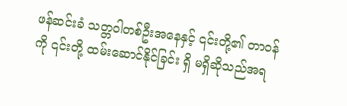ဖန်ဆင်းခံ သတ္တဝါတစ်ဦးအနေနှင့် ၎င်းတို့၏ တာဝန်ကို ၎င်းတို့ ထမ်းဆောင်နိုင်ခြင်း ရှိ မရှိဆိုသည်အရ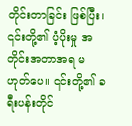တိုင်းတာခြင်း ဖြစ်ပြီး၊ ၎င်းတို့၏ ပံ့ပိုးမှု အတိုင်းအတာအရ မဟုတ်ပေ။ ၎င်းတို့၏ ခရီးပန်းတိုင်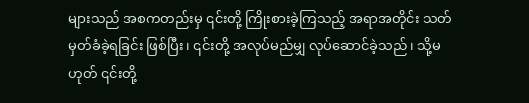များသည် အစကတည်းမှ ၎င်းတို့ ကြိုးစားခဲ့ကြသည့် အရာအတိုင်း သတ်မှတ်ခံခဲ့ရခြင်း ဖြစ်ပြီး၊ ၎င်းတို့ အလုပ်မည်မျှ လုပ်ဆောင်ခဲ့သည်၊ သို့မဟုတ် ၎င်းတို့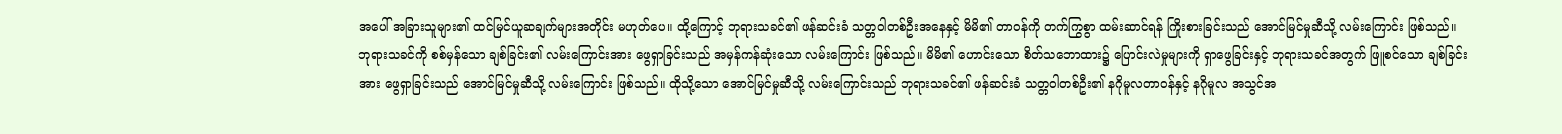အပေါ် အခြားသူများ၏ ထင်မြင်ယူဆချက်များအတိုင်း မဟုတ်ပေ။ ထို့ကြောင့် ဘုရားသခင်၏ ဖန်ဆင်းခံ သတ္တဝါတစ်ဦးအနေနှင့် မိမိ၏ တာဝန်ကို တက်ကြွစွာ ထမ်းဆာင်ရန် ကြိုးစားခြင်းသည် အောင်မြင်မှုဆီသို့ လမ်းကြောင်း ဖြစ်သည်။ ဘုရားသခင်ကို စစ်မှန်သော ချစ်ခြင်း၏ လမ်းကြောင်းအား ဖွေရှာခြင်းသည် အမှန်ကန်ဆုံးသော လမ်းကြောင်း ဖြစ်သည်။ မိမိ၏ ဟောင်းသော စိတ်သဘောထား၌ ပြောင်းလဲမှုများကို ရှာဖွေခြင်းနှင့် ဘုရားသခင်အတွက် ဖြူစင်သော ချစ်ခြင်းအား ဖွေရှာခြင်းသည် အောင်မြင်မှုဆီသို့ လမ်းကြောင်း ဖြစ်သည်။ ထိုသို့သော အောင်မြင်မှုဆီသို့ လမ်းကြောင်းသည် ဘုရားသခင်၏ ဖန်ဆင်းခံ သတ္တဝါတစ်ဦး၏ နဂိုမူလတာဝန်နှင့် နဂိုမူလ အသွင်အ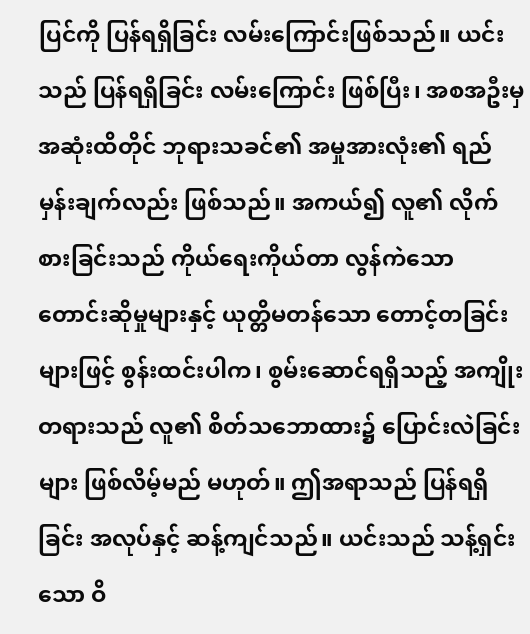ပြင်ကို ပြန်ရရှိခြင်း လမ်းကြောင်းဖြစ်သည်။ ယင်းသည် ပြန်ရရှိခြင်း လမ်းကြောင်း ဖြစ်ပြီး၊ အစအဦးမှ အဆုံးထိတိုင် ဘုရားသခင်၏ အမှုအားလုံး၏ ရည်မှန်းချက်လည်း ဖြစ်သည်။ အကယ်၍ လူ၏ လိုက်စားခြင်းသည် ကိုယ်ရေးကိုယ်တာ လွန်ကဲသော တောင်းဆိုမှုများနှင့် ယုတ္တိမတန်သော တောင့်တခြင်းများဖြင့် စွန်းထင်းပါက၊ စွမ်းဆောင်ရရှိသည့် အကျိုးတရားသည် လူ၏ စိတ်သဘောထား၌ ပြောင်းလဲခြင်းများ ဖြစ်လိမ့်မည် မဟုတ်။ ဤအရာသည် ပြန်ရရှိခြင်း အလုပ်နှင့် ဆန့်ကျင်သည်။ ယင်းသည် သန့်ရှင်းသော ဝိ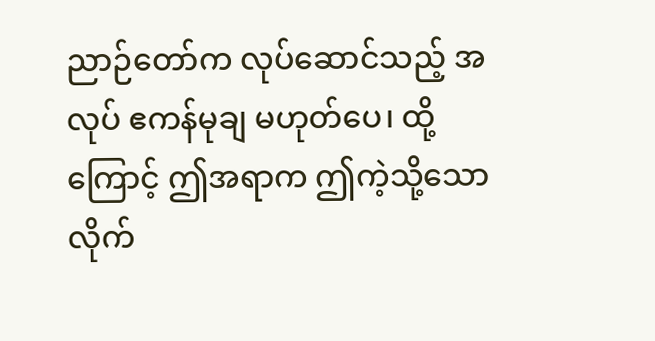ညာဉ်တော်က လုပ်ဆောင်သည့် အလုပ် ဧကန်မုချ မဟုတ်ပေ၊ ထို့ကြောင့် ဤအရာက ဤကဲ့သို့သော လိုက်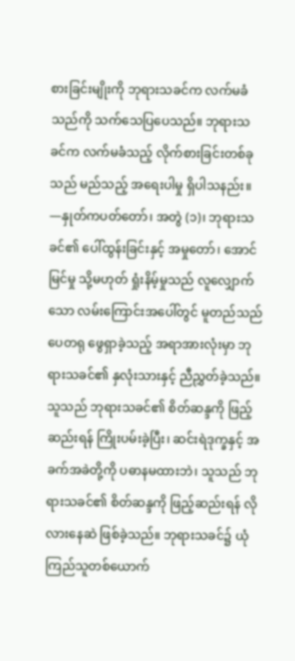စားခြင်းမျိုးကို ဘုရားသခင်က လက်မခံသည်ကို သက်သေပြပေသည်။ ဘုရားသခင်က လက်မခံသည့် လိုက်စားခြင်းတစ်ခုသည် မည်သည့် အရေးပါမှု ရှိပါသနည်း။
—နှုတ်ကပတ်တော်၊ အတွဲ (၁)၊ ဘုရားသခင်၏ ပေါ်ထွန်းခြင်းနှင့် အမှုတော်၊ အောင်မြင်မှု သို့မဟုတ် ရှုံးနိမ့်မှုသည် လူလျှောက်သော လမ်းကြောင်းအပေါ်တွင် မူတည်သည်
ပေတရု ဖွေရှာခဲ့သည့် အရာအားလုံးမှာ ဘုရားသခင်၏ နှလုံးသားနှင့် ညီညွှတ်ခဲ့သည်။ သူသည် ဘုရားသခင်၏ စိတ်ဆန္ဒကို ဖြည့်ဆည်းရန် ကြိုးပမ်းခဲ့ပြီး၊ ဆင်းရဲဒုက္ခနှင့် အခက်အခဲတို့ကို ပဓာနမထားဘဲ၊ သူသည် ဘုရားသခင်၏ စိတ်ဆန္ဒကို ဖြည့်ဆည်းရန် လိုလားနေဆဲ ဖြစ်ခဲ့သည်။ ဘုရားသခင်၌ ယုံကြည်သူတစ်ယောက်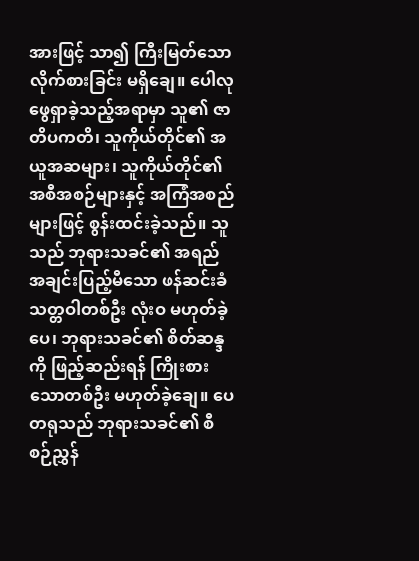အားဖြင့် သာ၍ ကြီးမြတ်သော လိုက်စားခြင်း မရှိချေ။ ပေါလု ဖွေရှာခဲ့သည့်အရာမှာ သူ၏ ဇာတိပကတိ၊ သူကိုယ်တိုင်၏ အယူအဆများ၊ သူကိုယ်တိုင်၏ အစီအစဉ်များနှင့် အကြံအစည်များဖြင့် စွန်းထင်းခဲ့သည်။ သူသည် ဘုရားသခင်၏ အရည်အချင်းပြည့်မီသော ဖန်ဆင်းခံ သတ္တဝါတစ်ဦး လုံးဝ မဟုတ်ခဲ့ပေ၊ ဘုရားသခင်၏ စိတ်ဆန္ဒကို ဖြည့်ဆည်းရန် ကြိုးစားသောတစ်ဦး မဟုတ်ခဲ့ချေ။ ပေတရုသည် ဘုရားသခင်၏ စီစဉ်ညွှန်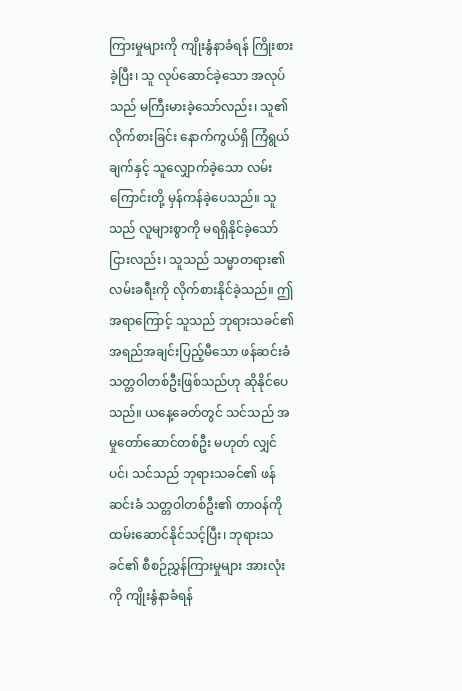ကြားမှုများကို ကျိုးနွံနာခံရန် ကြိုးစားခဲ့ပြီး၊ သူ လုပ်ဆောင်ခဲ့သော အလုပ်သည် မကြီးမားခဲ့သော်လည်း၊ သူ၏ လိုက်စားခြင်း နောက်ကွယ်ရှိ ကြံရွယ်ချက်နှင့် သူလျှောက်ခဲ့သော လမ်းကြောင်းတို့ မှန်ကန်ခဲ့ပေသည်။ သူသည် လူများစွာကို မရရှိနိုင်ခဲ့သော်ငြားလည်း၊ သူသည် သမ္မာတရား၏ လမ်းခရီးကို လိုက်စားနိုင်ခဲ့သည်။ ဤအရာကြောင့် သူသည် ဘုရားသခင်၏ အရည်အချင်းပြည့်မီသော ဖန်ဆင်းခံ သတ္တဝါတစ်ဦးဖြစ်သည်ဟု ဆိုနိုင်ပေသည်။ ယနေ့ခေတ်တွင် သင်သည် အမှုတော်ဆောင်တစ်ဦး မဟုတ် လျှင်ပင်၊ သင်သည် ဘုရားသခင်၏ ဖန်ဆင်းခံ သတ္တဝါတစ်ဦး၏ တာဝန်ကို ထမ်းဆောင်နိုင်သင့်ပြီး၊ ဘုရားသခင်၏ စီစဉ်ညွှန်ကြားမှုများ အားလုံးကို ကျိုးနွံနာခံရန်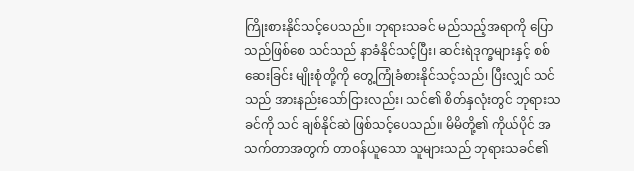ကြိုးစားနိုင်သင့်ပေသည်။ ဘုရားသခင် မည်သည့်အရာကို ပြောသည်ဖြစ်စေ သင်သည် နာခံနိုင်သင့်ပြီး၊ ဆင်းရဲဒုက္ခများနှင့် စစ်ဆေးခြင်း မျိုးစုံတို့ကို တွေ့ကြုံခံစားနိုင်သင့်သည်၊ ပြီးလျှင် သင်သည် အားနည်းသော်ငြားလည်း၊ သင်၏ စိတ်နှလုံးတွင် ဘုရားသခင်ကို သင် ချစ်နိုင်ဆဲ ဖြစ်သင့်ပေသည်။ မိမိတို့၏ ကိုယ်ပိုင် အသက်တာအတွက် တာဝန်ယူသော သူများသည် ဘုရားသခင်၏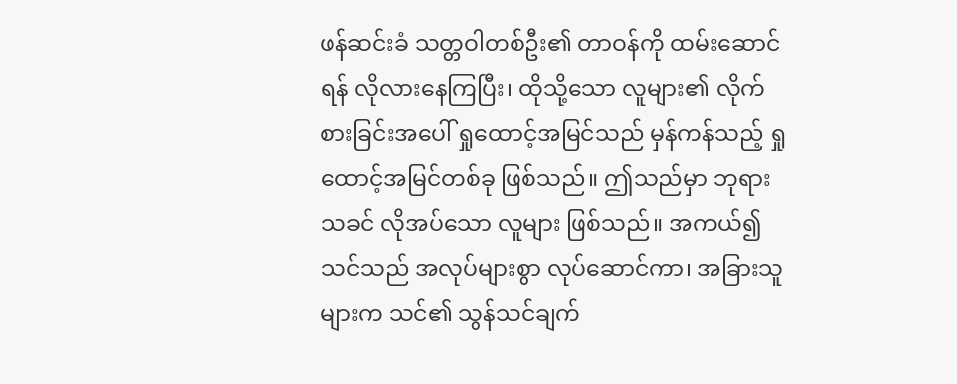ဖန်ဆင်းခံ သတ္တဝါတစ်ဦး၏ တာဝန်ကို ထမ်းဆောင်ရန် လိုလားနေကြပြီး၊ ထိုသို့သော လူများ၏ လိုက်စားခြင်းအပေါ် ရှုထောင့်အမြင်သည် မှန်ကန်သည့် ရှုထောင့်အမြင်တစ်ခု ဖြစ်သည်။ ဤသည်မှာ ဘုရားသခင် လိုအပ်သော လူများ ဖြစ်သည်။ အကယ်၍ သင်သည် အလုပ်များစွာ လုပ်ဆောင်ကာ၊ အခြားသူများက သင်၏ သွန်သင်ချက်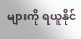များကို ရယူနိုင်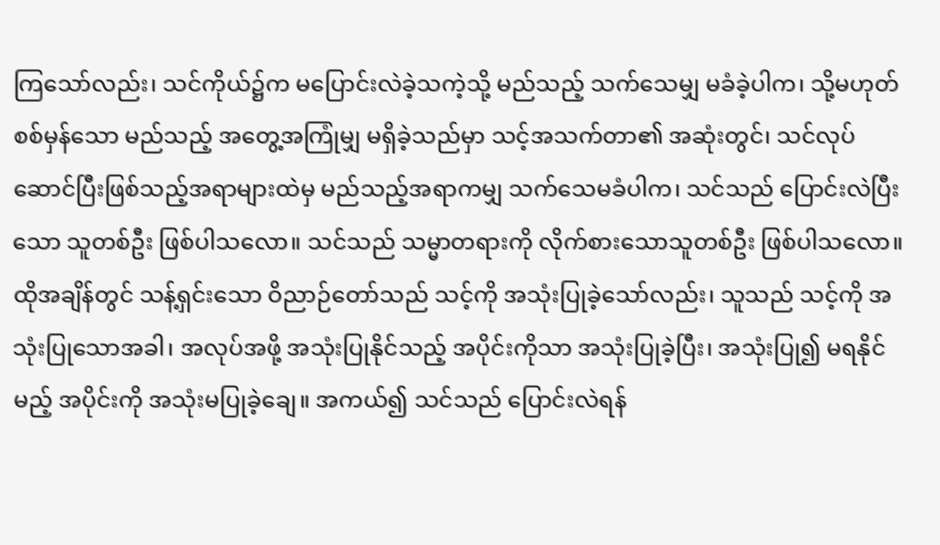ကြသော်လည်း၊ သင်ကိုယ်၌က မပြောင်းလဲခဲ့သကဲ့သို့ မည်သည့် သက်သေမျှ မခံခဲ့ပါက၊ သို့မဟုတ် စစ်မှန်သော မည်သည့် အတွေ့အကြုံမျှ မရှိခဲ့သည်မှာ သင့်အသက်တာ၏ အဆုံးတွင်၊ သင်လုပ်ဆောင်ပြီးဖြစ်သည့်အရာများထဲမှ မည်သည့်အရာကမျှ သက်သေမခံပါက၊ သင်သည် ပြောင်းလဲပြီးသော သူတစ်ဦး ဖြစ်ပါသလော။ သင်သည် သမ္မာတရားကို လိုက်စားသောသူတစ်ဦး ဖြစ်ပါသလော။ ထိုအချိန်တွင် သန့်ရှင်းသော ဝိညာဉ်တော်သည် သင့်ကို အသုံးပြုခဲ့သော်လည်း၊ သူသည် သင့်ကို အသုံးပြုသောအခါ၊ အလုပ်အဖို့ အသုံးပြုနိုင်သည့် အပိုင်းကိုသာ အသုံးပြုခဲ့ပြီး၊ အသုံးပြု၍ မရနိုင်မည့် အပိုင်းကို အသုံးမပြုခဲ့ချေ။ အကယ်၍ သင်သည် ပြောင်းလဲရန်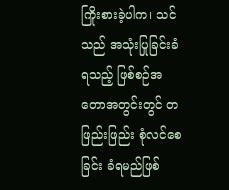ကြိုးစားခဲ့ပါက၊ သင်သည် အသုံးပြုခြင်းခံရသည့် ဖြစ်စဉ်အတောအတွင်းတွင် တဖြည်းဖြည်း စုံလင်စေခြင်း ခံရမည်ဖြစ်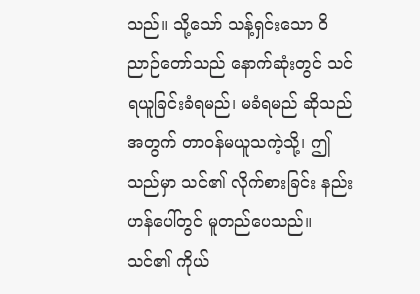သည်။ သို့သော် သန့်ရှင်းသော ဝိညာဉ်တော်သည် နောက်ဆုံးတွင် သင် ရယူခြင်းခံရမည်၊ မခံရမည် ဆိုသည်အတွက် တာဝန်မယူသကဲ့သို့၊ ဤသည်မှာ သင်၏ လိုက်စားခြင်း နည်းဟန်ပေါ်တွင် မူတည်ပေသည်။ သင်၏ ကိုယ်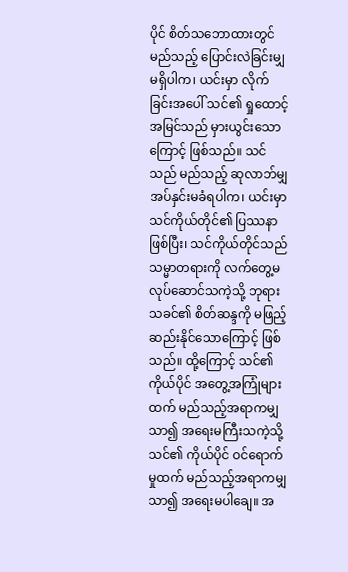ပိုင် စိတ်သဘောထားတွင် မည်သည့် ပြောင်းလဲခြင်းမျှ မရှိပါက၊ ယင်းမှာ လိုက်ခြင်းအပေါ် သင်၏ ရှုထောင့်အမြင်သည် မှားယွင်းသောကြောင့် ဖြစ်သည်။ သင်သည် မည်သည့် ဆုလာဘ်မျှ အပ်နှင်းမခံရပါက၊ ယင်းမှာ သင်ကိုယ်တိုင်၏ ပြဿနာ ဖြစ်ပြီး၊ သင်ကိုယ်တိုင်သည် သမ္မာတရားကို လက်တွေ့မလုပ်ဆောင်သကဲ့သို့ ဘုရားသခင်၏ စိတ်ဆန္ဒကို မဖြည့်ဆည်းနိုင်သောကြောင့် ဖြစ်သည်။ ထို့ကြောင့် သင်၏ ကိုယ်ပိုင် အတွေ့အကြုံများထက် မည်သည့်အရာကမျှ သာ၍ အရေးမကြီးသကဲ့သို့ သင်၏ ကိုယ်ပိုင် ဝင်ရောက်မှုထက် မည်သည့်အရာကမျှ သာ၍ အရေးမပါချေ။ အ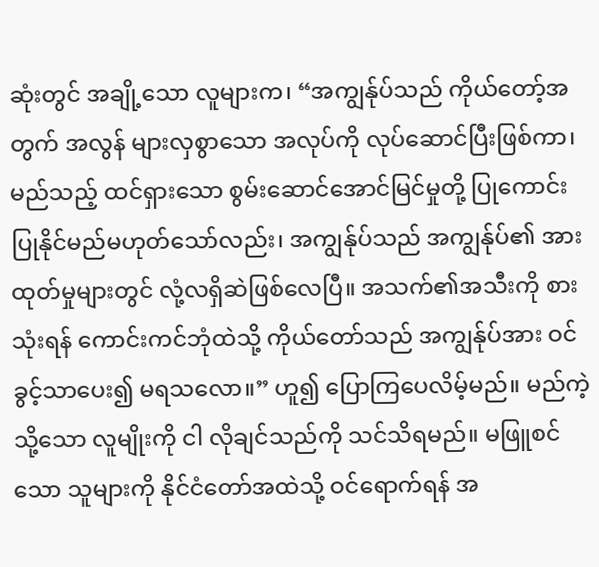ဆုံးတွင် အချို့သော လူများက၊ “အကျွန်ုပ်သည် ကိုယ်တော့်အတွက် အလွန် များလှစွာသော အလုပ်ကို လုပ်ဆောင်ပြီးဖြစ်ကာ၊ မည်သည့် ထင်ရှားသော စွမ်းဆောင်အောင်မြင်မှုတို့ ပြုကောင်းပြုနိုင်မည်မဟုတ်သော်လည်း၊ အကျွန်ုပ်သည် အကျွန်ုပ်၏ အားထုတ်မှုများတွင် လုံ့လရှိဆဲဖြစ်လေပြီ။ အသက်၏အသီးကို စားသုံးရန် ကောင်းကင်ဘုံထဲသို့ ကိုယ်တော်သည် အကျွန်ုပ်အား ဝင်ခွင့်သာပေး၍ မရသလော။” ဟူ၍ ပြောကြပေလိမ့်မည်။ မည်ကဲ့သို့သော လူမျိုးကို ငါ လိုချင်သည်ကို သင်သိရမည်။ မဖြူစင်သော သူများကို နိုင်ငံတော်အထဲသို့ ဝင်ရောက်ရန် အ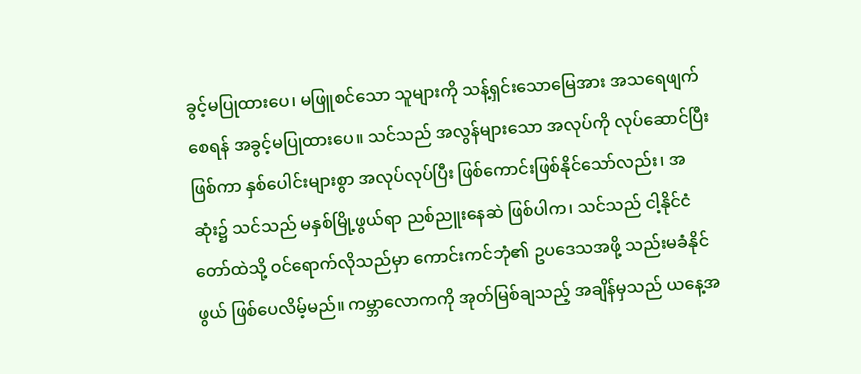ခွင့်မပြုထားပေ၊ မဖြူစင်သော သူများကို သန့်ရှင်းသောမြေအား အသရေဖျက်စေရန် အခွင့်မပြုထားပေ။ သင်သည် အလွန်များသော အလုပ်ကို လုပ်ဆောင်ပြီးဖြစ်ကာ နှစ်ပေါင်းများစွာ အလုပ်လုပ်ပြီး ဖြစ်ကောင်းဖြစ်နိုင်သော်လည်း၊ အဆုံး၌ သင်သည် မနှစ်မြို့ဖွယ်ရာ ညစ်ညူးနေဆဲ ဖြစ်ပါက၊ သင်သည် ငါ့နိုင်ငံတော်ထဲသို့ ဝင်ရောက်လိုသည်မှာ ကောင်းကင်ဘုံ၏ ဥပဒေသအဖို့ သည်းမခံနိုင်ဖွယ် ဖြစ်ပေလိမ့်မည်။ ကမ္ဘာလောကကို အုတ်မြစ်ချသည့် အချိန်မှသည် ယနေ့အ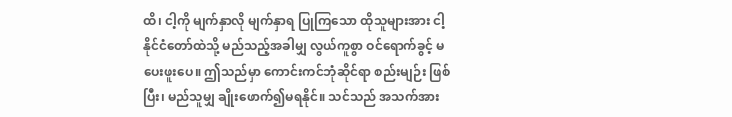ထိ၊ ငါ့ကို မျက်နှာလို မျက်နှာရ ပြုကြသော ထိုသူများအား ငါ့နိုင်ငံတော်ထဲသို့ မည်သည့်အခါမျှ လွယ်ကူစွာ ဝင်ရောက်ခွင့် မပေးဖူးပေ။ ဤသည်မှာ ကောင်းကင်ဘုံဆိုင်ရာ စည်းမျဉ်း ဖြစ်ပြီး၊ မည်သူမျှ ချိုးဖောက်၍မရနိုင်။ သင်သည် အသက်အား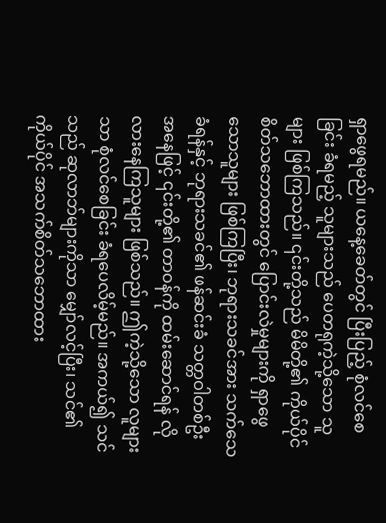ရှာဖွေရမည်။ ယနေ့ခေတ်တွင် ပြီးပြည့် စုံလင်စေခြင်း ခံရမည့် သူများသည် ပေတရုကဲ့သို့သော သူများ ဖြစ်ကြသည်။ ၎င်းတို့သည် မိမိတို့၏ ကိုယ်ပိုင် စိတ်သဘောထားတွင် ပြောင်းလဲမှုများကို ရှာဖွေသောသူများ ဖြစ်ကြပြီး၊ ဘုရားသခင်အား သက်သေခံရန်နှင့် ဘုရားသခင်၏ ဖန်ဆင်းခံ သတ္တဝါတစ်ဦး အနေဖြင့် ၎င်းတို့၏ တာဝန်ကို ထမ်းဆောင်ရန် လိုလားနေကြသူများ ဖြစ်သည်။ ဤကဲ့သို့သော လူများသာ စုံလင်စေခြင်း ခံရပေလိမ့်မည်။ အကယ်၍ သင်သည် ဆုလာဘ်များကိုသာ မျှော်လင့်ပြီး၊ သင်၏ကိုယ်ပိုင် အသက်စိတ်သဘောထား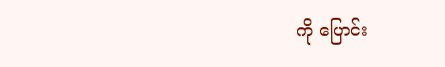ကို ပြောင်း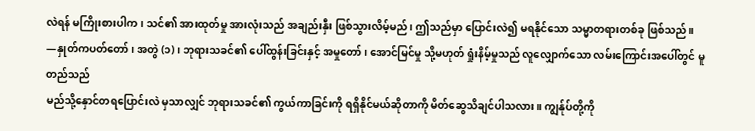လဲရန် မကြိုးစားပါက၊ သင်၏ အားထုတ်မှု အားလုံးသည် အချည်းနှီး ဖြစ်သွားလိမ့်မည်၊ ဤသည်မှာ ပြောင်းလဲ၍ မရနိုင်သော သမ္မာတရားတစ်ခု ဖြစ်သည်။
—နှုတ်ကပတ်တော်၊ အတွဲ (၁)၊ ဘုရားသခင်၏ ပေါ်ထွန်းခြင်းနှင့် အမှုတော်၊ အောင်မြင်မှု သို့မဟုတ် ရှုံးနိမ့်မှုသည် လူလျှောက်သော လမ်းကြောင်းအပေါ်တွင် မူတည်သည်
မည်သို့နှောင်တရပြောင်းလဲ မှသာလျှင် ဘုရားသခင်၏ ကွယ်ကာခြင်းကို ရရှိနိုင်မယ်ဆိုတာကို မိတ်ဆွေသိချင်ပါသလား။ ကျွန်ုပ်တို့ကို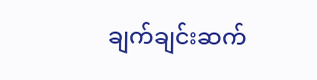ချက်ချင်းဆက်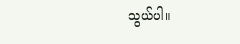သွယ်ပါ။